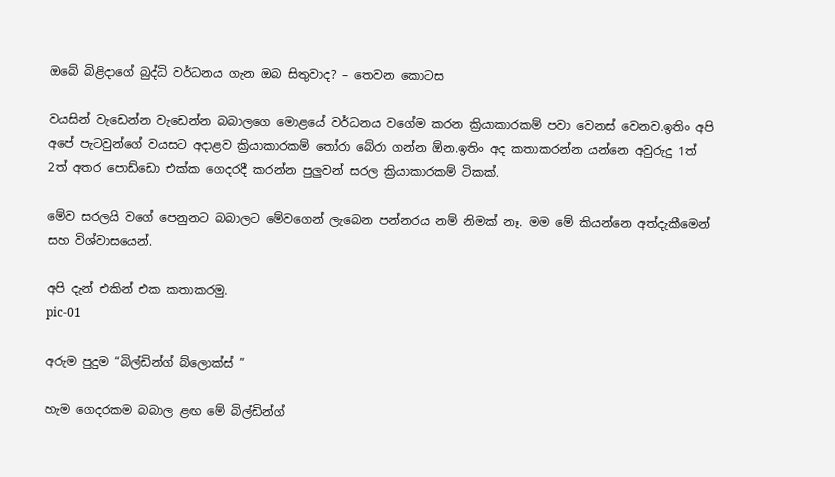ඔබේ බිළිදාගේ බුද්ධි වර්ධනය ගැන ඔබ සිතුවාද? – තෙවන කොටස

වයසින් වැඩෙන්න වැඩෙන්න බබාලගෙ මොළයේ වර්ධනය වගේම කරන ක්‍රියාකාරකම් පවා වෙනස් වෙනව.ඉතිං අපි අපේ පැටවුන්ගේ වයසට අදාළව ක්‍රියාකාරකම් තෝරා බේරා ගන්න ඕන.ඉතිං අද කතාකරන්න යන්නෙ අවුරුදු 1ත් 2ත් අතර පොඩ්ඩො එක්ක ගෙදරදී කරන්න පුලුවන් සරල ක්‍රියාකාරකම් ටිකක්.

මේව සරලයි වගේ පෙනුනට බබාලට මේවගෙන් ලැබෙන පන්නරය නම් නිමක් නෑ. මම මේ කියන්නෙ අත්දැකීමෙන් සහ විශ්වාසයෙන්.

අපි දැන් එකින් එක කතාකරමු.
pic-01

අරුම පුදුම “බිල්ඩින්ග් බ්ලොක්ස් ”

හැම ගෙදරකම බබාල ළඟ මේ බිල්ඩින්ග්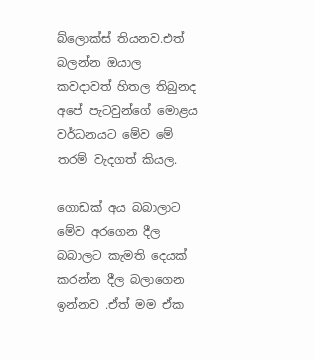බ්ලොක්ස් තියනව.එත් බලන්න ඔයාල කවදාවත් හිතල තිබුනද අපේ පැටවුන්ගේ මොළය වර්ධනයට මේව මේ තරම් වැදගත් කියල.

ගොඩක් අය බබාලාට මේව අරගෙන දීල බබාලට කැමති දෙයක් කරන්න දීල බලාගෙන ඉන්නව .ඒත් මම ඒක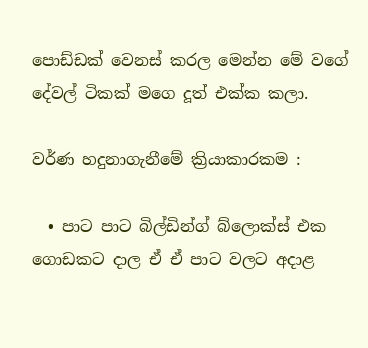පොඩ්ඩක් වෙනස් කරල මෙන්න මේ වගේ දේවල් ටිකක් මගෙ දූත් එක්ක කලා.

වර්ණ හදුනාගැනීමේ ක්‍රියාකාරකම :

  • පාට පාට බිල්ඩින්ග් බ්ලොක්ස් එක ගොඩකට දාල ඒ ඒ පාට වලට අදාළ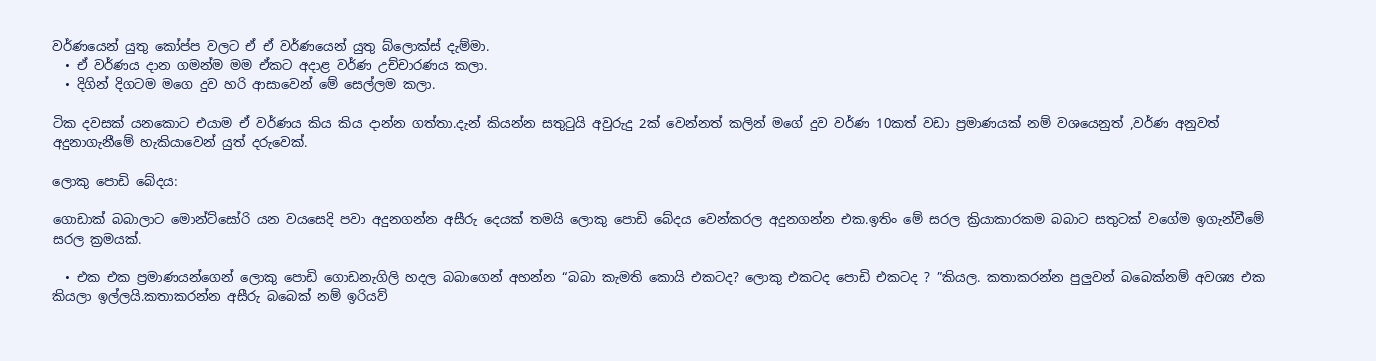වර්ණයෙන් යුතු කෝප්ප වලට ඒ ඒ වර්ණයෙන් යුතු බ්ලොක්ස් දැම්මා.
  • ඒ වර්ණය දාන ගමන්ම මම ඒකට අදාළ වර්ණ උච්චාරණය කලා.
  • දිගින් දිගටම මගෙ දුව හරි ආසාවෙන් මේ සෙල්ලම කලා.

ටික දවසක් යනකොට එයාම ඒ වර්ණය කිය කිය දාන්න ගත්තා.දැන් කියන්න සතුටුයි අවුරුදු 2ක් වෙන්නත් කලින් මගේ දුව වර්ණ 10කත් වඩා ප්‍රමාණයක් නම් වශයෙනුත් ,වර්ණ අනුවත් අදුනාගැනීමේ හැකියාවෙන් යුත් දරුවෙක්.

ලොකු පොඩි බේදය:

ගොඩාක් බබාලාට මොන්ට්සෝරි යන වයසෙදි පවා අදුනගන්න අසීරු දෙයක් තමයි ලොකු පොඩි බේදය වෙන්කරල අදුනගන්න එක.ඉතිං මේ සරල ක්‍රියාකාරකම බබාට සතුටක් වගේම ඉගැන්වීමේ සරල ක්‍රමයක්.

  • එක එක ප්‍රමාණයන්ගෙන් ලොකු පොඩි ගොඩනැගිලි හදල බබාගෙන් අහන්න “බබා කැමති කොයි එකටද? ලොකු එකටද පොඩි එකටද ? ”කියල. කතාකරන්න පුලුවන් බබෙක්නම් අවශ්‍ය එක කියලා ඉල්ලයි.කතාකරන්න අසීරු බබෙක් නම් ඉරියව්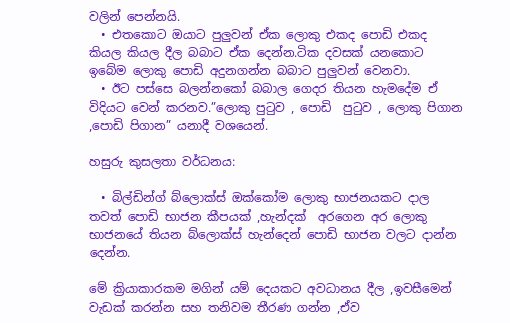වලින් පෙන්නයි.
  • එතකොට ඔයාට පුලුවන් ඒක ලොකු එකද පොඩි එකද කියල කියල දීල බබාට ඒක දෙන්න.ටික දවසක් යනකොට ඉබේම ලොකු පොඩි අදුනගන්න බබාට පුලුවන් වෙනවා.
  • ඊට පස්සෙ බලන්නකෝ බබාල ගෙදර තියන හැමදේම ඒ විදියට වෙන් කරනව.”ලොකු පුටුව , පොඩි  පුටුව , ලොකු පිගාන ,පොඩි පිගාන” යනාදී වශයෙන්.

හසුරු කුසලතා වර්ධනය:

  • බිල්ඩින්ග් බ්ලොක්ස් ඔක්කෝම ලොකු භාජනයකට දාල තවත් පොඩි භාජන කීපයක් ,හැන්දක්  අරගෙන අර ලොකු භාජනයේ තියන බ්ලොක්ස් හැන්දෙන් පොඩි භාජන වලට දාන්න දෙන්න.

මේ ක්‍රියාකාරකම මගින් යම් දෙයකට අවධානය දීල ,ඉවසීමෙන් වැඩක් කරන්න සහ තනිවම තීරණ ගන්න ,ඒව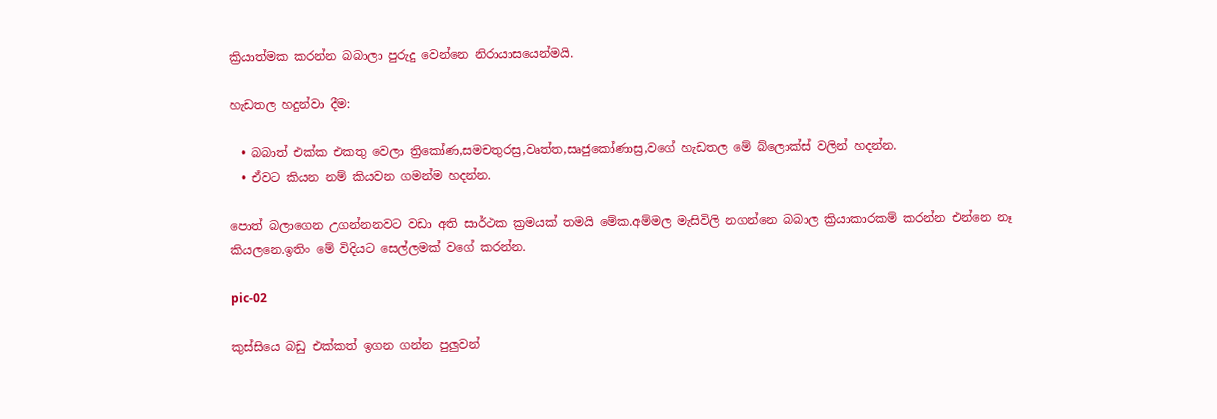ක්‍රියාත්මක කරන්න බබාලා පුරුදු වෙන්නෙ නිරායාසයෙන්මයි.

හැඩතල හදුන්වා දීම:

  • බබාත් එක්ක එකතු වෙලා ත්‍රිකෝණ,සමචතුරස්‍ර,වෘත්ත,සෘජුකෝණාස්‍ර,වගේ හැඩතල මේ බ්ලොක්ස් වලින් හදන්න.
  • ඒවට කියන නම් කියවන ගමන්ම හදන්න.

පොත් බලාගෙන උගන්නනවට වඩා අති සාර්ථක ක්‍රමයක් තමයි මේක.අම්මල මැසිවිලි නගන්නෙ බබාල ක්‍රියාකාරකම් කරන්න එන්නෙ නෑ කියලනෙ.ඉතිං මේ විදියට සෙල්ලමක් වගේ කරන්න.

pic-02

කුස්සියෙ බඩු එක්කත් ඉගන ගන්න පුලුවන්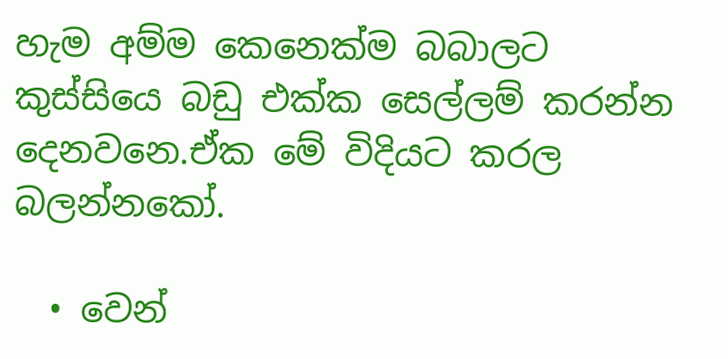හැම අම්ම කෙනෙක්ම බබාලට කුස්සියෙ බඩු එක්ක සෙල්ලම් කරන්න දෙනවනෙ.ඒක මේ විදියට කරල බලන්නකෝ.

  • වෙන්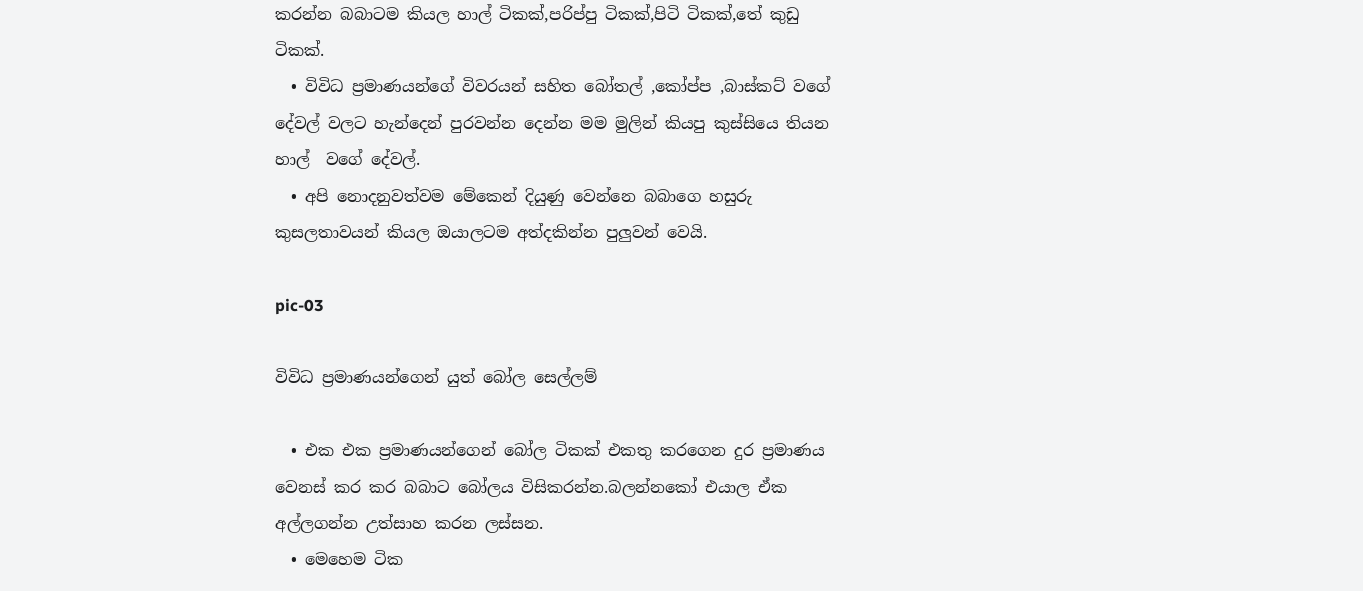කරන්න බබාටම කියල හාල් ටිකක්,පරිප්පු ටිකක්,පිටි ටිකක්,තේ කුඩු ටිකක්.
  • විවිධ ප්‍රමාණයන්ගේ විවරයන් සහිත බෝතල් ,කෝප්ප ,බාස්කට් වගේ දේවල් වලට හැන්දෙන් පුරවන්න දෙන්න මම මුලින් කියපු කුස්සියෙ තියන හාල්  වගේ දේවල්.
  • අපි නොදනුවත්වම මේකෙන් දියුණු වෙන්නෙ බබාගෙ හසුරු කුසලතාවයන් කියල ඔයාලටම අත්දකින්න පුලුවන් වෙයි.

pic-03

විවිධ ප්‍රමාණයන්ගෙන් යුත් බෝල සෙල්ලම්

  • එක එක ප්‍රමාණයන්ගෙන් බෝල ටිකක් එකතු කරගෙන දුර ප්‍රමාණය වෙනස් කර කර බබාට බෝලය විසිකරන්න.බලන්නකෝ එයාල ඒක අල්ලගන්න උත්සාහ කරන ලස්සන.
  • මෙහෙම ටික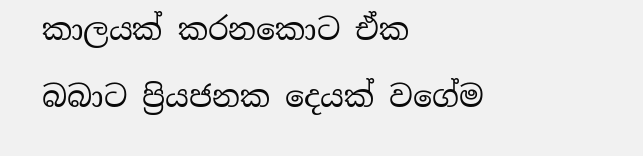කාලයක් කරනකොට ඒක බබාට ප්‍රියජනක දෙයක් වගේම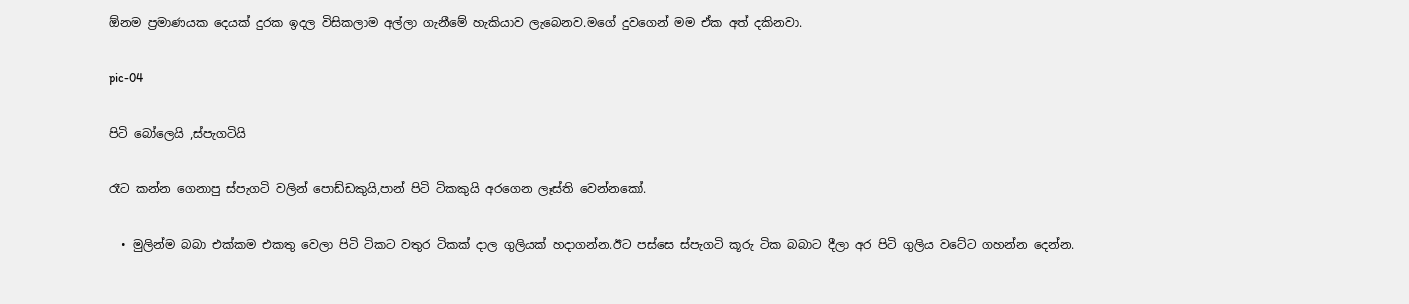ඕනම ප්‍රමාණයක දෙයක් දුරක ඉදල විසිකලාම අල්ලා ගැනීමේ හැකියාව ලැබෙනව.මගේ දුවගෙන් මම ඒක අත් දකිනවා.

pic-04

පිටි බෝලෙයි ,ස්පැගටියි

රෑට කන්න ගෙනාපු ස්පැගටි වලින් පොඩ්ඩකුයි,පාන් පිටි ටිකකුයි අරගෙන ලෑස්ති වෙන්නකෝ.

  • මුලින්ම බබා එක්කම එකතු වෙලා පිටි ටිකට වතුර ටිකක් දාල ගුලියක් හදාගන්න.ඊට පස්සෙ ස්පැගටි කූරු ටික බබාට දීලා අර පිටි ගුලිය වටේට ගහන්න දෙන්න.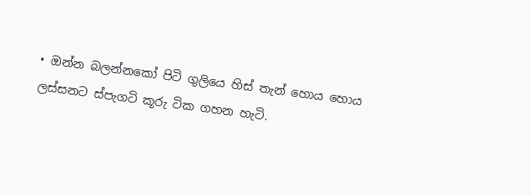• ඔන්න බලන්නකෝ පිටි ගුලියෙ හිස් තැන් හොය හොය ලස්සනට ස්පැගටි කූරු ටික ගහන හැටි.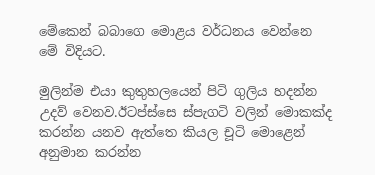මේකෙන් බබාගෙ මොළය වර්ධනය වෙන්නෙ මේ විදියට.

මුලින්ම එයා කුතුහලයෙන් පිටි ගුලිය හදන්න උදව් වෙනව.ඊටප්ස්සෙ ස්පැගටි වලින් මොකක්ද කරන්න යනව ඇත්තෙ කියල චූටි මොළෙන් අනුමාන කරන්න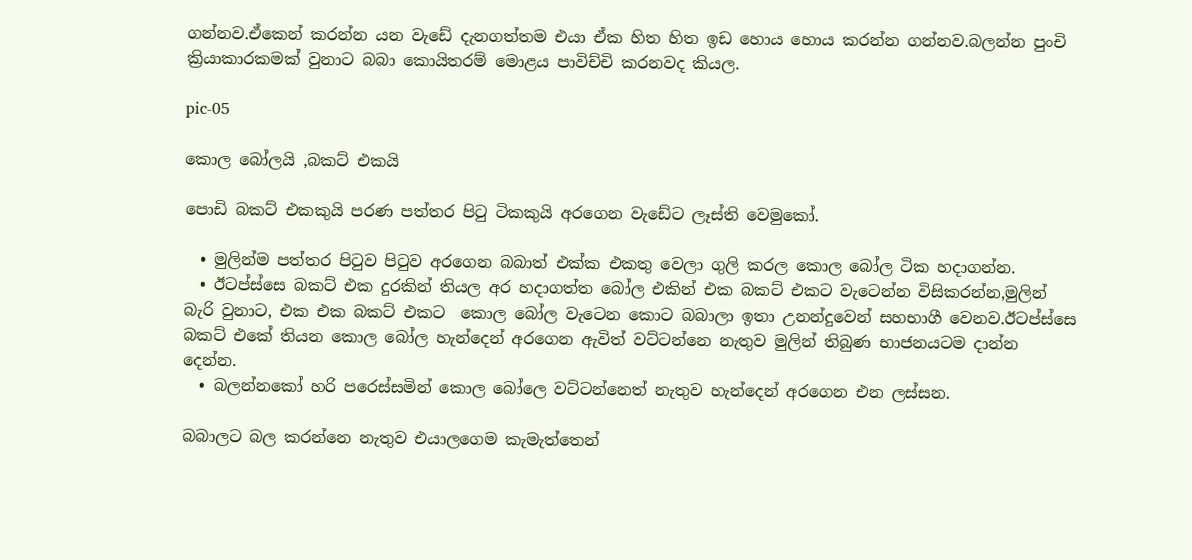ගන්නව.ඒකෙන් කරන්න යන වැඩේ දැනගත්තම එයා ඒක හිත හිත ඉඩ හොය හොය කරන්න ගන්නව.බලන්න පුංචි ක්‍රියාකාරකමක් වුනාට බබා කොයිතරම් මොළය පාවිච්චි කරනවද කියල.

pic-05

කොල බෝලයි ,බකට් එකයි

පොඩි බකට් එකකුයි පරණ පත්තර පිටු ටිකකුයි අරගෙන වැඩේට ලෑස්ති වෙමුකෝ.

  • මුලින්ම පත්තර පිටුව පිටුව අරගෙන බබාත් එක්ක එකතු වෙලා ගුලි කරල කොල බෝල ටික හදාගන්න.
  • ඊටප්ස්සෙ බකට් එක දුරකින් තියල අර හදාගත්ත බෝල එකින් එක බකට් එකට වැටෙන්න විසිකරන්න,මුලින් බැරි වුනාට, එක එක බකට් එකට  කොල බෝල වැටෙන කොට බබාලා ඉතා උනන්දුවෙන් සහභාගී වෙනව.ඊටප්ස්සෙ බකට් එකේ තියන කොල බෝල හැන්දෙන් අරගෙන ඇවිත් වට්ටන්නෙ නැතුව මුලින් තිබුණ භාජනයටම දාන්න දෙන්න.
  • බලන්නකෝ හරි පරෙස්සමින් කොල බෝලෙ වට්ටන්නෙත් නැතුව හැන්දෙන් අරගෙන එන ලස්සන.

බබාලට බල කරන්නෙ නැතුව එයාලගෙම කැමැත්තෙන්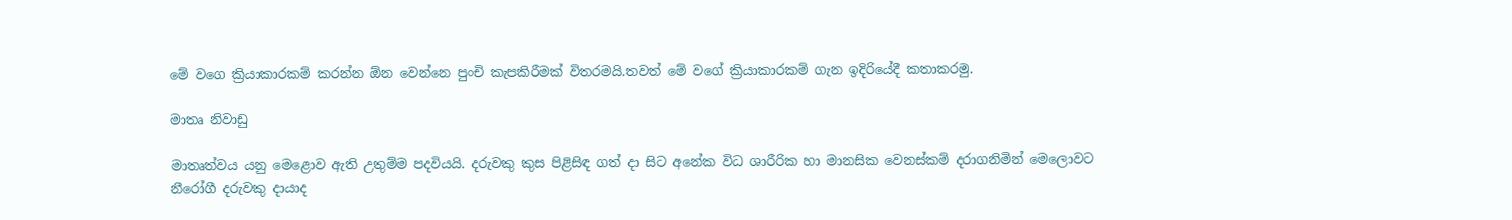මේ වගෙ ක්‍රියාකාරකම් කරන්න ඕන වෙන්නෙ පුංචි කැපකිරීමක් විතරමයි.තවත් මේ වගේ ක්‍රියාකාරකම් ගැන ඉදිරියේදී කතාකරමු.

මාතෘ නිවාඩු

මාතෘත්වය යනු මෙළොව ඇති උතුම්ම පදවියයි. දරුවකු කුස පිළිසිඳ ගත් දා සිට අනේක විධ ශාරීරික හා මානසික වෙනස්කම් දරාගනිමින් මෙලොවට නීරෝගී දරුවකු දායාද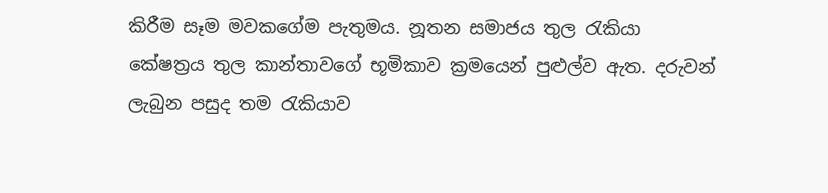කිරීම සෑම මවකගේම පැතුමය. නූතන සමාජය තුල රැකියා කේෂත්‍රය තුල කාන්තාවගේ භූමිකාව ක්‍රමයෙන් පුළුල්ව ඇත. දරුවන් ලැබුන පසුද තම රැකියාව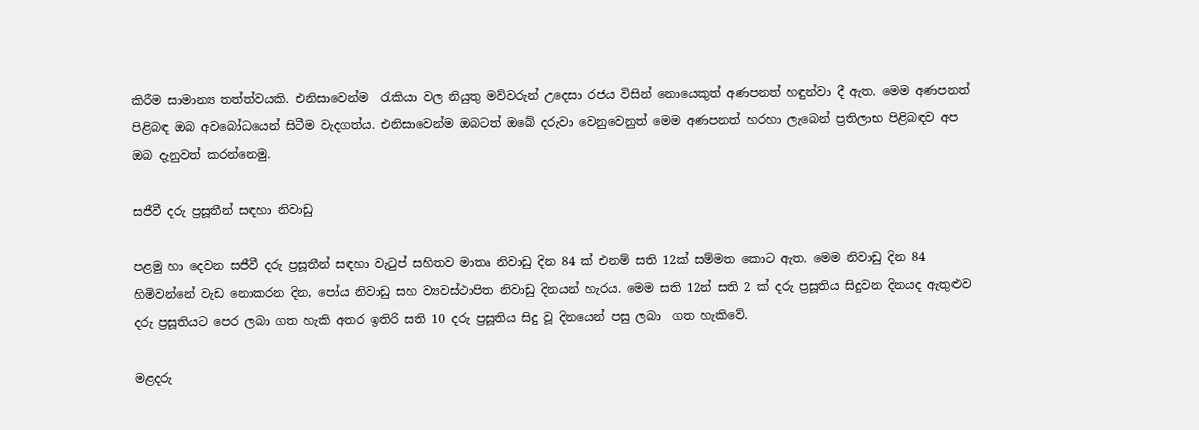කිරීම සාමාන්‍ය තත්ත්වයකි. එනිසාවෙන්ම  රැකියා වල නියුතු මව්වරුන් උදෙසා රජය විසින් නොයෙකුත් අණපනත් හඳුන්වා දී ඇත. මෙම අණපනත් පිළිබඳ ඔබ අවබෝධයෙන් සිටීම වැදගත්ය. එනිසාවෙන්ම ඔබටත් ඔබේ දරුවා වෙනුවෙනුත් මෙම අණපනත් හරහා ලැබෙන් ප්‍රතිලාභ පිළිබඳව අප ඔබ දැනුවත් කරන්නෙමු.

සජීවී දරු ප්‍රසූතීන් සඳහා නිවාඩු

පළමු හා දෙවන සජීවී දරු ප්‍රසූතීන් සඳහා වැටුප් සහිතව මාතෘ නිවාඩු දින 84 ක් එනම් සති 12ක් සම්මත කොට ඇත. මෙම නිවාඩු දින 84 හිමිවන්නේ වැඩ නොකරන දින, පෝය නිවාඩු සහ ව්‍යවස්ථාපිත නිවාඩු දිනයන් හැරය. මෙම සති 12න් සති 2 ක් දරු ප්‍රසූතිය සිදුවන දිනයද ඇතුළුව දරු ප්‍රසූතියට පෙර ලබා ගත හැකි අතර ඉතිරි සති 10 දරු ප්‍රසූතිය සිදු වූ දිනයෙන් පසු ලබා  ගත හැකිවේ.

මළදරු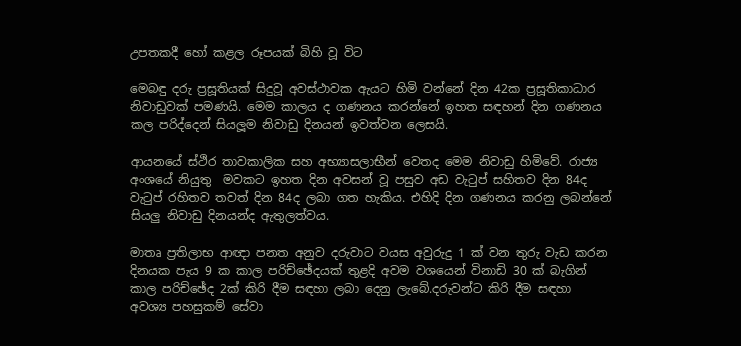උපතකදී හෝ කළල රූපයක් බිහි වූ විට

මෙබඳු දරු ප්‍රසූතියක් සිදුවූ අවස්ථාවක ඇයට හිමි වන්නේ දින 42ක ප්‍රසූතිකාධාර නිවාඩුවක් පමණයි. මෙම කාලය ද ගණනය කරන්නේ ඉහත සඳහන් දින ගණනය කල පරිද්දෙන් සියලූම නිවාඩු දිනයන් ඉවත්වන ලෙසයි.

ආයනයේ ස්ථිර තාවකාලික සහ අභ්‍යාසලාභීන් වෙතද මෙම නිවාඩු හිමිවේ. රාජ්‍ය අංශයේ නියුතු  මවකට ඉහත දින අවසන් වූ පසුව අඩ වැටුප් සහිතව දින 84ද වැටුප් රහිතව තවත් දින 84ද ලබා ගත හැකිය. එහිදි දින ගණනය කරනු ලබන්නේ සියලු නිවාඩු දිනයන්ද ඇතුලත්වය.

මාතෘ ප්‍රතිලාභ ආඥා පනත අනුව දරුවාට වයස අවුරුදු 1 ක් වන තුරු වැඩ කරන දිනයක පැය 9 ක කාල පරිච්ඡේදයක් තුළදි අවම වශයෙන් විනාඩි 30 ක් බැගින් කාල පරිච්ඡේද 2ක් කිරි දීම සඳහා ලබා දෙනු ලැබේ.දරුවන්ට කිරි දීම සඳහා අවශ්‍ය පහසුකම් සේවා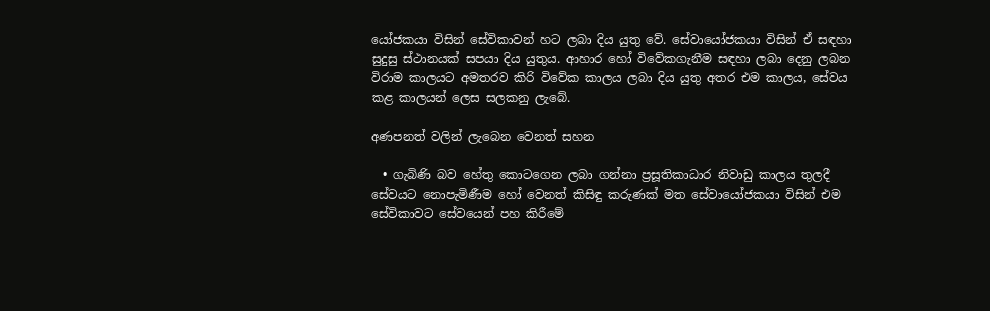යෝජකයා විසින් සේවිකාවන් හට ලබා දිය යුතු වේ. සේවායෝජකයා විසින් ඒ සඳහා සුදුසු ස්ථානයක් සපයා දිය යුතුය. ආහාර හෝ විවේකගැනීම සඳහා ලබා දෙනු ලබන විරාම කාලයට අමතරව කිරි විවේක කාලය ලබා දිය යුතු අතර එම කාලය, සේවය කළ කාලයන් ලෙස සලකනු ලැබේ.

අණපනත් වලින් ලැබෙන වෙනත් සහන

  • ගැබිණි බව හේතු කොටගෙන ලබා ගන්නා ප්‍රසූතිකාධාර නිවාඩු කාලය තුලදී සේවයට නොපැමිණීම හෝ වෙනත් කිසිඳු කරුණක් මත සේවායෝජකයා විසින් එම සේවිකාවට සේවයෙන් පහ කිරීමේ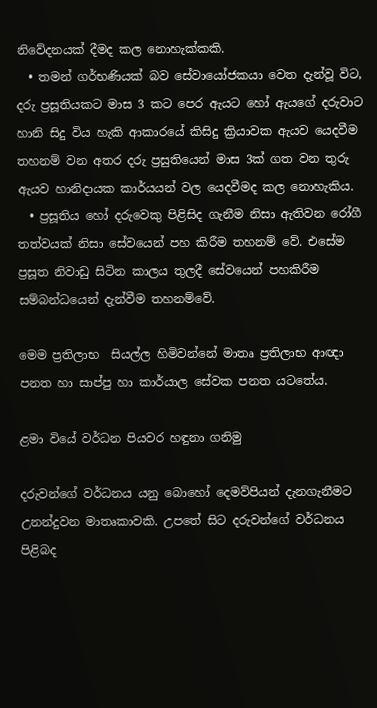නිවේදනයක් දීමද කල නොහැක්කකි.
  • තමන් ගර්භණියක් බව සේවායෝජකයා වෙත දැන්වූ විට, දරු ප්‍රසූතියකට මාස 3 කට පෙර ඇයට හෝ ඇයගේ දරුවාට හානි සිදු විය හැකි ආකාරයේ කිසිදු ක්‍රියාවක ඇයව යෙදවීම තහනම් වන අතර දරු ප්‍රසුතියෙන් මාස 3ක් ගත වන තුරු ඇයව හානිදායක කාර්යයන් වල යෙදවීමද කල නොහැකිය.
  • ප්‍රසූතිය හෝ දරුවෙකු පිළිසිද ගැනීම නිසා ඇතිවන රෝගී තත්වයක් නිසා සේවයෙන් පහ කිරීම තහනම් වේ. එසේම ප්‍රසූත නිවාඩු සිටින කාලය තුලදී සේවයෙන් පහකිරීම සම්බන්ධයෙන් දැන්වීම තහනම්වේ.

මෙම ප්‍රතිලාභ  සියල්ල හිමිවන්නේ මාතෘ ප්‍රතිලාභ ආඥා පනත හා සාප්පු හා කාර්යාල සේවක පනත යටතේය.

ළමා වියේ වර්ධන පියවර හඳුනා ගනිමු

දරුවන්ගේ වර්ධනය යනු බොහෝ දෙමව්පියන් දැනගැනීමට උනන්දුවන මාතෘකාවකි. උපතේ සිට දරුවන්ගේ වර්ධනය පිළිබද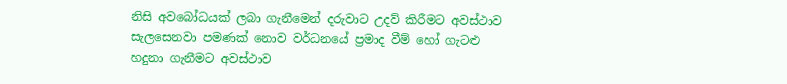නිසි අවබෝධයක් ලබා ගැනීමෙන් දරුවාට උදව් කිරීමට අවස්ථාව සැලසෙනවා පමණක් නොව වර්ධනයේ ප්‍රමාද වීම් හෝ ගැටළු හදුනා ගැනීමට අවස්ථාව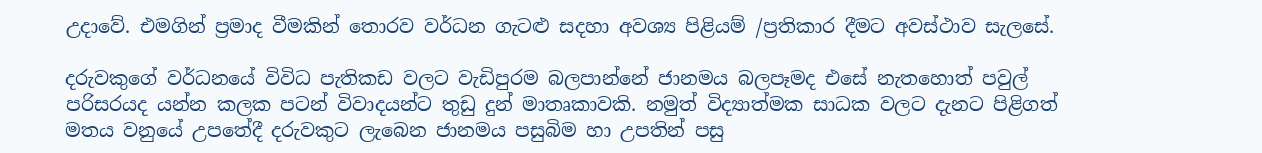උදාවේ. එමගින් ප්‍රමාද වීමකින් තොරව වර්ධන ගැටළු සදහා අවශ්‍ය පිළියම් /ප්‍රතිකාර දීමට අවස්ථාව සැලසේ.

දරුවකුගේ වර්ධනයේ විවිධ පැතිකඩ වලට වැඩිපුරම බලපාන්නේ ජානමය බලපෑමද එසේ නැතහොත් පවුල් පරිසරයද යන්න කලක පටන් විවාදයන්ට තුඩු දුන් මාතෘකාවකි. නමුත් විද්‍යාත්මක සාධක වලට දැනට පිළිගත් මතය වනුයේ උපතේදී දරුවකුට ලැබෙන ජානමය පසුබිම හා උපතින් පසු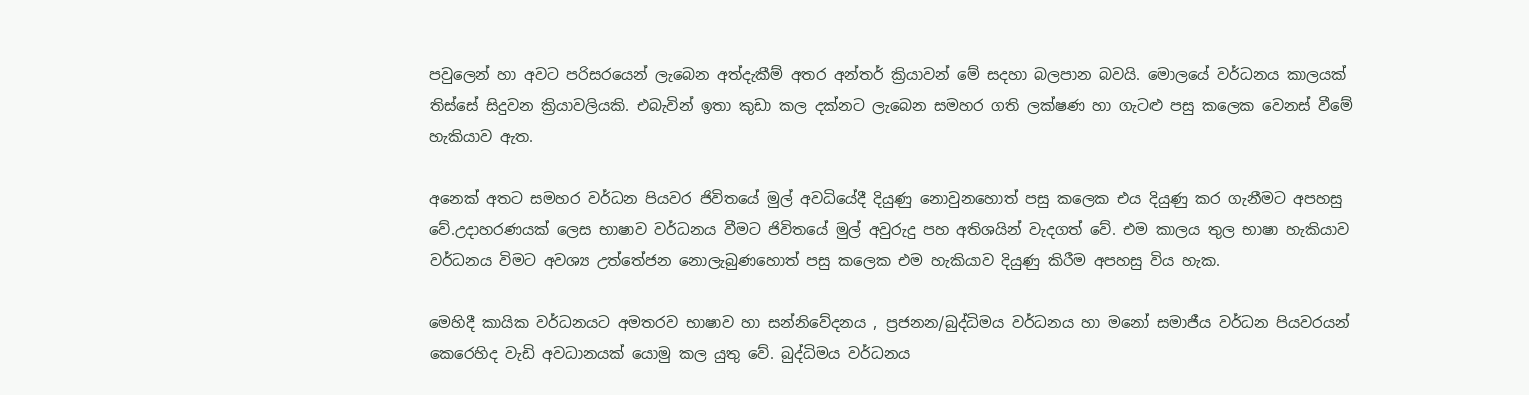පවුලෙන් හා අවට පරිසරයෙන් ලැබෙන අත්දැකීම් අතර අන්තර් ක්‍රියාවන් මේ සදහා බලපාන බවයි. මොලයේ වර්ධනය කාලයක් තිස්සේ සිදුවන ක්‍රියාවලියකි. එබැවින් ඉතා කුඩා කල දක්නට ලැබෙන සමහර ගති ලක්ෂණ හා ගැටළු පසු කලෙක වෙනස් වීමේ හැකියාව ඇත.

අනෙක් අතට සමහර වර්ධන පියවර ජිවිතයේ මුල් අවධියේදී දියුණු නොවුනහොත් පසු කලෙක එය දියුණු කර ගැනීමට අපහසු වේ.උදාහරණයක් ලෙස භාෂාව වර්ධනය වීමට ජිවිතයේ මුල් අවුරුදු පහ අතිශයින් වැදගත් වේ. එම කාලය තුල භාෂා හැකියාව වර්ධනය විමට අවශ්‍ය උත්තේජන නොලැබුණහොත් පසු කලෙක එම හැකියාව දියුණු කිරීම අපහසු විය හැක.

මෙහිදී කායික වර්ධනයට අමතරව භාෂාව හා සන්නිවේදනය , ප්‍රජනන/බුද්ධිමය වර්ධනය හා මනෝ සමාජීය වර්ධන පියවරයන් කෙරෙහිද වැඩි අවධානයක් යොමු කල යුතු වේ. බුද්ධිමය වර්ධනය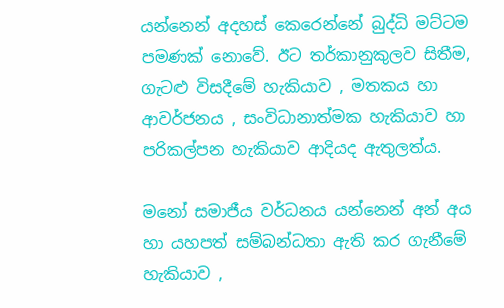යන්නෙන් අදහස් කෙරෙන්නේ බුද්ධි මට්ටම පමණක් නොවේ. ඊට තර්කානුකුලව සිතීම, ගැටළු විසදීමේ හැකියාව , මතකය හා ආවර්ජනය , සංවිධානාත්මක හැකියාව හා පරිකල්පන හැකියාව ආදියද ඇතුලත්ය.

මනෝ සමාජීය වර්ධනය යන්නෙන් අන් අය හා යහපත් සම්බන්ධතා ඇති කර ගැනීමේ හැකියාව ,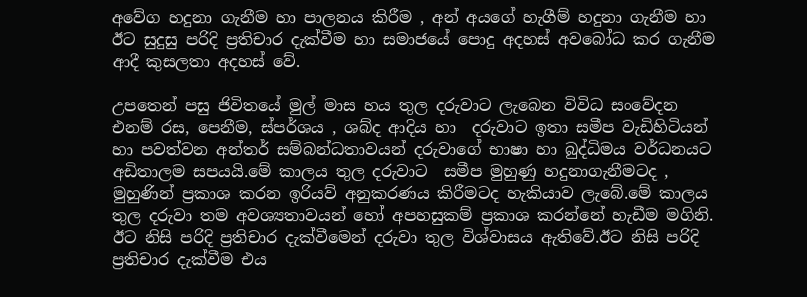අවේග හදුනා ගැනීම හා පාලනය කිරීම , අන් අයගේ හැගීම් හදුනා ගැනීම හා ඊට සුදුසු පරිදි ප්‍රතිචාර දැක්වීම හා සමාජයේ පොදු අදහස් අවබෝධ කර ගැනීම ආදී කුසලතා අදහස් වේ.

උපතෙන් පසු ජිවිතයේ මුල් මාස හය තුල දරුවාට ලැබෙන විවිධ සංවේදන එනම් රස, පෙනීම, ස්පර්ශය , ශබ්ද ආදිය හා  දරුවාට ඉතා සමීප වැඩිහිටියන් හා පවත්වන අන්තර් සම්බන්ධතාවයන් දරුවාගේ භාෂා හා බුද්ධිමය වර්ධනයට අඩිතාලම සපයයි.මේ කාලය තුල දරුවාට  සමීප මුහුණු හදුනාගැනීමටද , මුහුණින් ප්‍රකාශ කරන ඉරියව් අනුකරණය කිරීමටද හැකියාව ලැබේ.මේ කාලය තුල දරුවා තම අවශ්‍යතාවයන් හෝ අපහසුකම් ප්‍රකාශ කරන්නේ හැඩීම මගිනි. ඊට නිසි පරිදි ප්‍රතිචාර දැක්වීමෙන් දරුවා තුල විශ්වාසය ඇතිවේ.ඊට නිසි පරිදි  ප්‍රතිචාර දැක්වීම එය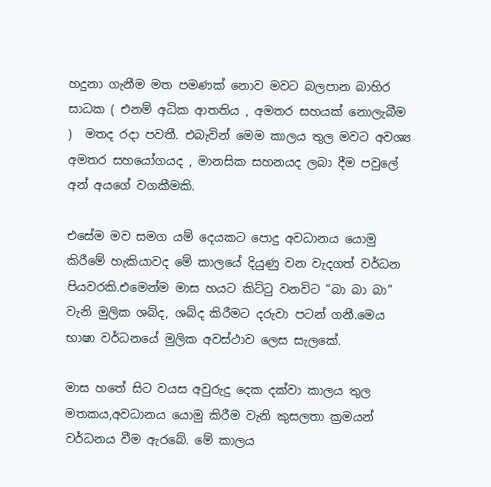හදුනා ගැනීම මත පමණක් නොව මවට බලපාන බාහිර සාධක ( එනම් අධික ආතතිය , අමතර සහයක් නොලැබීම )  මතද රදා පවතී. එබැවින් මෙම කාලය තුල මවට අවශ්‍ය  අමතර සහයෝගයද , මානසික සහනයද ලබා දීම පවුලේ අන් අයගේ වගකීමකි.

එසේම මව සමග යම් දෙයකට පොදු අවධානය යොමු කිරීමේ හැකියාවද මේ කාලයේ දියුණු වන වැදගත් වර්ධන පියවරකි.එමෙන්ම මාස හයට කිට්ටු වනවිට “බා බා බා” වැනි මුලික ශබ්ද, ශබ්ද කිරීමට දරුවා පටන් ගනී.මෙය භාෂා වර්ධනයේ මුලික අවස්ථාව ලෙස සැලකේ.

මාස හතේ සිට වයස අවුරුදු දෙක දක්වා කාලය තුල මතකය,අවධානය යොමු කිරීම වැනි කුසලතා ක්‍රමයන් වර්ධනය වීම ඇරබේ. මේ කාලය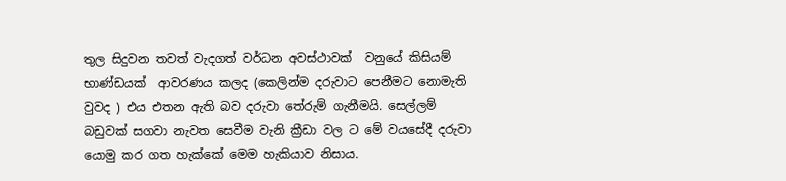තුල සිදුවන තවත් වැදගත් වර්ධන අවස්ථාවක්  වනුයේ කිසියම් භාණ්ඩයක්  ආවරණය කලද (කෙලින්ම දරුවාට පෙනීමට නොමැති වුවද ) එය එතන ඇති බව දරුවා තේරුම් ගැනීමයි. සෙල්ලම් බඩුවක් සගවා නැවත සෙවීම වැනි ක්‍රීඩා වල ට මේ වයසේදී දරුවා යොමු කර ගත හැක්කේ මෙම හැකියාව නිසාය.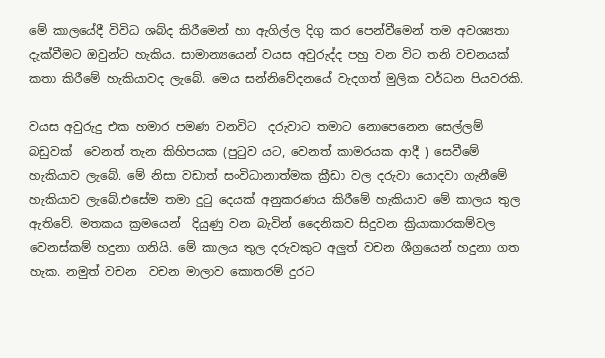මේ කාලයේදී විවිධ ශබ්ද කිරීමෙන් හා ඇගිල්ල දිගු කර පෙන්වීමෙන් තම අවශ්‍යතා දැක්වීමට ඔවුන්ට හැකිය. සාමාන්‍යයෙන් වයස අවුරුද්ද පහු වන විට තනි වචනයක් කතා කිරීමේ හැකියාවද ලැබේ. මෙය සන්නිවේදනයේ වැදගත් මුලික වර්ධන පියවරකි.

වයස අවුරුදු එක හමාර පමණ වනවිට  දරුවාට තමාට නොපෙනෙන සෙල්ලම් බඩුවක්  වෙනත් තැන කිහිපයක (පුටුව යට, වෙනත් කාමරයක ආදී ) සෙවීමේ හැකියාව ලැබේ. මේ නිසා වඩාත් සංවිධානාත්මක ක්‍රීඩා වල දරුවා යොදවා ගැනීමේ හැකියාව ලැබේ.එසේම තමා දුටු දෙයක් අනුකරණය කිරීමේ හැකියාව මේ කාලය තුල ඇතිවේ. මතකය ක්‍රමයෙන්  දියුණු වන බැවින් දෛනිකව සිදුවන ක්‍රියාකාරකම්වල  වෙනස්කම් හදුනා ගනියි. මේ කාලය තුල දරුවකුට අලුත් වචන ශීග්‍රයෙන් හදුනා ගත හැක. නමුත් වචන  වචන මාලාව කොතරම් දුරට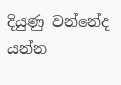දියුණු වන්නේද යන්න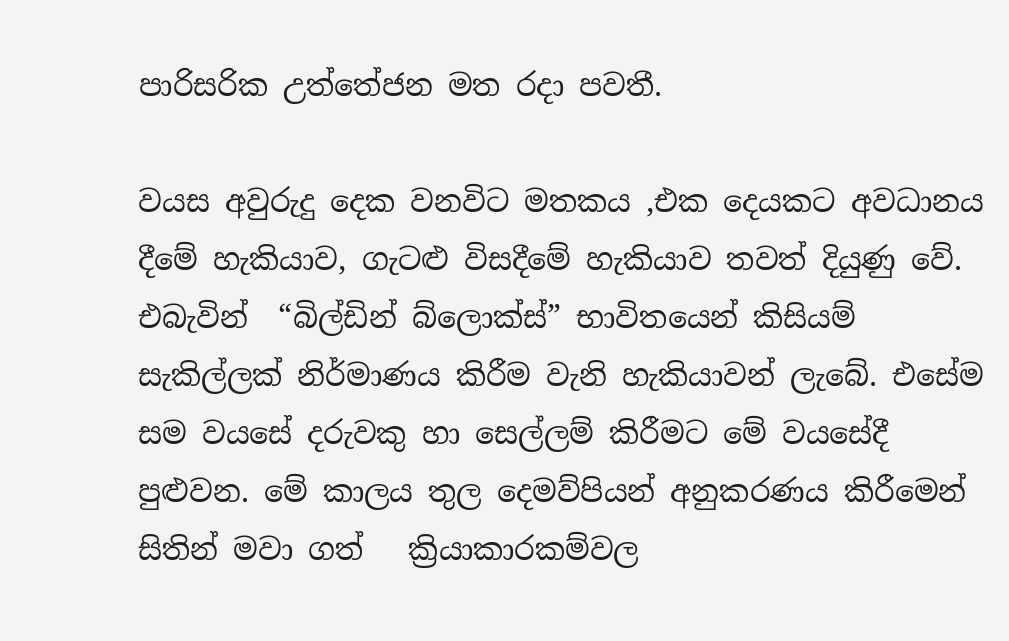පාරිසරික උත්තේජන මත රදා පවතී.

වයස අවුරුදු දෙක වනවිට මතකය ,එක දෙයකට අවධානය දීමේ හැකියාව, ගැටළු විසදීමේ හැකියාව තවත් දියුණු වේ. එබැවින්  “බිල්ඩින් බ්ලොක්ස්” භාවිතයෙන් කිසියම්  සැකිල්ලක් නිර්මාණය කිරීම වැනි හැකියාවන් ලැබේ. එසේම සම වයසේ දරුවකු හා සෙල්ලම් කිරීමට මේ වයසේදී පුළුවන. මේ කාලය තුල දෙමව්පියන් අනුකරණය කිරීමෙන් සිතින් මවා ගත්   ක්‍රියාකාරකම්වල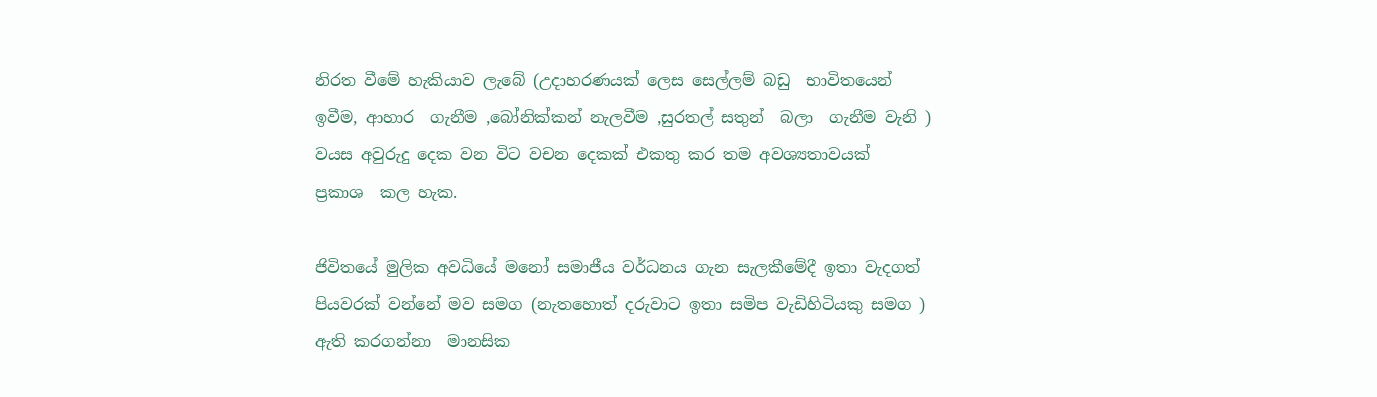නිරත වීමේ හැකියාව ලැබේ (උදාහරණයක් ලෙස සෙල්ලම් බඩු  භාවිතයෙන් ඉවීම, ආහාර  ගැනීම ,බෝනික්කන් නැලවීම ,සුරතල් සතුන්  බලා  ගැනීම වැනි ) වයස අවුරුදු දෙක වන විට වචන දෙකක් එකතු කර තම අවශ්‍යතාවයක්  ප්‍රකාශ  කල හැක.

ජිවිතයේ මුලික අවධියේ මනෝ සමාජීය වර්ධනය ගැන සැලකීමේදී ඉතා වැදගත් පියවරක් වන්නේ මව සමග (නැතහොත් දරුවාට ඉතා සමිප වැඩිහිටියකු සමග ) ඇති කරගන්නා  මානසික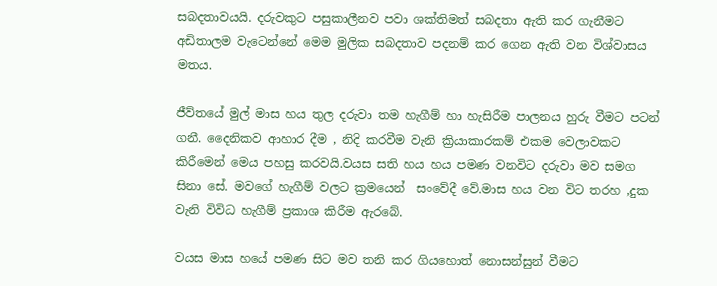සබදතාවයයි. දරුවකුට පසුකාලීනව පවා ශක්තිමත් සබදතා ඇති කර ගැනීමට අඩිතාලම වැටෙන්නේ මෙම මුලික සබදතාව පදනම් කර ගෙන ඇති වන විශ්වාසය මතය.

ජීව්තයේ මුල් මාස හය තුල දරුවා තම හැගීම් හා හැසිරීම පාලනය හුරු වීමට පටන් ගනී. දෛනිකව ආහාර දීම , නිදි කරවීම වැනි ක්‍රියාකාරකම් එකම වෙලාවකට කිරීමෙන් මෙය පහසු කරවයි.වයස සති හය හය පමණ වනවිට දරුවා මව සමග සිනා සේ. මවගේ හැගීම් වලට ක්‍රමයෙන්  සංවේදී වේ.මාස හය වන විට තරහ ,දුක වැනි විවිධ හැගීම් ප්‍රකාශ කිරීම ඇරබේ.

වයස මාස හයේ පමණ සිට මව තනි කර ගියහොත් නොසන්සුන් වීමට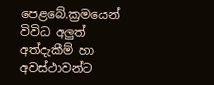පෙළබේ.ක්‍රමයෙන් විවිධ අලුත් අත්දැකීම් හා අවස්ථාවන්ට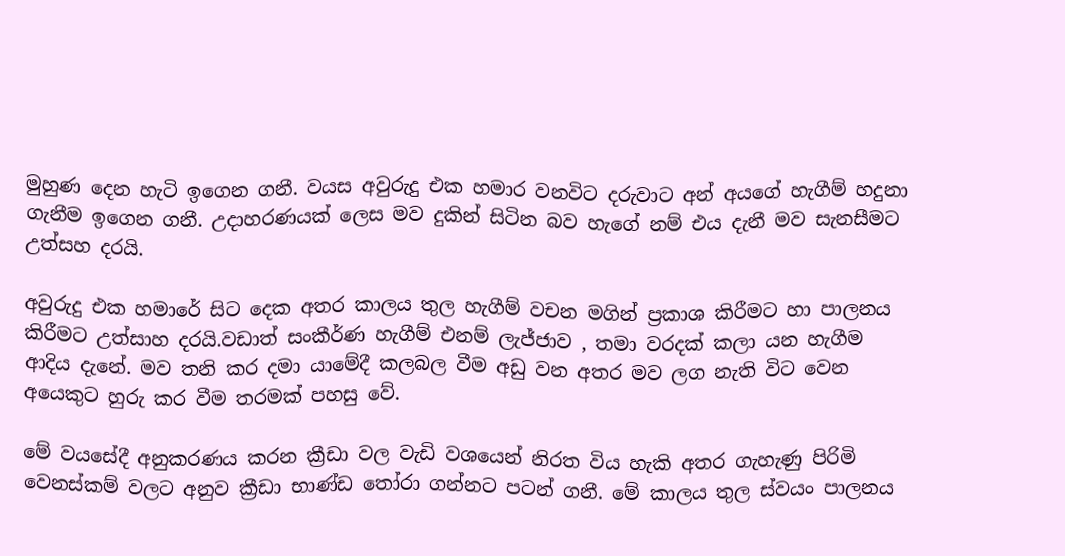මුහුණ දෙන හැටි ඉගෙන ගනී. වයස අවුරුදු එක හමාර වනවිට දරුවාට අන් අයගේ හැගීම් හදුනා ගැනීම ඉගෙන ගනී. උදාහරණයක් ලෙස මව දුකින් සිටින බව හැගේ නම් එය දැනී මව සැනසීමට උත්සහ දරයි.

අවුරුදු එක හමාරේ සිට දෙක අතර කාලය තුල හැගීම් වචන මගින් ප්‍රකාශ කිරීමට හා පාලනය කිරීමට උත්සාහ දරයි.වඩාත් සංකීර්ණ හැගීම් එනම් ලැජ්ජාව , තමා වරදක් කලා යන හැගීම ආදිය දැනේ. මව තනි කර දමා යාමේදී කලබල වීම අඩු වන අතර මව ලග නැති විට වෙන අයෙකුට හුරු කර වීම තරමක් පහසු වේ.

මේ වයසේදී අනුකරණය කරන ක්‍රීඩා වල වැඩි වශයෙන් නිරත විය හැකි අතර ගැහැණු පිරිමි වෙනස්කම් වලට අනුව ක්‍රීඩා භාණ්ඩ තෝරා ගන්නට පටන් ගනී. මේ කාලය තුල ස්වයං පාලනය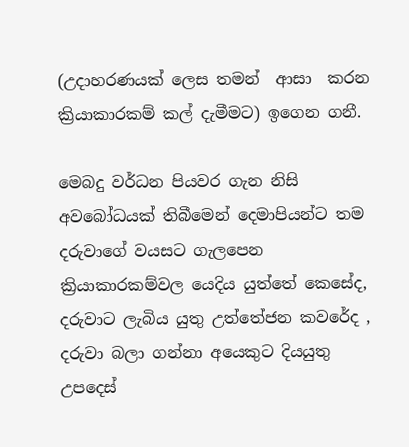(උදාහරණයක් ලෙස තමන්  ආසා  කරන ක්‍රියාකාරකම් කල් දැමීමට) ඉගෙන ගනී.

මෙබදු වර්ධන පියවර ගැන නිසි අවබෝධයක් තිබීමෙන් දෙමාපියන්ට තම දරුවාගේ වයසට ගැලපෙන ක්‍රියාකාරකම්වල යෙදිය යුත්තේ කෙසේද,  දරුවාට ලැබිය යුතු උත්තේජන කවරේද , දරුවා බලා ගන්නා අයෙකුට දියයුතු උපදෙස්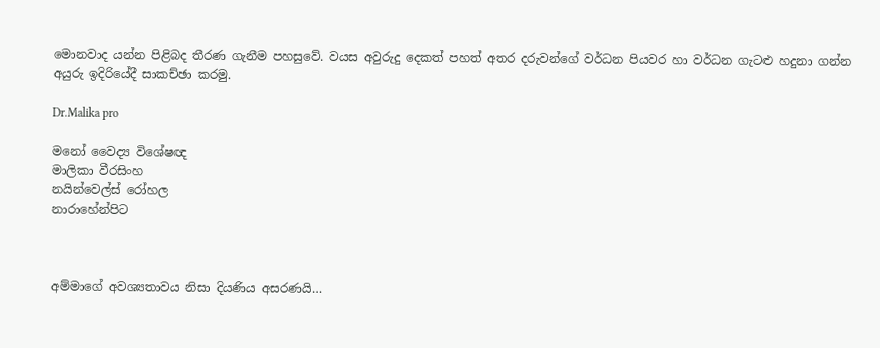මොනවාද යන්න පිළිබද තීරණ ගැනීම පහසුවේ. වයස අවුරුදු දෙකත් පහත් අතර දරුවන්ගේ වර්ධන පියවර හා වර්ධන ගැටළු හදුනා ගන්න අයුරු ඉදිරියේදී සාකච්ඡා කරමු.

Dr.Malika pro

මනෝ වෛද්‍ය විශේෂඥ
මාලිකා වීරසිංහ
නයින්වෙල්ස් රෝහල
නාරාහේන්පිට



අම්මාගේ අවශ්‍යතාවය නිසා දියණිය අසරණයි…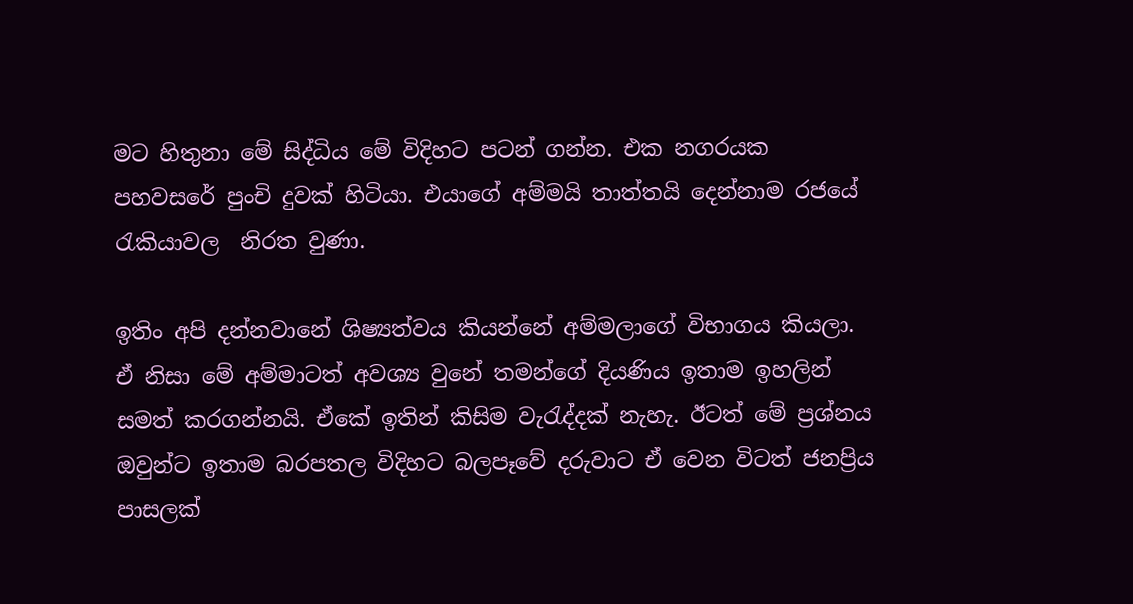මට හිතුනා මේ සිද්ධිය මේ විදිහට පටන් ගන්න. එක නගරයක පහවසරේ පුංචි දුවක් හිටියා. එයාගේ අම්මයි තාත්තයි දෙන්නාම රජයේ රැකියාවල  නිරත වුණා.

ඉතිං අපි දන්නවානේ ශිෂ්‍යත්වය කියන්නේ අම්මලාගේ විභාගය කියලා. ඒ නිසා මේ අම්මාටත් අවශ්‍ය වුනේ තමන්ගේ දියණිය ඉතාම ඉහලින් සමත් කරගන්නයි. ඒකේ ඉතින් කිසිම වැරැද්දක් නැහැ. ඊටත් මේ ප්‍රශ්නය ඔවුන්ට ඉතාම බරපතල විදිහට බලපෑවේ දරුවාට ඒ වෙන විටත් ජනප්‍රිය පාසලක්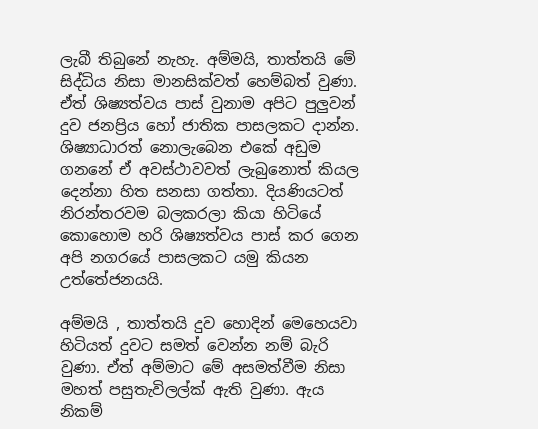ලැබී තිබුනේ නැහැ. අම්මයි, තාත්තයි මේ සිද්ධිය නිසා මානසික්වත් හෙම්බත් වුණා. ඒත් ශිෂ්‍යත්වය පාස් වුනාම අපිට පුලුවන් දුව ජනප්‍රිය හෝ ජාතික පාසලකට දාන්න. ශිෂ්‍යාධාරත් නොලැබෙන එකේ අඩුම ගනනේ ඒ අවස්ථාවවත් ලැබුනොත් කියල දෙන්නා හිත සනසා ගත්තා. දියණියටත් නිරන්තරවම බලකරලා කියා හිටියේ  කොහොම හරි ශිෂ්‍යත්වය පාස් කර ගෙන අපි නගරයේ පාසලකට යමු කියන උත්තේජනයයි.

අම්මයි , තාත්තයි දුව හොදින් මෙහෙයවා හිටියත් දුවට සමත් වෙන්න නම් බැරි වුණා. ඒත් අම්මාට මේ අසමත්වීම නිසා මහත් පසුතැවිලල්ක් ඇති වුණා. ඇය නිකම්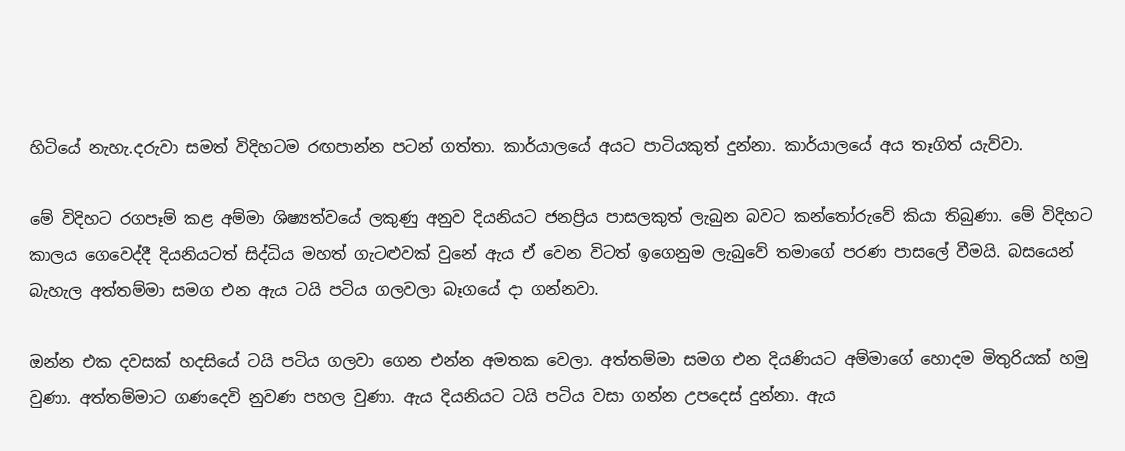හිටියේ නැහැ.දරුවා සමත් විදිහටම රඟපාන්න පටන් ගත්තා. කාර්යාලයේ අයට පාටියකුත් දුන්නා. කාර්යාලයේ අය තෑගිත් යැව්වා.

මේ විදිහට රගපෑම් කළ අම්මා ශිෂ්‍යත්වයේ ලකුණු අනුව දියනියට ජනප්‍රිය පාසලකුත් ලැබුන බවට කන්තෝරුවේ කියා තිබුණා. මේ විදිහට කාලය ගෙවෙද්දී දියනියටත් සිද්ධිය මහත් ගැටළුවක් වුනේ ඇය ඒ වෙන විටත් ඉගෙනුම ලැබුවේ තමාගේ පරණ පාසලේ වීමයි. බසයෙන් බැහැල අත්තම්මා සමග එන ඇය ටයි පටිය ගලවලා බෑගයේ දා ගන්නවා.

ඔන්න එක දවසක් හදසියේ ටයි පටිය ගලවා ගෙන එන්න අමතක වෙලා. අත්තම්මා සමග එන දියණියට අම්මාගේ හොදම මිතුරියක් හමු වුණා. අත්තම්මාට ගණදෙවි නුවණ පහල වුණා. ඇය දියනියට ටයි පටිය වසා ගන්න උපදෙස් දුන්නා. ඇය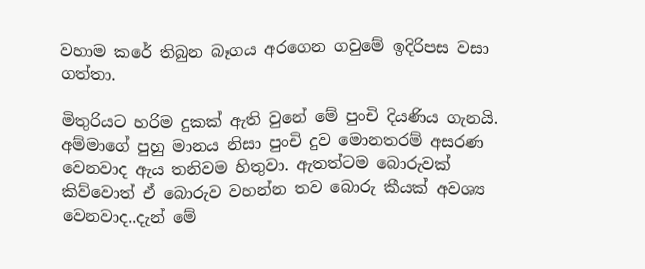වහාම කරේ තිබුන බෑගය අරගෙන ගවුමේ ඉදිරිපස වසා ගත්තා.

මිතුරියට හරිම දුකක් ඇති වුනේ මේ පුංචි දියණිය ගැනයි. අම්මාගේ පුහු මානය නිසා පුංචි දුව මොනතරම් අසරණ වෙනවාද ඇය තනිවම හිතුවා. ඇතත්ටම බොරුවක් කිව්වොත් ඒ බොරුව වහන්න තව බොරු කීයක් අවශ්‍ය වෙනවාද..දැන් මේ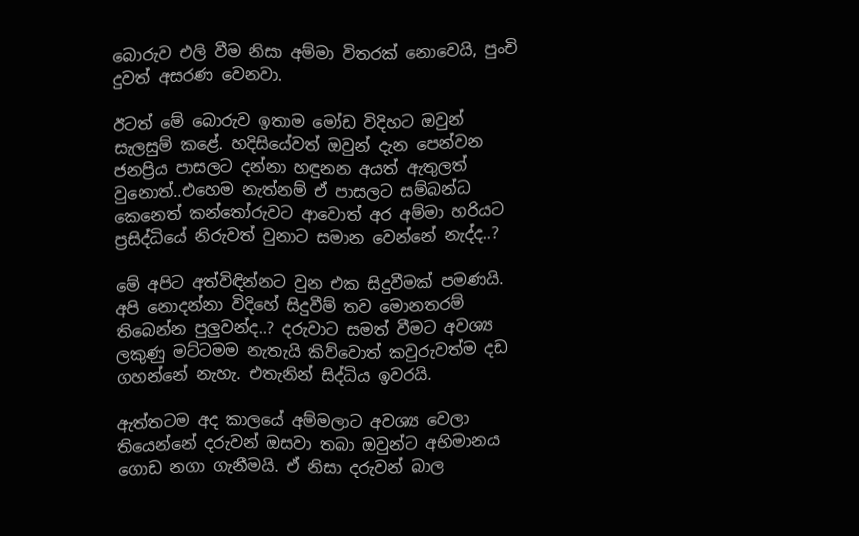බොරුව එලි වීම නිසා අම්මා විතරක් නොවෙයි, පුංචි දුවත් අසරණ වෙනවා.

ඊටත් මේ බොරුව ඉතාම මෝඩ විදිහට ඔවුන් සැලසුම් කළේ. හදිසියේවත් ඔවුන් දැන පෙන්වන ජනප්‍රිය පාසලට දන්නා හඳුනන අයත් ඇතුලත් වුනොත්..එහෙම නැත්නම් ඒ පාසලට සම්බන්ධ කෙනෙත් කන්තෝරුවට ආවොත් අර අම්මා හරියට ප්‍රසිද්ධියේ නිරුවත් වුනාට සමාන වෙන්නේ නැද්ද..?

මේ අපිට අත්විඳින්නට වුන එක සිදුවීමක් පමණයි. අපි නොදන්නා විදිහේ සිදුවීම් තව මොනතරම් තිබෙන්න පුලුවන්ද..? දරුවාට සමත් වීමට අවශ්‍ය ලකුණු මට්ටමම නැතැයි කිව්වොත් කවුරුවත්ම දඩ ගහන්නේ නැහැ. එතැනින් සිද්ධිය ඉවරයි.

ඇත්තටම අද කාලයේ අම්මලාට අවශ්‍ය වෙලා තියෙන්නේ දරුවන් ඔසවා තබා ඔවුන්ට අභිමානය ගොඩ නගා ගැනීමයි. ඒ නිසා දරුවන් බාල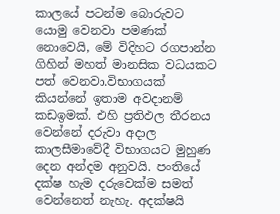කාලයේ පටන්ම බොරුවට යොමු වෙනවා පමණක් නොවෙයි, මේ විදිහට රගපාන්න ගිහින් මහත් මානසික වධයකට පත් වෙනවා.විභාගයක් කියන්නේ ඉතාම අවදානම් කඩඉමක්. එහි ප්‍රතිඵල තීරනය වෙන්නේ දරුවා අදාල කාලසීමාවේදී විභාගයට මුහුණ දෙන අන්දම අනුවයි. පංතියේ දක්ෂ හැම දරුවෙක්ම සමත් වෙන්නෙත් නැහැ. අදක්ෂයි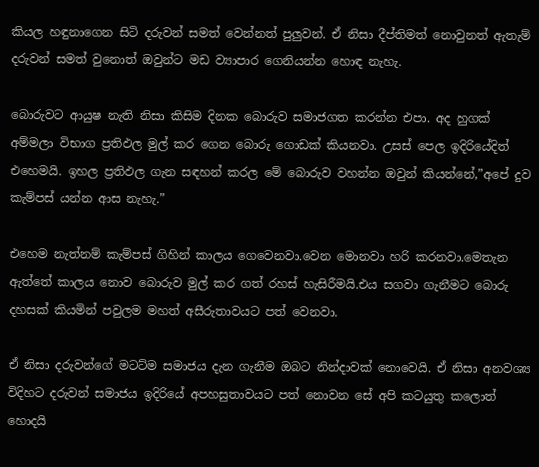කියල හඳුනාගෙන සිටි දරුවන් සමත් වෙන්නත් පුලුවන්. ඒ නිසා දීප්තිමත් නොවුනත් ඇතැම් දරුවන් සමත් වුනොත් ඔවුන්ට මඩ ව්‍යාපාර ගෙනියන්න හොඳ නැහැ.

බොරුවට ආයුෂ නැති නිසා කිසිම දිනක බොරුව සමාජගත කරන්න එපා. අද හුගක් අම්මලා විභාග ප්‍රතිඵල මුල් කර ගෙන බොරු ගොඩක් කියනවා. උසස් පෙල ඉදිරියේදිත් එහෙමයි. ඉහල ප්‍රතිඵල ගැන සඳහන් කරල මේ බොරුව වහන්න ඔවුන් කියන්නේ,”අපේ දුව කැම්පස් යන්න ආස නැහැ.”

එහෙම නැත්නම් කැම්පස් ගිහින් කාලය ගෙවෙනවා.වෙන මොනවා හරි කරනවා.මෙතැන ඇත්තේ කාලය නොව බොරුව මුල් කර ගත් රහස් හැසිරීමයි.එය සගවා ගැනීමට බොරු දහසක් කියමින් පවුලම මහත් අසීරුතාවයට පත් වෙනවා.

ඒ නිසා දරුවන්ගේ මටට්ම සමාජය දැන ගැනීම ඔබට නින්දාවක් නොවෙයි. ඒ නිසා අනවශ්‍ය විදිහට දරුවන් සමාජය ඉදිරියේ අපහසුතාවයට පත් නොවන සේ අපි කටයුතු කලොත් හොදයි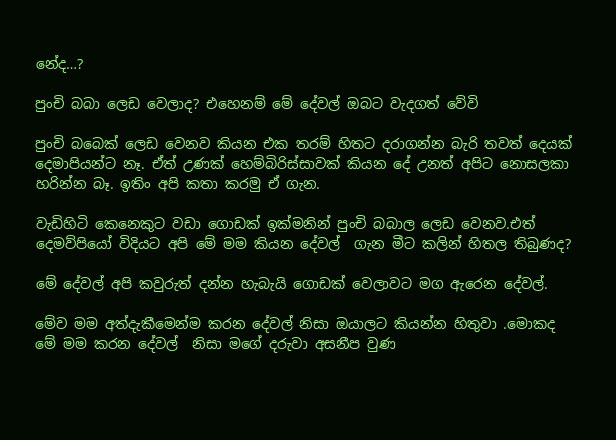නේද…?

පුංචි බබා ලෙඩ වෙලාද? එහෙනම් මේ දේවල් ඔබට වැදගත් වේවි

පුංචි බබෙක් ලෙඩ වෙනව කියන එක තරම් හිතට දරාගන්න බැරි තවත් දෙයක් දෙමාපියන්ට නෑ. ඒත් උණක් හෙම්බිරිස්සාවක් කියන දේ උනත් අපිට නොසලකා හරින්න බෑ. ඉතිං අපි කතා කරමු ඒ ගැන.

වැඩිහිටි කෙනෙකුට වඩා ගොඩක් ඉක්මනින් පුංචි බබාල ලෙඩ වෙනව.එත් දෙමව්පියෝ විදියට අපි මේ මම කියන දේවල්  ගැන මීට කලින් හිතල තිබුණද?

මේ දේවල් අපි කවුරුත් දන්න හැබැයි ගොඩක් වෙලාවට මග ඇරෙන දේවල්.

මේව මම අත්දැකීමෙන්ම කරන දේවල් නිසා ඔයාලට කියන්න හිතුවා .මොකද මේ මම කරන දේවල්  නිසා මගේ දරුවා අසනීප වුණ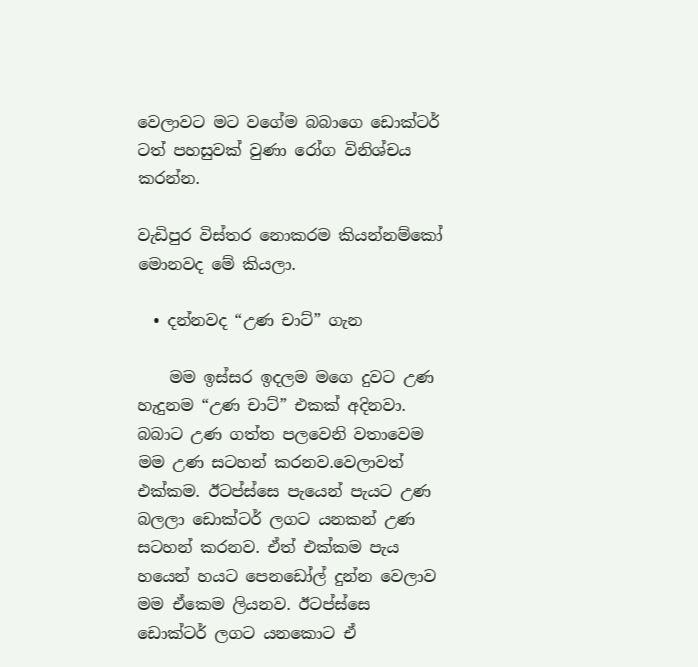වෙලාවට මට වගේම බබාගෙ ඩොක්ටර් ටත් පහසුවක් වුණා රෝග විනිශ්චය කරන්න.

වැඩිපුර විස්තර නොකරම කියන්නම්කෝ මොනවද මේ කියලා.

  • දන්නවද “උණ චාට්” ගැන

    මම ඉස්සර ඉදලම මගෙ දුවට උණ හැදුනම “උණ චාට්” එකක් අදිනවා. බබාට උණ ගත්ත පලවෙනි වතාවෙම මම උණ සටහන් කරනව.වෙලාවත් එක්කම. ඊටප්ස්සෙ පැයෙන් පැයට උණ බලලා ඩොක්ටර් ලගට යනකන් උණ සටහන් කරනව. ඒත් එක්කම පැය හයෙන් හයට පෙනඩෝල් දුන්න වෙලාව මම ඒකෙම ලියනව. ඊටප්ස්සෙ ඩොක්ටර් ලගට යනකොට ඒ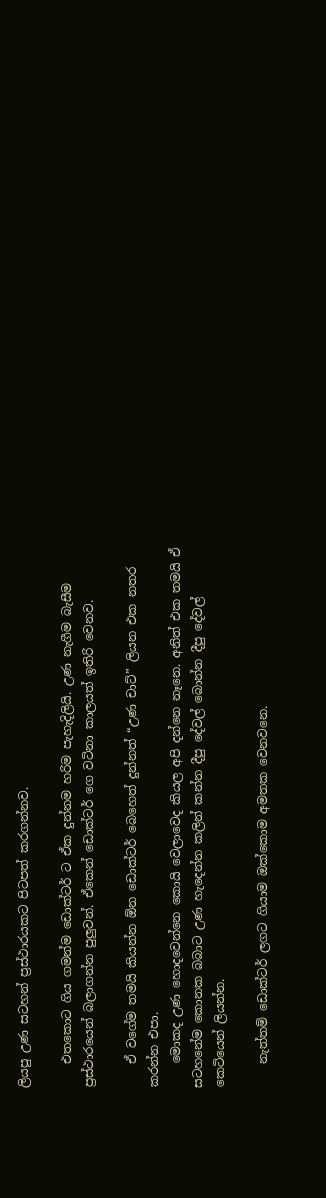ලියපු උණ සටහන් ප්‍රස්ථාරයකට පිටපත් කරගන්නව.

    එතකොට ගිය ගමන්ම ඩොක්ටර් ට ඒක දුන්නම හරිම පැහැදිලියි. උණ නැගීම බැසීම ප්‍රස්ථාරයෙන් බලාගන්න පුලුවන්. ඒකෙන් ඩොක්ටර් ගෙ වටිනා කාලයත් ඉතිරි වෙනව.

    ඒ වගේම තමයි කියන්න ඕන ඩොක්ටර් බෙහෙත් දුන්නත් “උණ චාට්” ලියන එක නතර කරන්න එපා.
    මොකද උණ හොදවෙන්නෙ කොයි වෙලාවෙද කියල අපි දන්නෙ නෑනෙ. අනිත් එක තමයි ඒ සටහනේම කොනක බබාට උණ හැදෙන්න කලින් කන්න දීපු දේවල් බොන්න දීපු දේවල් කෙටියෙන් ලියන්න.

    නැත්තම් ඩොක්ටර් ලගට ගියාම ඔක්කොම අමතක වෙනවනෙ.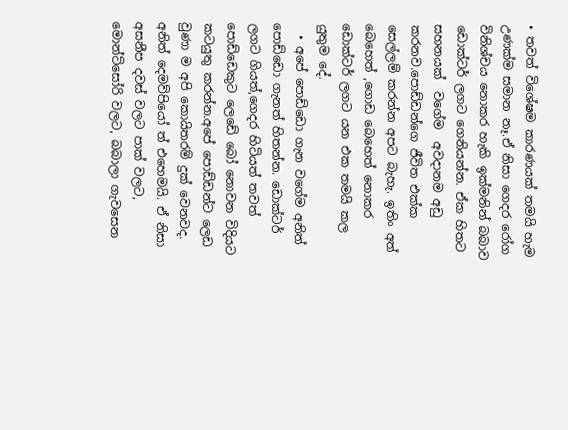• තවත් විශේෂම කාරණයක් තමයි හැම උණක්ම සමාන නෑ.ඒ නිසා ගෙදර රෝග විනිශ්චය නොකර හැකි ඉක්මනින් බබාව ඩොක්ටර් ලගට ගෙනියන්න. ඒක හිතට සහනයක්  වගේම  අවදානම අඩු කරනව.පොඩ්ඩන්ගෙ ජීවිත එක්ක සෙල්ලම් කරන්න අපට බැහැ. ඉතිං අත් බෙහෙත් ,ගොඩ බෙහෙත් නොකර ඩොක්ටර් ලගට යන එක තමයි කල යුතුම දේ.
  • අපේ පොඩ්ඩො ගැන වගේම අනිත් පොඩ්ඩො ගැනත් හිතන්න. ඩොක්ටර් ලගට ගියත්,ගෙදර හිටියත් තවත් පොඩ්ඩෙකුට ලෙඩේ බෝ නොවන විදියට කටයුතු කරන්න.අපේ පොඩ්ඩන්ට ලෙඩ වුණා ම අපි කොයිතරම් දුක් වෙනවද. අනිත් දෙමව්පියෝ ත් එහෙමයි. ඒ නිසා අසනීප දවස් වලට පාක් වලට, මොන්ට්සෝරි වලට, බබාලා ගැවසෙන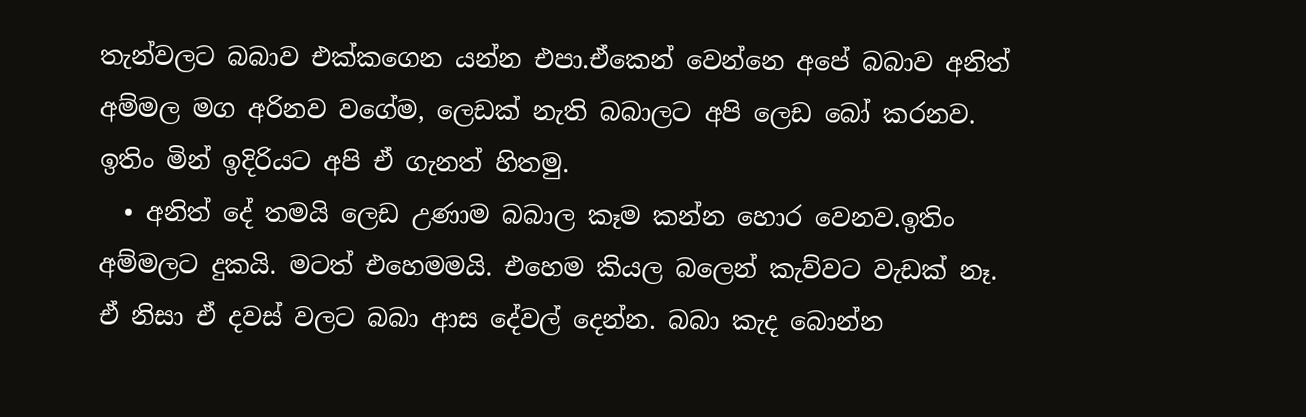තැන්වලට බබාව එක්කගෙන යන්න එපා.ඒකෙන් වෙන්නෙ අපේ බබාව අනිත් අම්මල මග අරිනව වගේම, ලෙඩක් නැති බබාලට අපි ලෙඩ බෝ කරනව. ඉතිං මින් ඉදිරියට අපි ඒ ගැනත් හිතමු.
  • අනිත් දේ තමයි ලෙඩ උණාම බබාල කෑම කන්න හොර වෙනව.ඉතිං අම්මලට දුකයි. මටත් එහෙමමයි. එහෙම කියල බලෙන් කැව්වට වැඩක් නෑ. ඒ නිසා ඒ දවස් වලට බබා ආස දේවල් දෙන්න. බබා කැද බොන්න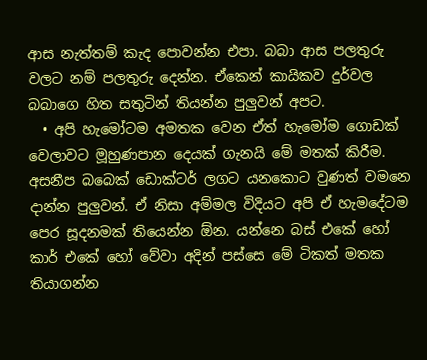ආස නැත්තම් කැද පොවන්න එපා. බබා ආස පලතුරු වලට නම් පලතුරු දෙන්න. ඒකෙන් කායිකව දුර්වල බබාගෙ හිත සතුටින් තියන්න පුලුවන් අපට.
  • අපි හැමෝටම අමතක වෙන ඒත් හැමෝම ගොඩක් වෙලාවට මූහුණපාන දෙයක් ගැනයි මේ මතක් කිරීම. අසනීප බබෙක් ඩොක්ටර් ලගට යනකොට වුණත් වමනෙ දාන්න පුලුවන්. ඒ නිසා අම්මල විදියට අපි ඒ හැමදේටම පෙර සූදනමක් තියෙන්න ඕන. යන්නෙ බස් එකේ හෝ කාර් එකේ හෝ වේවා අදින් පස්සෙ මේ ටිකත් මතක තියාගන්න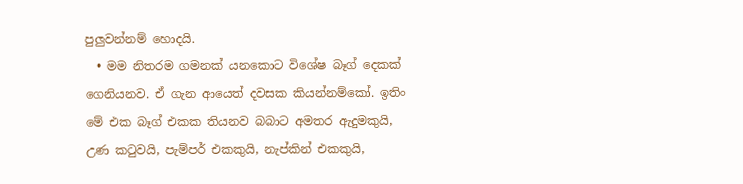පුලුවන්නම් හොදයි.
  • මම නිතරම ගමනක් යනකොට විශේෂ බෑග් දෙකක් ගෙනියනව. ඒ ගැන ආයෙත් දවසක කියන්නම්කෝ. ඉතිං මේ එක බෑග් එකක තියනව බබාට අමතර ඇදුමකුයි, උණ කටුවයි, පැම්පර් එකකුයි, නැප්කින් එකකුයි,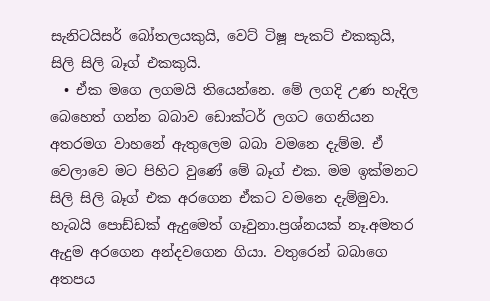සැනිටයිසර් බෝතලයකුයි, වෙට් ටිෂූ පැකට් එකකුයි, සිලි සිලි බෑග් එකකුයි.
  • ඒක මගෙ ලගමයි තියෙන්නෙ. මේ ලගදි උණ හැදිල බෙහෙත් ගන්න බබාව ඩොක්ටර් ලගට ගෙනියන අතරමග වාහනේ ඇතුලෙම බබා වමනෙ දැම්ම. ඒ වෙලාවෙ මට පිහිට වුණේ මේ බෑග් එක. මම ඉක්මනට සිලි සිලි බෑග් එක අරගෙන ඒකට වමනෙ දැම්මුවා. හැබයි පොඩ්ඩක් ඇදුමෙත් ගෑවුනා.ප්‍රශ්නයක් නෑ.අමතර ඇදුම අරගෙන අන්දවගෙන ගියා. වතුරෙන් බබාගෙ අතපය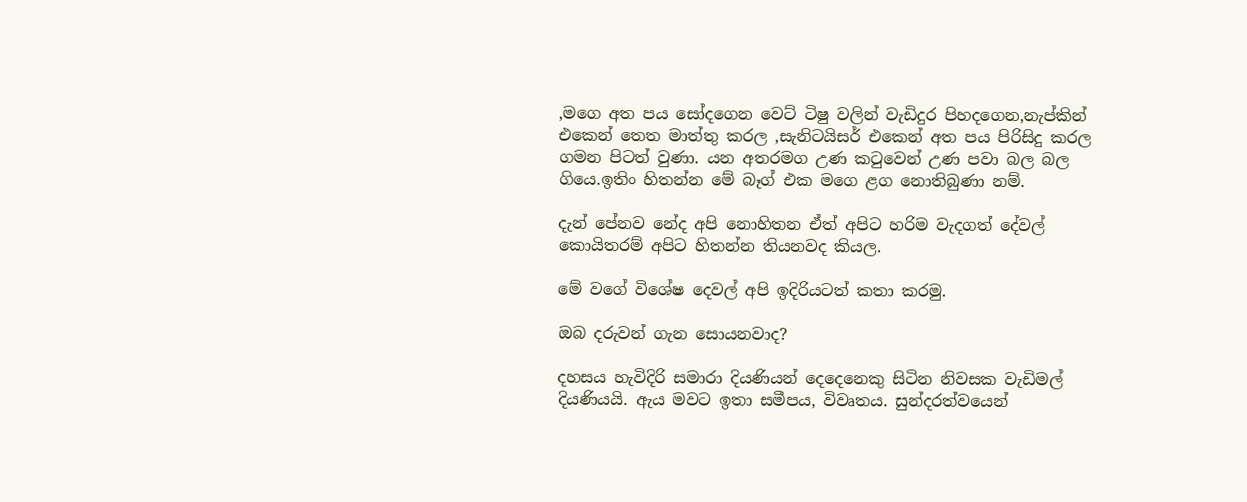,මගෙ අත පය සෝදගෙන වෙට් ටිෂු වලින් වැඩිදුර පිහදගෙන,නැප්කින් එකෙන් තෙත මාත්තු කරල ,සැනිටයිසර් එකෙන් අත පය පිරිසිදු කරල ගමන පිටත් වුණා. යන අතරමග උණ කටුවෙන් උණ පවා බල බල ගියෙ.ඉතිං හිතන්න මේ බෑග් එක මගෙ ළග නොතිබුණා නම්.

දැන් පේනව නේද අපි නොහිතන ඒත් අපිට හරිම වැදගත් දේවල් කොයිතරම් අපිට හිතන්න තියනවද කියල.

මේ වගේ විශේෂ දෙවල් අපි ඉදිරියටත් කතා කරමු.

ඔබ දරුවන් ගැන සොයනවාද?

දහසය හැවිදිරි සමාරා දියණියන් දෙදෙනෙකු සිටින නිවසක වැඩිමල් දියණියයි. ඇය මවට ඉතා සමීපය, විවෘතය. සුන්දරත්වයෙන්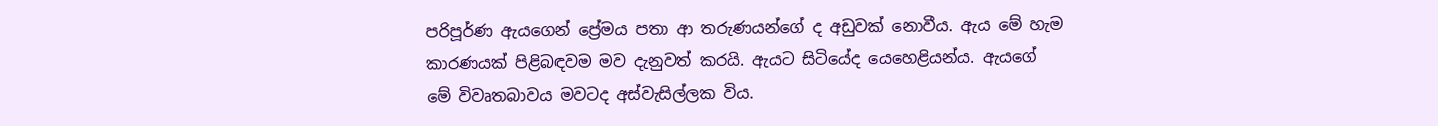පරිපූර්ණ ඇයගෙන් ප්‍රේමය පතා ආ තරුණයන්ගේ ද අඩුවක් නොවීය. ඇය මේ හැම කාරණයක් පිළිබඳවම මව දැනුවත් කරයි. ඇයට සිටියේද යෙහෙළියන්ය. ඇයගේ මේ විවෘතබාවය මවටද අස්වැසිල්ලක විය.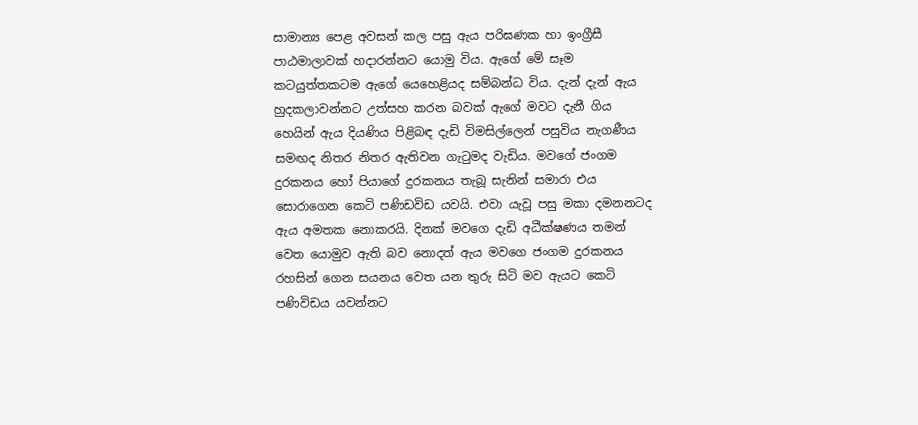සාමාන්‍ය පෙළ අවසන් කල පසු ඇය පරිඝණක හා ඉංග්‍රීසී පාඨමාලාවක් හදාරන්නට යොමු විය. ඇගේ මේ සෑම කටයුත්තකටම ඇගේ යෙහෙළියද සම්බන්ධ විය. දැන් දැන් ඇය හුදකලාවන්නට උත්සහ කරන බවක් ඇගේ මවට දැනී ගිය හෙයින් ඇය දියණිය පිළිබඳ දැඩි විමසිල්ලෙන් පසුවිය නැගණීය සමඟද නිතර නිතර ඇතිවන ගැටුමද වැඩිය. මවගේ ජංගම දුරකනය හෝ පියාගේ දුරකනය තැබූ සැනින් සමාරා එය සොරාගෙන කෙටි පණිඩවිඩ යවයි. එවා යැවූ පසු මකා දමනනටද ඇය අමතක නොකරයි. දිනක් මවගෙ දැඩි අධීක්ෂණය තමන් වෙත යොමුව ඇති බව නොදත් ඇය මවගෙ ජංගම දුරකනය රහසින් ගෙන සයනය වෙත යන තුරු සිටි මව ඇයට කෙටි පණිවිඩය යවන්නට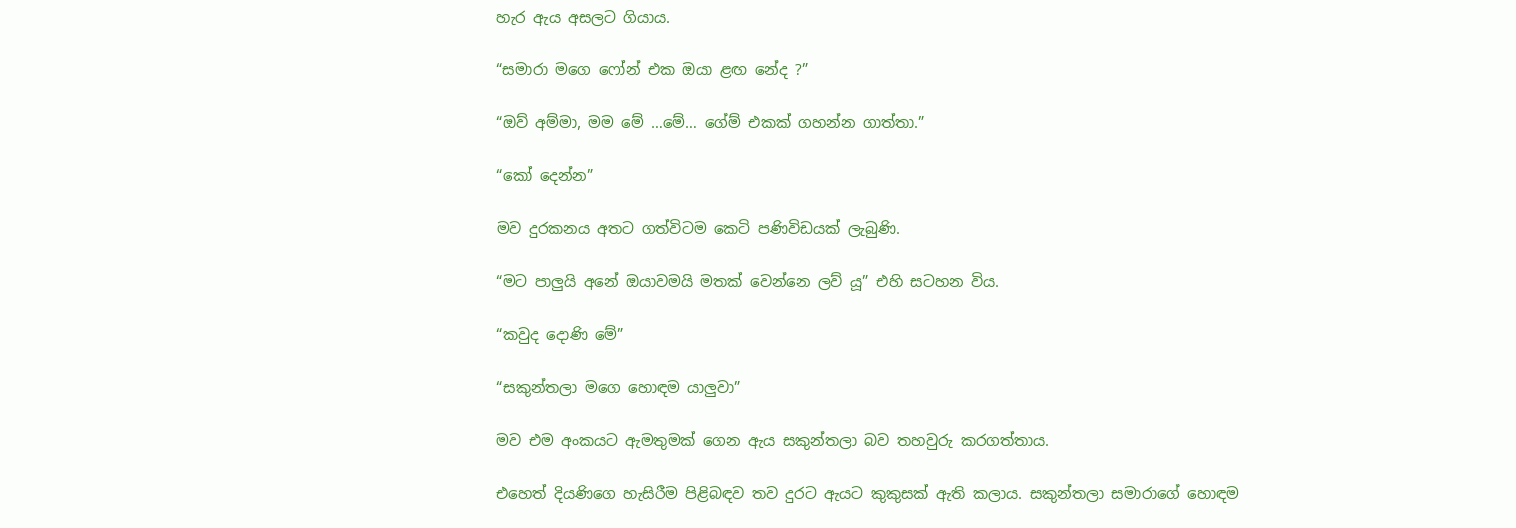හැර ඇය අසලට ගියාය.

“සමාරා මගෙ ෆෝන් එක ඔයා ළඟ නේද ?”

“ඔව් අම්මා, මම මේ …මේ… ගේම් එකක් ගහන්න ගාත්තා.”

“කෝ දෙන්න”

මව දුරකනය අතට ගත්විටම කෙටි පණිවිඩයක් ලැබුණි.

“මට පාලුයි අනේ ඔයාවමයි මතක් වෙන්නෙ ලව් යූ” එහි සටහන විය.

“කවුද දොණි මේ”

“සකුන්තලා මගෙ හොඳම යාලුවා”

මව එම අංකයට ඇමතුමක් ගෙන ඇය සකුන්තලා බව තහවුරු කරගත්තාය.

එහෙත් දියණිගෙ හැසිරීම පිළිබඳව තව දුරට ඇයට කුකුසක් ඇති කලාය. සකුන්තලා සමාරාගේ හොඳම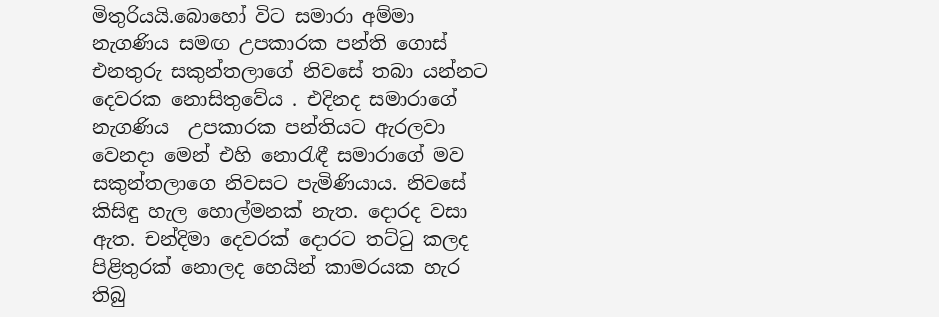මිතුරියයි.බොහෝ විට සමාරා අම්මා නැගණිය සමඟ උපකාරක පන්ති ගොස් එනතුරු සකුන්තලාගේ නිවසේ තබා යන්නට දෙවරක නොසිතුවේය . එදිනද සමාරාගේ නැගණිය  උපකාරක පන්තියට ඇරලවා වෙනදා මෙන් එහි නොරැඳී සමාරාගේ මව සකුන්තලාගෙ නිවසට පැමිණියාය. නිවසේ කිසිඳු හැල හොල්මනක් නැත. දොරද වසා ඇත. චන්දිමා දෙවරක් දොරට තට්ටු කලද පිළිතුරක් නොලද හෙයින් කාමරයක හැර තිබු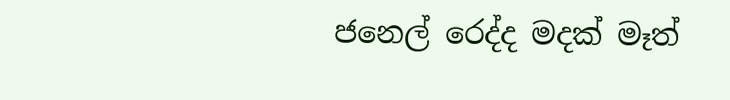ජනෙල් රෙද්ද මදක් මෑත්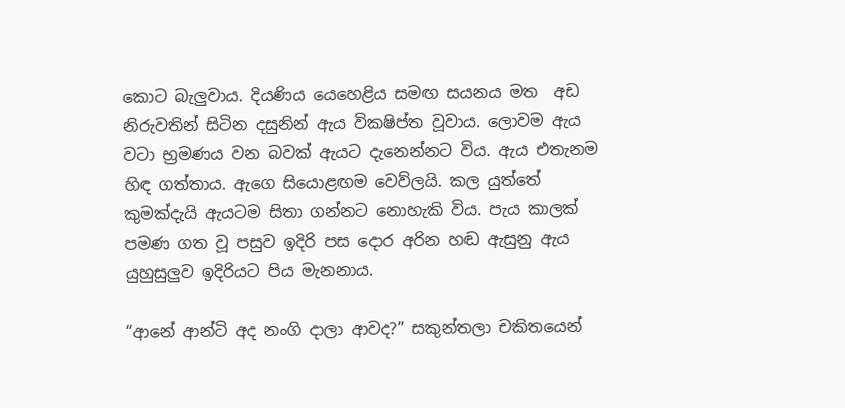කොට බැලුවාය. දියණිය යෙහෙළිය සමඟ සයනය මත  අඩ නිරුවතින් සිටින දසුනින් ඇය විකෂිප්ත වූවාය. ලොවම ඇය වටා භ්‍රමණය වන බවක් ඇයට දැනෙන්නට විය. ඇය එතැනම හිඳ ගත්තාය. ඇගෙ සියොළඟම වෙව්ලයි. කල යුත්තේ කුමක්දැයි ඇයටම සිතා ගන්නට නොහැකි විය. පැය කාලක් පමණ ගත වූ පසුව ඉදිරි පස දොර අරින හඬ ඇසුනු ඇය යුහුසුලුව ඉදිරියට පිය මැනනාය.

“ආනේ ආන්ටි අද නංගි දාලා ආවද?” සකුන්තලා චකිතයෙන්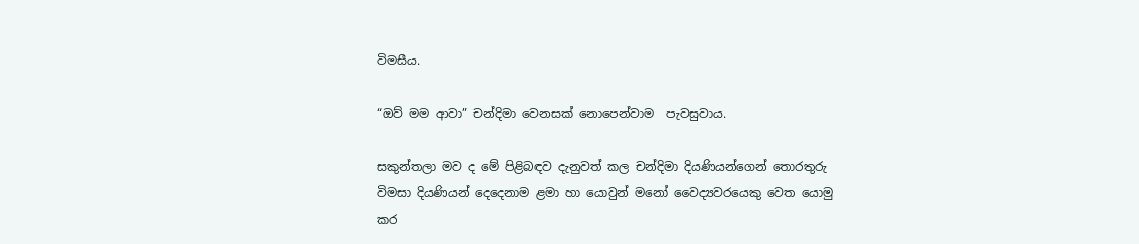විමසීය.

“ඔව් මම ආවා” චන්දිමා වෙනසක් නොපෙන්වාම  පැවසුවාය.

සකුන්තලා මව ද මේ පිළිබඳව දැනුවත් කල චන්දිමා දියණියන්ගෙන් තොරතුරු විමසා දියණියන් දෙදෙනාම ළමා හා යොවුන් මනෝ වෛද්‍යවරයෙකු වෙත යොමු කර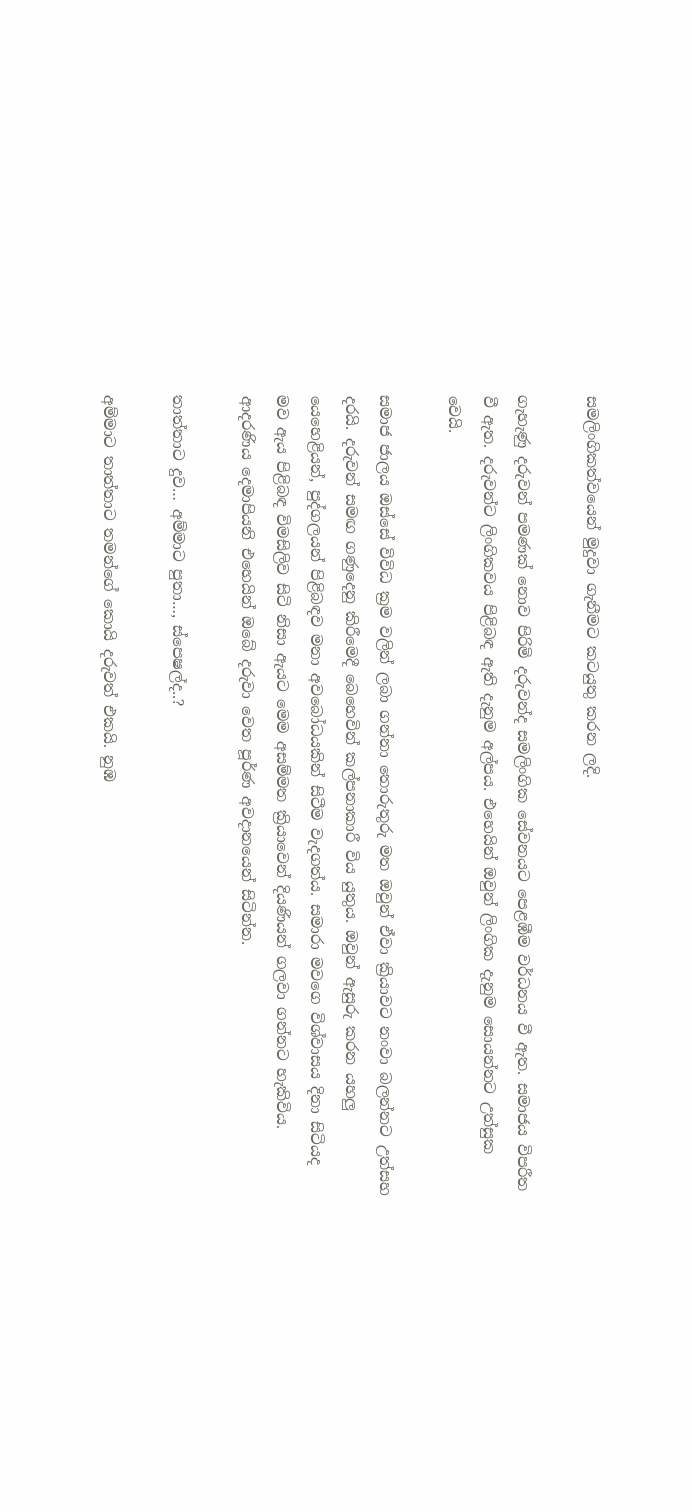සමලිංගිකත්වයෙන් මුදුවා ගැනීමට කටයුතු කරන ලදි.

ගැහැණු දරුවන් පමණක් නොව පිරිමි දරුවන්ද සමලිංගික සේවනයට පෙළඹීම වර්ධනය වී ඇත. සමාජය විපරීත වී ඇත. දරුවන්ට ලිංගිකවය පිළිබඳ ඇති දැනුම අල්පය. එහෙයින් ඔවුන් ලිංගික දැනුම සොයන්නට උත්සුක වෙයි.

සමාජ ජාලය ඔස්සේ විවිධ ක්‍රම වලින් ලබා ගන්නා තොරුතුරු මත ඔවුන් ඒවා ක්‍රියාවට නංවා බලන්නට උත්සහ දරයි. දරුවන් සමඟ ගණුදෙනු කිරීමෙදී බෙහෙවින් කල්පනාකාරී විය යුතුය. ඔවුන් ඇසුරු කරන යහලු යෙහෙළියන්, පුද්ගලයන් පිළිබඳව මනා අවබෝධයකින් සිටීම වැදගත්ය. සමාරා මවගෙ විශ්වාසය දිනා සිටියද මව ඇය පිළිබඳ විමසිලිව සිටි නිසා ඇයට මෙම අසම්මත ක්‍රියාවෙන් දියණියන් ගලවා ගන්නට හැකිවිය. ආදරණිය දෙමාපියනි එහෙයින් ඔබේ දරුවා වෙත පූර්ණ අවදානයෙන් සිටින්න.

තාත්තාට දුව… අම්මාට පුතා…, ස්පෙෂල්ද..?

අම්මාට තාත්තාට තමන්ගේ කොයි දරුවත් එකයි. නුඹ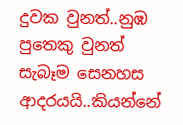දුවක වුනත්..නුඹ පුතෙකු වුනත් සැබෑම සෙනහස ආදරයයි..කියන්නේ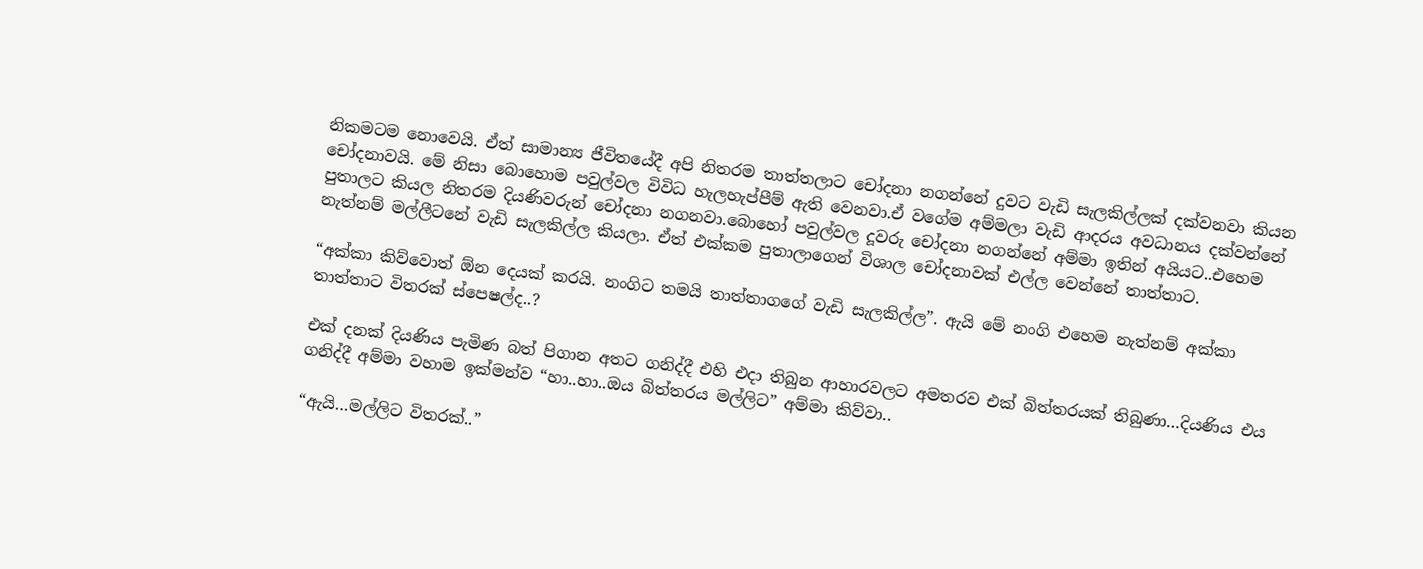නිකමටම නොවෙයි. ඒත් සාමාන්‍ය ජීවිතයේදී අපි නිතරම තාත්තලාට චෝදනා නගන්නේ දුවට වැඩි සැලකිල්ලක් දක්වනවා කියන චෝදනාවයි. මේ නිසා බොහොම පවුල්වල විවිධ හැලහැප්පීම් ඇති වෙනවා.ඒ වගේම අම්මලා වැඩි ආදරය අවධානය දක්වන්නේ පුතාලට කියල නිතරම දියණිවරුන් චෝදනා නගනවා.බොහෝ පවුල්වල දූවරු චෝදනා නගන්නේ අම්මා ඉතින් අයියට..එහෙම නැත්නම් මල්ලීටනේ වැඩි සැලකිල්ල කියලා. ඒත් එක්කම පුතාලාගෙන් විශාල චෝදනාවක් එල්ල වෙන්නේ තාත්තාට.

“අක්කා කිව්වොත් ඕන දෙයක් කරයි. නංගිට තමයි තාත්තාගගේ වැඩි සැලකිල්ල”. ඇයි මේ නංගි එහෙම නැත්නම් අක්කා තාත්තාට විතරක් ස්පෙෂල්ද..?

එක් දනක් දියණිය පැමිණ බත් පිගාන අතට ගනිද්දී එහි එදා තිබුන ආහාරවලට අමතරව එක් බිත්තරයක් තිබුණා…දියණිය එය ගනිද්දී අම්මා වහාම ඉක්මන්ව “හා..හා..ඔය බිත්තරය මල්ලිට” අම්මා කිව්වා..

“ඇයි…මල්ලිට විතරක්..”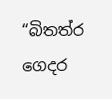“බිතත්ර ගෙදර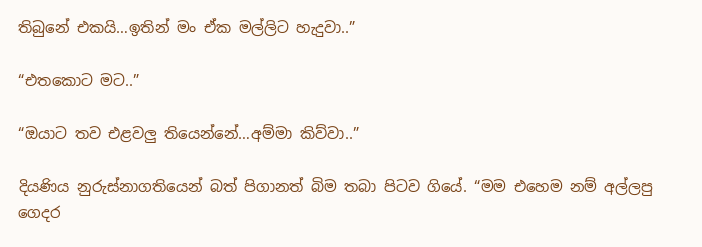තිබුනේ එකයි…ඉතින් මං ඒක මල්ලිට හැදුවා..”

“එතකොට මට..”

“ඔයාට තව එළවලු තියෙන්නේ…අම්මා කිව්වා..”

දියණිය නුරුස්නාගතියෙන් බත් පිගානත් බිම තබා පිටව ගියේ. “මම එහෙම නම් අල්ලපු ගෙදර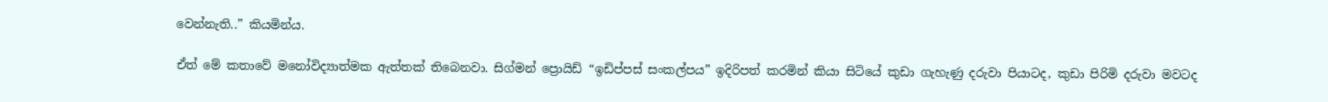වෙන්නැති..” කියමින්ය.

ඒත් මේ කතාවේ මනෝවිද්‍යාත්මක ඇත්තක් තිබෙනවා. සිග්මන් ප්‍රොයිඩ් “ඉඩිප්පස් සංකල්පය” ඉදිරිපත් කරමින් කියා සිටියේ කුඩා ගැහැණු දරුවා පියාටද, කුඩා පිරිමි දරුවා මවටද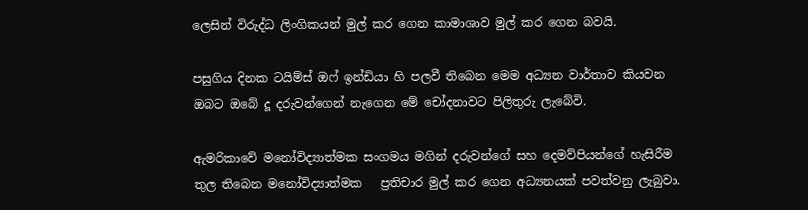ලෙසින් විරුද්ධ ලිංගිකයන් මුල් කර ගෙන කාමාශාව මුල් කර ගෙන බවයි.

පසුගිය දිනක ටයිම්ස් ඔෆ් ඉන්ඩියා හි පලවී තිබෙන මෙම අධ්‍යන වාර්තාව කියවන ඔබට ඔබේ දූ දරුවන්ගෙන් නැගෙන මේ චෝදනාවට පිලිතුරු ලැබේවි.

ඇමරිකාවේ මනෝවිද්‍යාත්මක සංගමය මගින් දරුවන්ගේ සහ දෙමව්පියන්ගේ හැසිරීම තුල තිබෙන මනෝවිද්‍යාත්මක   ප්‍රතිචාර මුල් කර ගෙන අධ්‍යනයක් පවත්වනු ලැබුවා.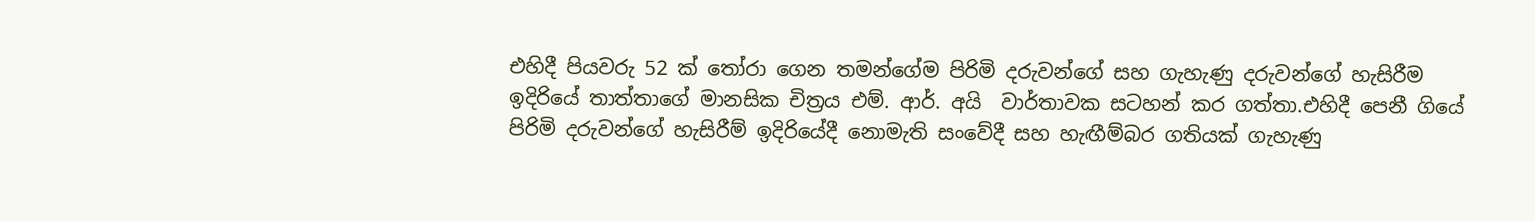එහිදී පියවරු 52 ක් තෝරා ගෙන තමන්ගේම පිරිමි දරුවන්ගේ සහ ගැහැණු දරුවන්ගේ හැසිරීම ඉදිරියේ තාත්තාගේ මානසික චිත්‍රය එම්. ආර්. අයි  වාර්තාවක සටහන් කර ගත්තා.එහිදී පෙනී ගියේ පිරිමි දරුවන්ගේ හැසිරීම් ඉදිරියේදී නොමැති සංවේදී සහ හැඟීම්බර ගතියක් ගැහැණු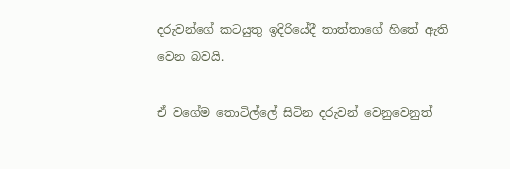දරුවන්ගේ කටයුතු ඉදිරියේදී තාත්තාගේ හිතේ ඇති වෙන බවයි.

ඒ වගේම තොටිල්ලේ සිටින දරුවන් වෙනුවෙනුත්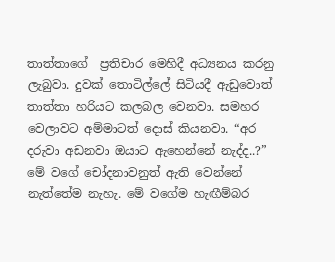තාත්තාගේ  ප්‍රතිචාර මෙහිදී අධ්‍යනය කරනු ලැබුවා. දුවක් තොටිල්ලේ සිටියදී ඇඩුවොත් තාත්තා හරියට කලබල වෙනවා. සමහර වෙලාවට අම්මාටත් දොස් කියනවා. “අර දරුවා අඩනවා ඔයාට ඇහෙන්නේ නැද්ද..?” මේ වගේ චෝදනාවනුත් ඇති වෙන්නේ නැත්තේම නැහැ. මේ වගේම හැඟීම්බර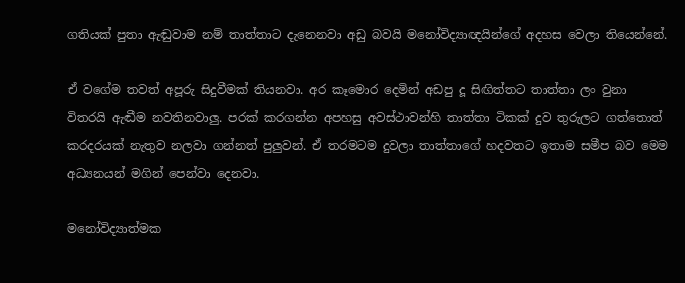ගතියක් පුතා ඇඬුවාම නම් තාත්තාට දැනෙනවා අඩු බවයි මනෝවිද්‍යාඥයින්ගේ අදහස වෙලා තියෙන්නේ.

ඒ වගේම තවත් අපූරු සිදුවීමක් තියනවා. අර කෑමොර දෙමින් අඩපු දූ සිඟිත්තට තාත්තා ලං වුනා විතරයි ඇඬීම නවතිනවාලු. පරක් කරගන්න අපහසු අවස්ථාවන්හි තාත්තා ටිකක් දුව තුරුලට ගත්තොත් කරදරයක් නැතුව නලවා ගන්නත් පුලුවන්. ඒ තරමටම දුවලා තාත්තාගේ හදවතට ඉතාම සමීප බව මෙම අධ්‍යනයන් මගින් පෙන්වා දෙනවා.

මනෝවිද්‍යාත්මක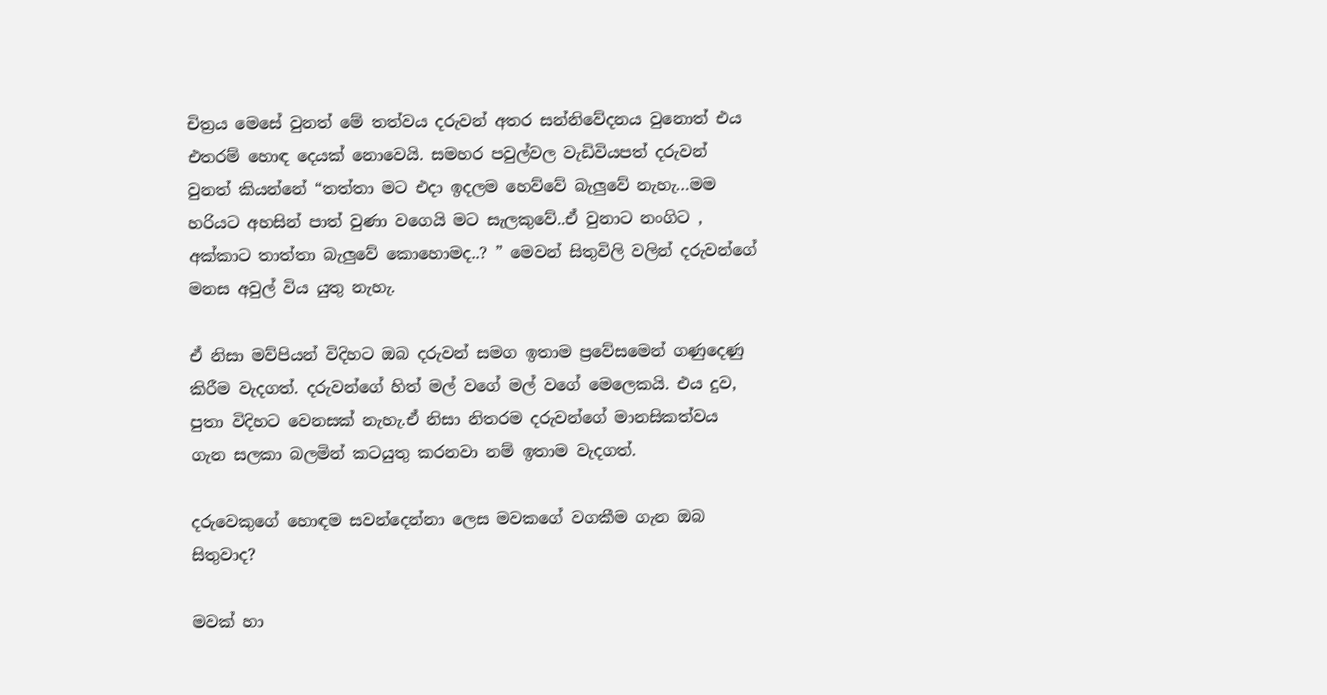චිත්‍රය මෙසේ වුනත් මේ තත්වය දරුවන් අතර සන්නිවේදනය වුනොත් එය එතරම් හොඳ දෙයක් නොවෙයි. සමහර පවුල්වල වැඩිවියපත් දරුවන් වුනත් කියන්නේ “තත්තා මට එදා ඉදලම හෙව්වේ බැලුවේ නැහැ…මම හරියට අහසින් පාත් වුණා වගෙයි මට සැලකුවේ..ඒ වුනාට නංගිට , අක්කාට තාත්තා බැලුවේ කොහොමද..? ” මෙවන් සිතුවිලි වලින් දරුවන්ගේ මනස අවුල් විය යුතු නැහැ.

ඒ නිසා මව්පියන් විදිහට ඔබ දරුවන් සමග ඉතාම ප්‍රවේසමෙන් ගණුදෙණු කිරීම වැදගත්. දරුවන්ගේ හිත් මල් වගේ මල් වගේ මෙලෙකයි. එය දුව, පුතා විදිහට වෙනසක් නැහැ.ඒ නිසා නිතරම දරුවන්ගේ මානසිකත්වය ගැන සලකා බලමින් කටයුතු කරනවා නම් ඉතාම වැදගත්.

දරුවෙකුගේ හොඳම සවන්දෙන්නා ලෙස මවකගේ වගකීම ගැන ඔබ සිතුවාද?

මවක් හා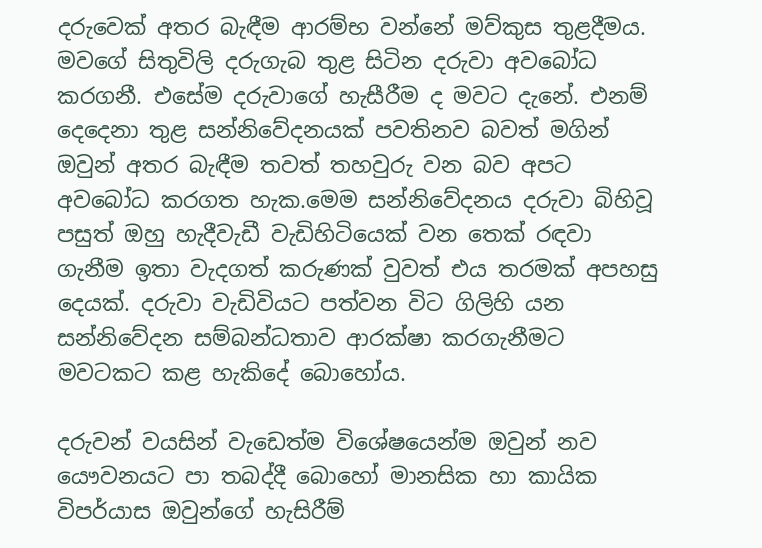දරුවෙක් අතර බැඳීම ආරම්භ වන්නේ මව්කුස තුළදීමය. මවගේ සිතුවිලි දරුගැබ තුළ සිටින දරුවා අවබෝධ කරගනී. එසේම දරුවාගේ හැසීරීම ද මවට දැනේ. එනම් දෙදෙනා තුළ සන්නිවේදනයක් පවතිනව බවත් මගින් ඔවුන් අතර බැඳීම තවත් තහවුරු වන බව අපට අවබෝධ කරගත හැක.මෙම සන්නිවේදනය දරුවා බිහිවූ පසුත් ඔහු හැදීවැඩී වැඩිහිටියෙක් වන තෙක් රඳවා ගැනීම ඉතා වැදගත් කරුණක් වුවත් එය තරමක් අපහසු දෙයක්. දරුවා වැඩිවියට පත්වන විට ගිලිහි යන සන්නිවේදන සම්බන්ධතාව ආරක්ෂා කරගැනීමට මවටකට කළ හැකිදේ බොහෝය.

දරුවන් වයසින් වැඩෙත්ම විශේෂයෙන්ම ඔවුන් නව යෞවනයට පා තබද්දී බොහෝ මානසික හා කායික විපර්යාස ඔවුන්ගේ හැසිරීම්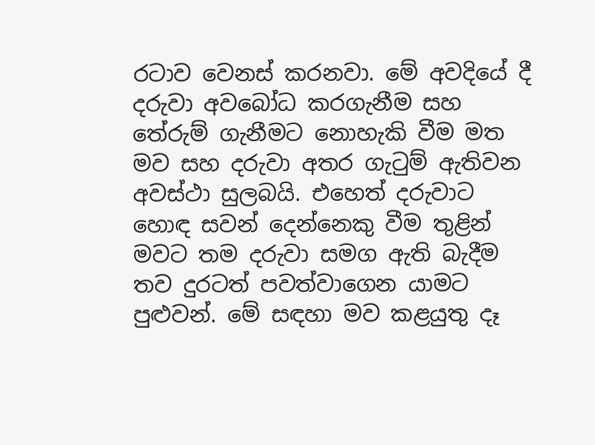රටාව වෙනස් කරනවා. මේ අවදියේ දී දරුවා අවබෝධ කරගැනීම සහ තේරුම් ගැනීමට නොහැකි වීම මත මව සහ දරුවා අතර ගැටුම් ඇතිවන අවස්ථා සුලබයි. එහෙත් දරුවාට හොඳ සවන් දෙන්නෙකු වීම තුළින් මවට තම දරුවා සමග ඇති බැදීම තව දුරටත් පවත්වාගෙන යාමට පුළුවන්. මේ සඳහා මව කළයුතු දෑ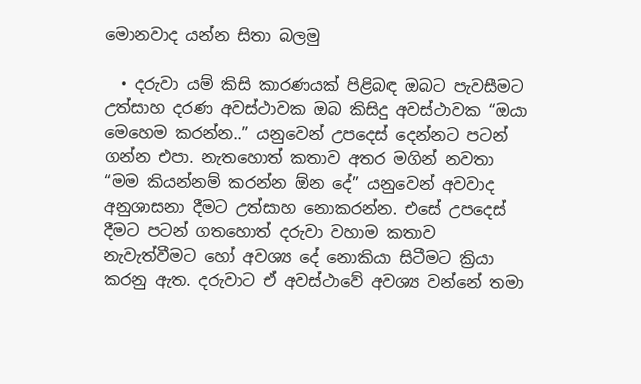මොනවාද යන්න සිතා බලමු

  • දරුවා යම් කිසි කාරණයක් පිළිබඳ ඔබට පැවසීමට උත්සාහ දරණ අවස්ථාවක ඔබ කිසිදු අවස්ථාවක “ඔයා මෙහෙම කරන්න..” යනුවෙන් උපදෙස් දෙන්නට පටන් ගන්න එපා. නැතහොත් කතාව අතර මගින් නවතා “මම කියන්නම් කරන්න ඕන දේ” යනුවෙන් අවවාද අනුශාසනා දීමට උත්සාහ නොකරන්න. එසේ උපදෙස් දීමට පටන් ගතහොත් දරුවා වහාම කතාව නැවැත්වීමට හෝ අවශ්‍ය දේ නොකියා සිටීමට ක්‍රියා කරනු ඇත. දරුවාට ඒ අවස්ථාවේ අවශ්‍ය වන්නේ තමා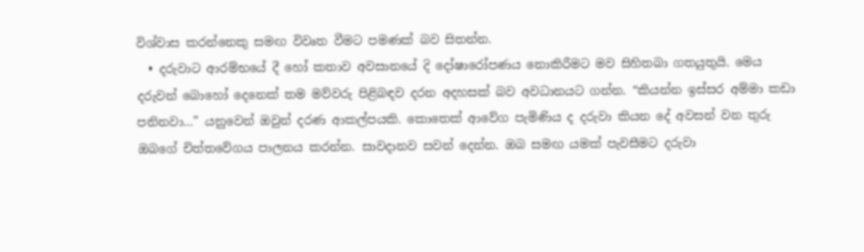විශ්වාස කරන්නෙකු සමඟ විවෘත වීමට පමණක් බව සිතන්න.
  • දරුවාට ආරම්භයේ දී හෝ කතාව අවසානයේ දි දෝෂාරෝපණය නොකිරීමට මව සිහිතබා ගතයුතුයි. මෙය දරුවන් බොහෝ දෙනෙක් තම මව්වරු පිළිබඳව දරන අදහසක් බව අවධානයට ගන්න. “කියන්න ඉස්සර අම්මා කඩා පනිනවා…” යනුවෙන් ඔවුන් දරණ ආකල්පයකි. කොතෙක් ආවේග පැමිණිය ද දරුවා කියන දේ අවසන් වන තුරු ඔබගේ චිත්තවේගය පාලනය කරන්න. සාවදානව සවන් දෙන්න. ඔබ සමඟ යමක් පැවසීමට දරුවා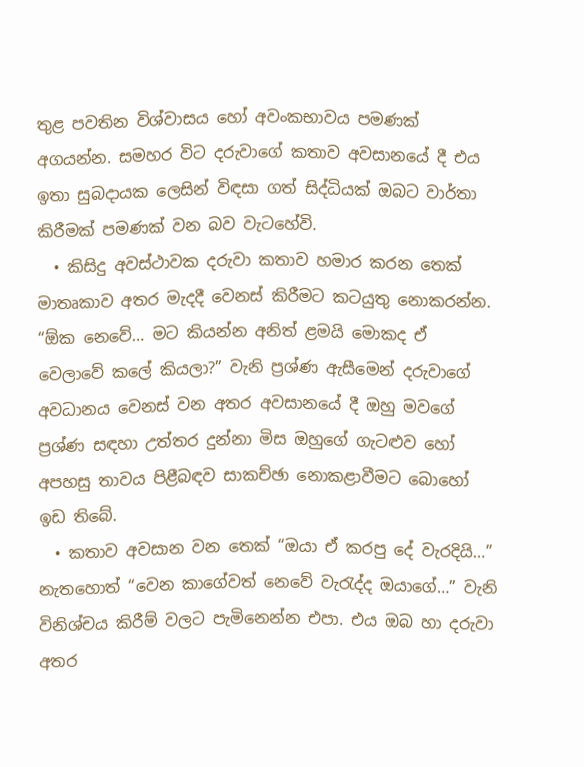තුළ පවතින විශ්වාසය හෝ අවංකභාවය පමණක් අගයන්න. සමහර විට දරුවාගේ කතාව අවසානයේ දී එය ඉතා සුබදායක ලෙසින් විඳසා ගත් සිද්ධියක් ඔබට වාර්තා කිරීමක් පමණක් වන බව වැටහේවි.
  • කිසිදු අවස්ථාවක දරුවා කතාව හමාර කරන තෙක් මාතෘකාව අතර මැදදී වෙනස් කිරීමට කටයුතු නොකරන්න. “ඕක නෙවේ… මට කියන්න අනිත් ළමයි මොකද ඒ වෙලාවේ කලේ කියලා?” වැනි ප්‍රශ්ණ ඇසීමෙන් දරුවාගේ අවධානය වෙනස් වන අතර අවසානයේ දී ඔහු මවගේ ප්‍රශ්ණ සඳහා උත්තර දුන්නා මිස ඔහුගේ ගැටළුව හෝ අපහසු තාවය පිළීබඳව සාකච්ඡා නොකළාවීමට බොහෝ ඉඩ තිබේ.
  • කතාව අවසාන වන තෙක් “ඔයා ඒ කරපු දේ වැරදියි…” නැතහොත් “වෙන කාගේවත් නෙවේ වැරැද්ද ඔයාගේ…” වැනි විනිශ්චය කිරීම් වලට පැමිනෙන්න එපා. එය ඔබ හා දරුවා අතර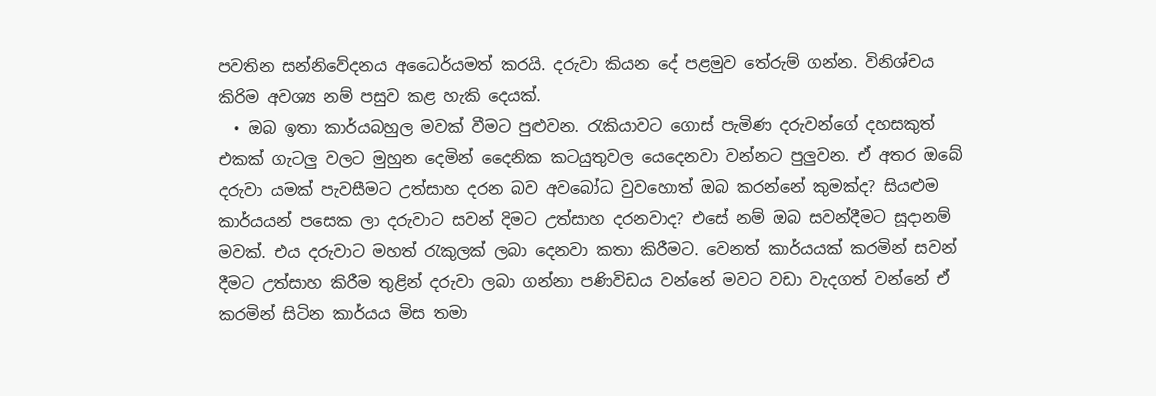පවතින සන්නිවේදනය අධෛර්යමත් කරයි. දරුවා කියන දේ පළමුව තේරුම් ගන්න. විනිශ්චය කිරිම අවශ්‍ය නම් පසුව කළ හැකි දෙයක්.
  • ඔබ ඉතා කාර්යබහුල මවක් වීමට පුළුවන. රැකියාවට ගොස් පැමිණ දරුවන්ගේ දහසකුත් එකක් ගැටලු වලට මුහුන දෙමින් දෛනික කටයුතුවල යෙදෙනවා වන්නට පුලුවන. ඒ අතර ඔබේ දරුවා යමක් පැවසීමට උත්සාහ දරන බව අවබෝධ වුවහොත් ඔබ කරන්නේ කුමක්ද? සියළුම කාර්යයන් පසෙක ලා දරුවාට සවන් දිමට උත්සාහ දරනවාද? එසේ නම් ඔබ සවන්දීමට සූදානම් මවක්. එය දරුවාට මහත් රැකුලක් ලබා දෙනවා කතා කිරීමට. වෙනත් කාර්යයක් කරමින් සවන් දීමට උත්සාහ කිරීම තුළින් දරුවා ලබා ගන්නා පණිවිඩය වන්නේ මවට වඩා වැදගත් වන්නේ ඒ කරමින් සිටින කාර්යය මිස තමා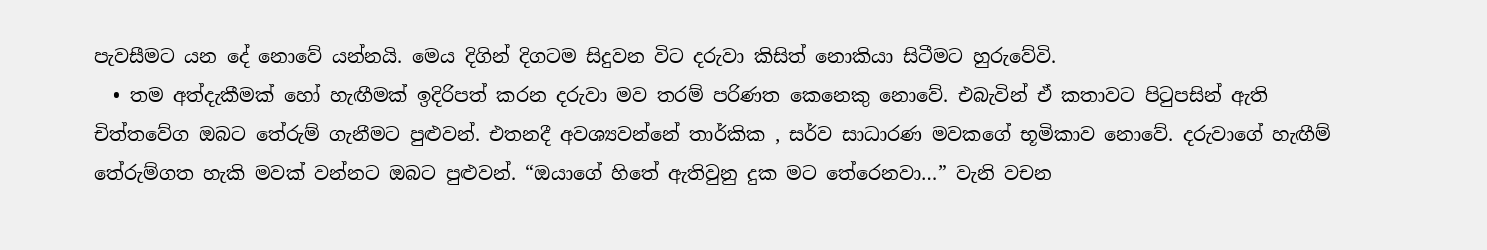පැවසීමට යන දේ නොවේ යන්නයි. මෙය දිගින් දිගටම සිදුවන විට දරුවා කිසිත් නොකියා සිටීමට හුරුවේවි.
  • තම අත්දැකීමක් හෝ හැඟීමක් ඉදිරිපත් කරන දරුවා මව තරම් පරිණත කෙනෙකු නොවේ. එබැවින් ඒ කතාවට පිටුපසින් ඇති චිත්තවේග ඔබට තේරුම් ගැනීමට පුළුවන්. එතනදී අවශ්‍යවන්නේ තාර්කික , සර්ව සාධාරණ මවකගේ භූමිකාව නොවේ. දරුවාගේ හැඟීම් තේරුම්ගත හැකි මවක් වන්නට ඔබට පුළුවන්. “ඔයාගේ හිතේ ඇතිවුනු දුක මට තේරෙනවා…” වැනි වචන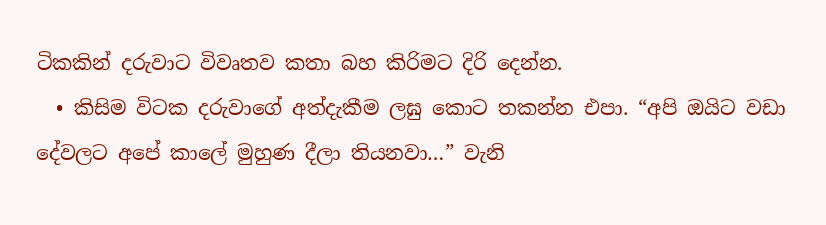ටිකකින් දරුවාට විවෘතව කතා බහ කිරිමට දිරි දෙන්න.
  • කිසිම විටක දරුවාගේ අත්දැකීම ලඝු කොට තකන්න එපා. “අපි ඔයිට වඩා දේවලට අපේ කාලේ මුහුණ දීලා තියනවා…” වැනි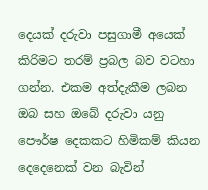දෙයක් දරුවා පසුගාමී අයෙක් කිරිමට තරම් ප්‍රබල බව වටහා ගන්න. එකම අත්දැකීම ලබන ඔබ සහ ඔබේ දරුවා යනු පෞර්ෂ දෙකකට හිමිකම් කියන දෙදෙනෙක් වන බැවින්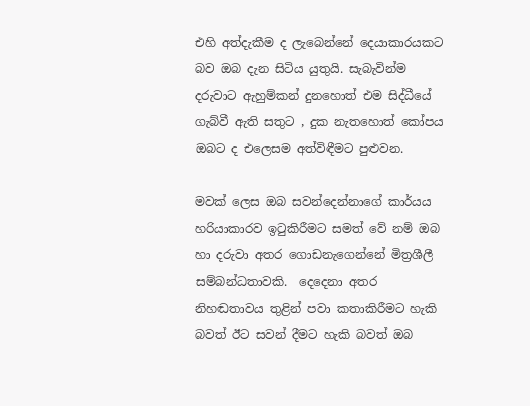එහි අත්දැකීම ද ලැබෙන්නේ දෙයාකාරයකට බව ඔබ දැන සිටිය යුතුයි. සැබැවින්ම දරුවාට ඇහුම්කන් දුනහොත් එම සිද්ධීයේ ගැබ්වී ඇති සතුට , දුක නැතහොත් කෝපය ඔබට ද එලෙසම අත්විඳීමට පුළුවන.

මවක් ලෙස ඔබ සවන්දෙන්නාගේ කාර්යය හරියාකාරව ඉටුකිරීමට සමත් වේ නම් ඔබ හා දරුවා අතර ගොඩනැගෙන්‍නේ මිත්‍රශීලී සම්බන්ධතාවකි.  දෙදෙනා අතර නිහඬතාවය තුළින් පවා කතාකිරීමට හැකි බවත් ඊට සවන් දීමට හැකි බවත් ඔබ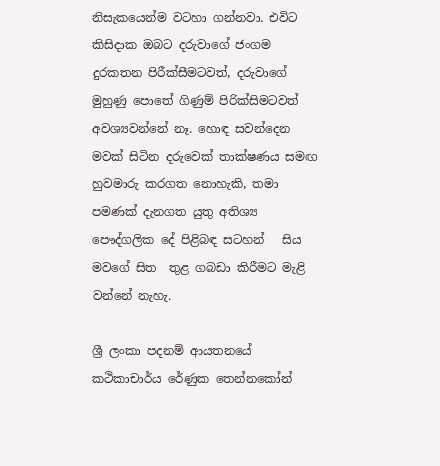නිසැකයෙන්ම වටහා ගන්නවා. එවිට කිසිදාක ඔබට දරුවාගේ ජංගම දුරකතන පිරීක්සීමටවත්, දරුවාගේ මුහුණු පොතේ ගිණුම් පිරික්සිමටවත් අවශ්‍යවන්නේ නෑ. හොඳ සවන්දෙන මවක් සිටින දරුවෙක් තාක්ෂණය සමඟ හුවමාරු කරගත නොහැකි, තමා පමණක් දැනගත යුතු අතිශ්‍ය පෞද්ගලික දේ පිළිබඳ සටහන්   සිය මවගේ සිත  තුළ ගබඩා කිරීමට මැළි වන්නේ නැහැ.

ශ්‍රී ලංකා පදනම් ආයතනයේ කථිකාචාර්ය රේණුක තෙන්නකෝන්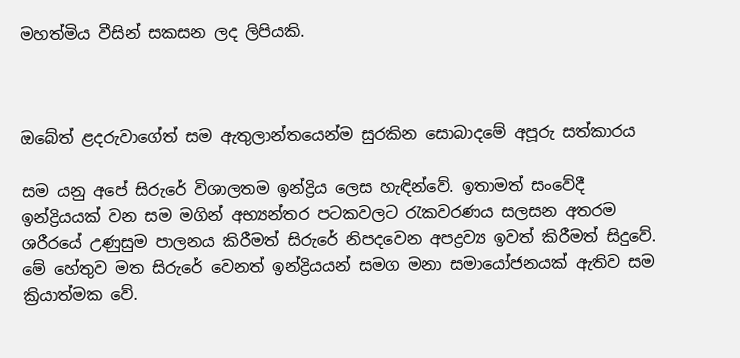මහත්මිය වීසින් සකසන ලද ලිපියකි.



ඔබේත් ළදරුවාගේත් සම ඇතුලාන්තයෙන්ම සුරකින සොබාදමේ අපූරු සත්කාරය

සම යනු අපේ සිරුරේ විශාලතම ඉන්ද්‍රිය ලෙස හැඳින්වේ. ඉතාමත් සංවේදී ඉන්ද්‍රියයක් වන සම මගින් අභ්‍යන්තර පටකවලට රැකවරණය සලසන අතරම ශරීරයේ උණුසුම පාලනය කිරීමත් සිරුරේ නිපදවෙන අපද්‍රව්‍ය ඉවත් කිරීමත් සිදුවේ. මේ හේතුව මත සිරුරේ වෙනත් ඉන්ද්‍රියයන් සමග මනා සමායෝජනයක් ඇතිව සම ක්‍රියාත්මක වේ.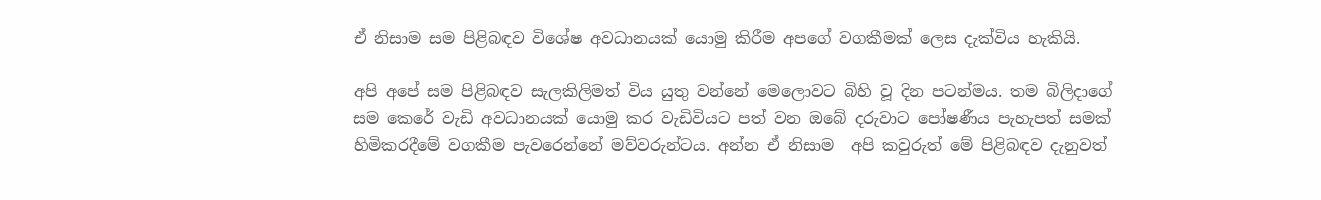ඒ නිසාම සම පිළිබඳව විශේෂ අවධානයක් යොමු කිරීම අපගේ වගකීමක් ලෙස දැක්විය හැකියි.

අපි අපේ සම පිළිබඳව සැලකිලිමත් විය යුතු වන්නේ මෙලොවට බිහි වූ දින පටන්මය. තම බිලිදාගේ සම කෙරේ වැඩි අවධානයක් යොමු කර වැඩිවියට පත් වන ඔබේ දරුවාට පෝෂණීය පැහැපත් සමක් හිමිකරදීමේ වගකීම පැවරෙන්නේ මව්වරුන්ටය. අන්න ඒ නිසාම  අපි කවුරුත් මේ පිළිබඳව දැනුවත්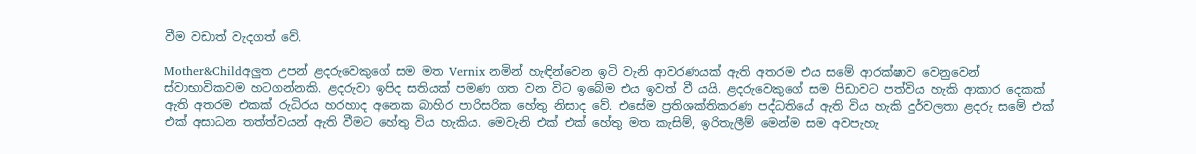වීම වඩාත් වැදගත් වේ.

Mother&Childඅලුත උපන් ළදරුවෙකුගේ සම මත Vernix නමින් හැඳින්වෙන ඉටි වැනි ආවරණයක් ඇති අතරම එය සමේ ආරක්ෂාව වෙනුවෙන් ස්වාභාවිකවම හටගන්නකි. ළදරුවා ඉපිද සතියක් පමණ ගත වන විට ඉබේම එය ඉවත් වී යයි. ළදරුවෙකුගේ සම පිඩාවට පත්විය හැකි ආකාර දෙකක් ඇති අතරම එකක් රුධිරය හරහාද අනෙක බාහිර පාරිසරික හේතු නිසාද වේ. එසේම ප්‍රතිශක්තිකරණ පද්ධතියේ ඇති විය හැකි දුර්වලතා ළදරු සමේ එක් එක් අසාධන තත්ත්වයන් ඇති වීමට හේතු විය හැකිය. මෙවැනි එක් එක් හේතු මත කැසිම්, ඉරිතැලීම් මෙන්ම සම අවපැහැ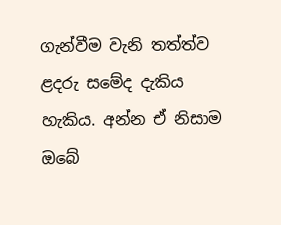ගැන්වීම වැනි තත්ත්ව ළදරු සමේද දැකිය හැකිය. අන්න ඒ නිසාම ඔබේ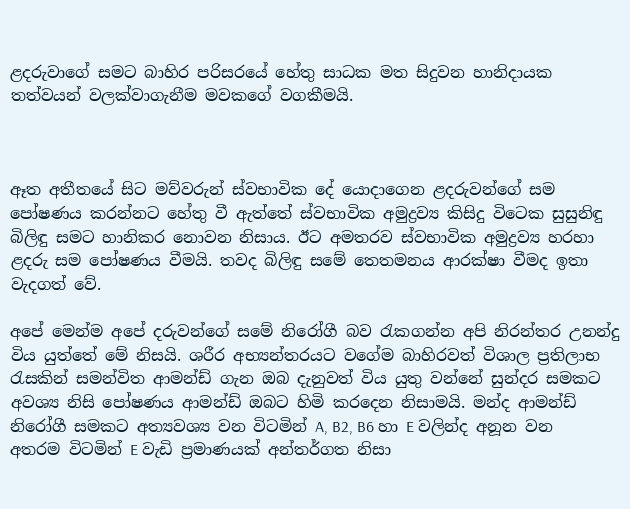ළදරුවාගේ සමට බාහිර පරිසරයේ හේතු සාධක මත සිදුවන හානිදායක තත්වයන් වලක්වාගැනීම මවකගේ වගකීමයි.



ඈත අතීතයේ සිට මව්වරුන් ස්වභාවික දේ යොදාගෙන ළදරුවන්ගේ සම පෝෂණය කරන්නට හේතු වී ඇත්තේ ස්වභාවික අමුද්‍රව්‍ය කිසිදු විටෙක සුසුනිඳු බිලිඳු සමට හානිකර නොවන නිසාය. ඊට අමතරව ස්වභාවික අමුද්‍රව්‍ය හරහා ළදරු සම පෝෂණය වීමයි. තවද බිලිඳු සමේ තෙතමනය ආරක්ෂා වීමද ඉතා වැදගත් වේ.

අපේ මෙන්ම අපේ දරුවන්ගේ සමේ නිරෝගී බව රැකගන්න අපි නිරන්තර උනන්දු විය යුත්තේ මේ නිසයි. ශරීර අභ්‍යන්තරයට වගේම බාහිරවත් විශාල ප්‍රතිලාභ රැසකින් සමන්විත ආමන්ඩ් ගැන ඔබ දැනුවත් විය යුතු වන්නේ සුන්දර සමකට අවශ්‍ය නිසි පෝෂණය ආමන්ඩ් ඔබට හිමි කරදෙන නිසාමයි. මන්ද ආමන්ඩ් නිරෝගී සමකට අත්‍යවශ්‍ය වන විටමින් A, B2, B6 හා E වලින්ද අනූන වන අතරම විටමින් E වැඩි ප්‍රමාණයක් අන්තර්ගත නිසා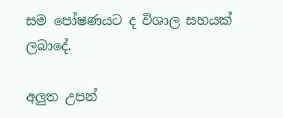සම පෝෂණයට ද විශාල සහයක් ලබාදේ.

අලුත උපන්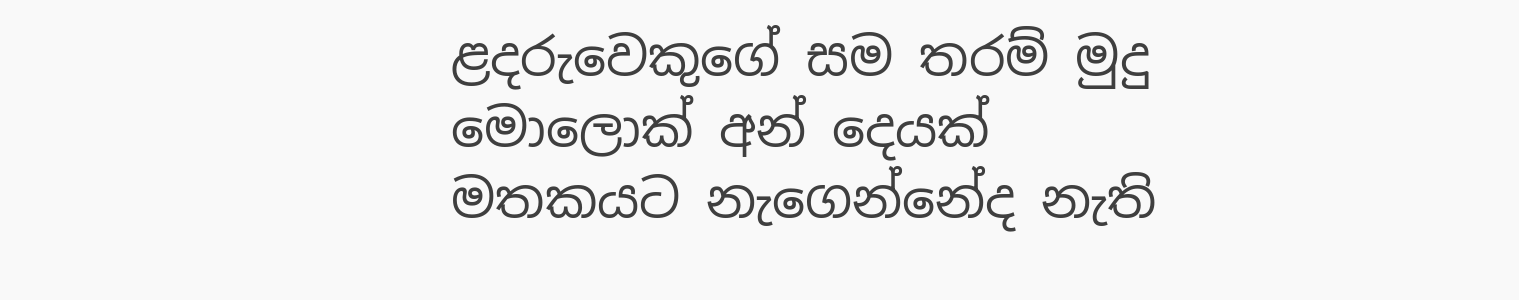ළදරුවෙකුගේ සම තරම් මුදු මොලොක් අන් දෙයක් මතකයට නැගෙන්නේද නැති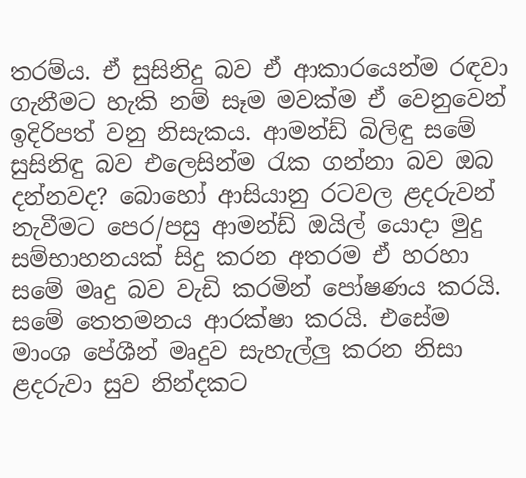තරම්ය. ඒ සුසිනිදු බව ඒ ආකාරයෙන්ම රඳවා ගැනීමට හැකි නම් සෑම මවක්ම ඒ වෙනුවෙන් ඉදිරිපත් වනු නිසැකය. ආමන්ඩ් බිලිඳු සමේ සුසිනිඳු බව එලෙසින්ම රැක ගන්නා බව ඔබ දන්නවද? බොහෝ ආසියානු රටවල ළදරුවන් නැවීමට පෙර/පසු ආමන්ඩ් ඔයිල් යොදා මුදු සම්භාහනයක් සිදු කරන අතරම ඒ හරහා සමේ මෘදු බව වැඩි කරමින් පෝෂණය කරයි. සමේ තෙතමනය ආරක්ෂා කරයි. එසේම මාංශ පේශීන් මෘදුව සැහැල්ලු කරන නිසා ළදරුවා සුව නින්දකට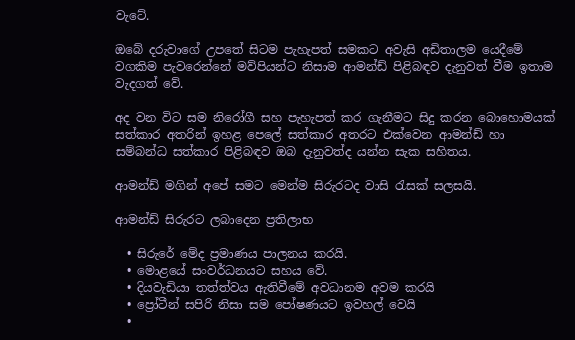වැටේ.

ඔබේ දරුවාගේ උපතේ සිටම පැහැපත් සමකට අවැසි අඩිතාලම යෙදීමේ වගකිම පැවරෙන්නේ මව්පියන්ට නිසාම ආමන්ඩ් පිළිබඳව දැනුවත් වීම ඉතාම වැදගත් වේ.

අද වන විට සම නිරෝගී සහ පැහැපත් කර ගැනීමට සිදු කරන බොහොමයක් සත්කාර අතරින් ඉහළ පෙලේ සත්කාර අතරට එක්වෙන ආමන්ඩ් හා සම්බන්ධ සත්කාර පිළිබඳව ඔබ දැනුවත්ද යන්න සැක සහිතය.

ආමන්ඩ් මගින් අපේ සමට මෙන්ම සිරුරටද වාසි රැසක් සලසයි.

ආමන්ඩ් සිරුරට ලබාදෙන ප්‍රතිලාභ

  • සිරුරේ මේද ප්‍රමාණය පාලනය කරයි.
  • මොළයේ සංවර්ධනයට සහය වේ.
  • දියවැඩියා තත්ත්වය ඇතිවීමේ අවධානම අවම කරයි
  • ප්‍රෝටීන් සපිරි නිසා සම පෝෂණයට ඉවහල් වෙයි
  •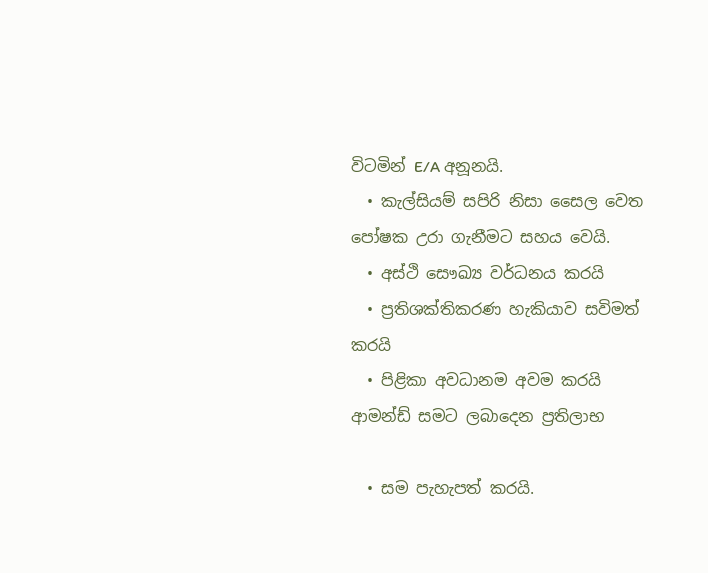විටමින් E/A අනූනයි.
  • කැල්සියම් සපිරි නිසා සෛල වෙත පෝෂක උරා ගැනීමට සහය වෙයි.
  • අස්ථි සෞඛ්‍ය වර්ධනය කරයි
  • ප්‍රතිශක්තිකරණ හැකියාව සවිමත් කරයි
  • පිළිකා අවධානම අවම කරයි
ආමන්ඩ් සමට ලබාදෙන ප්‍රතිලාභ

  • සම පැහැපත් කරයි.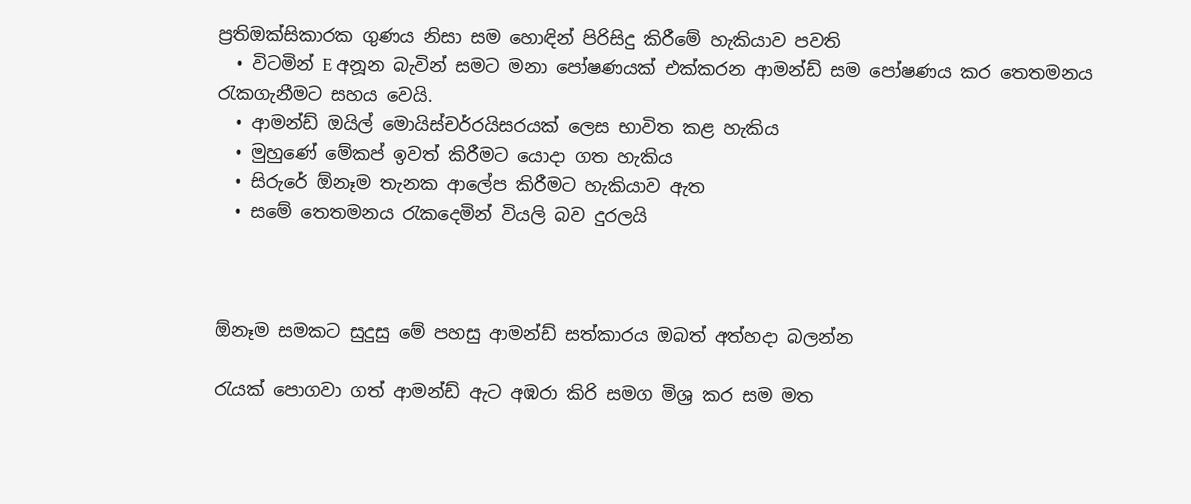ප්‍රතිඔක්සිකාරක ගුණය නිසා සම හොඳින් පිරිසිදු කිරීමේ හැකියාව පවති
  • විටමින් E අනූන බැවින් සමට මනා පෝෂණයක් එක්කරන ආමන්ඩ් සම පෝෂණය කර තෙතමනය රැකගැනීමට සහය වෙයි.
  • ආමන්ඩ් ඔයිල් මොයිස්චර්රයිසරයක් ලෙස භාවිත කළ හැකිය
  • මුහුණේ මේකප් ඉවත් කිරීමට යොදා ගත හැකිය
  • සිරුරේ ඕනෑම තැනක ආලේප කිරීමට හැකියාව ඇත
  • සමේ තෙතමනය රැකදෙමින් වියලි බව දුරලයි



ඕනෑම සමකට සුදුසු මේ පහසු ආමන්ඩ් සත්කාරය ඔබත් අත්හදා බලන්න

රැයක් පොගවා ගත් ආමන්ඩ් ඇට අඹරා කිරි සමග මිශ්‍ර කර සම මත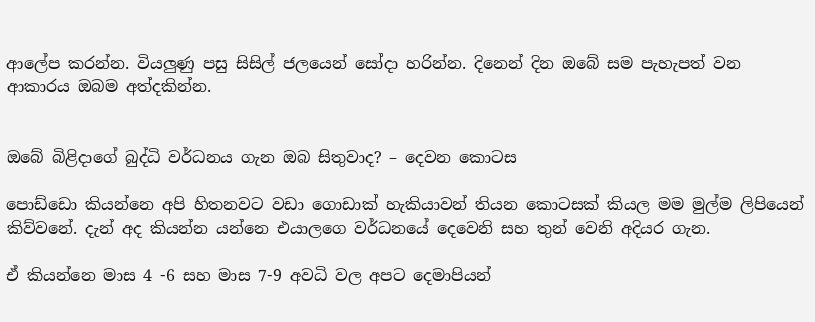ආලේප කරන්න. වියලුණු පසු සිසිල් ජලයෙන් සෝදා හරින්න. දිනෙන් දින ඔබේ සම පැහැපත් වන ආකාරය ඔබම අත්දකින්න.


ඔබේ බිළිදාගේ බුද්ධි වර්ධනය ගැන ඔබ සිතුවාද? – දෙවන කොටස

පොඩ්ඩො කියන්නෙ අපි හිතනවට වඩා ගොඩාක් හැකියාවන් තියන කොටසක් කියල මම මුල්ම ලිපියෙන් කිව්වනේ. දැන් අද කියන්න යන්නෙ එයාලගෙ වර්ධනයේ දෙවෙනි සහ තුන් වෙනි අදියර ගැන.

ඒ කියන්නෙ මාස 4 -6 සහ මාස 7-9 අවධි වල අපට දෙමාපියන්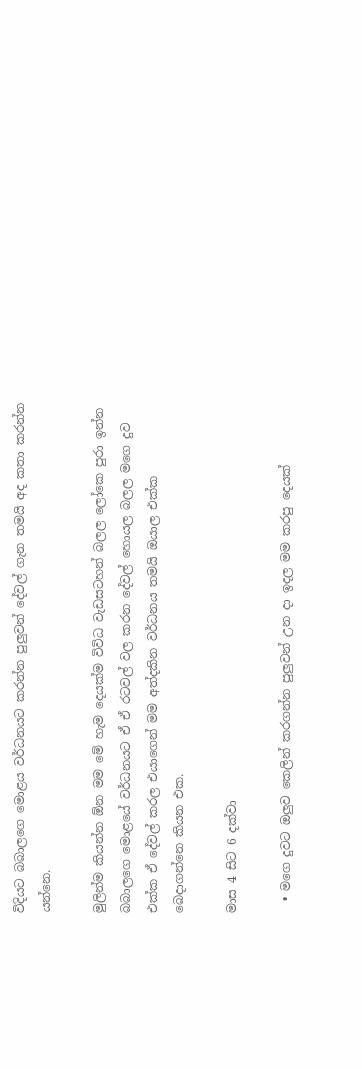විදියට බබාලගෙ මොළය වර්ධනයට කරන්න පුලුවන් දේවල් ගැන තමයි අද කතා කරන්න යන්නෙ.

මුලින්ම කියන්න ඕන මම මේ හැම දෙයක්ම විවිධ වැඩසටහන් බලල ලෝකෙ පුරා ඉන්න බබාලගෙ මොළයේ වර්ධනයට ඒ ඒ රටවල් වල කරන දේවල් හොයල බලල මගෙ දුව එක්ක ඒ දේවල් කරල එයාගෙන් මම අත්දකින වර්ධනය තමයි ඔයාල එක්ක බෙදාගන්නෙ කියන එක.

මාස 4 සිට 6 දක්වා

  • මගෙ දුවට ඔලුව කෙලින් කරගන්න පුලුවන් උන දා ඉදල මම කරපු දෙයක්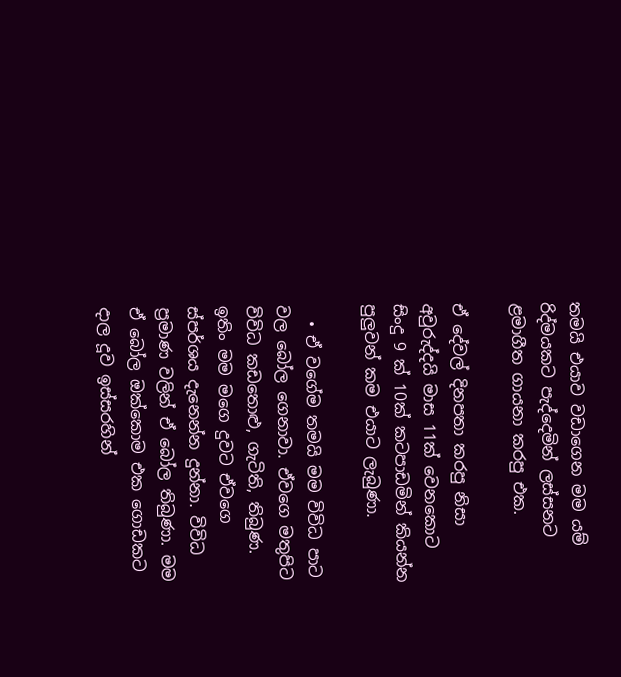තමයි එයාව වඩාගෙන මම යම් රිද්මයකට පැද්දෙමින් ලස්සනට ළමාගීත ගායනා කරපු එක.

ඒ දේවල් දිනපතා කරපු නිසා අවුරුද්දයි මාස 11ක් වෙනකොට සිංදු 9 ක් 10ක් කටපාඩමින් කියන්න පුලුවන් කම එයාට ලැබුණා.

  • ඒ වගේම තමයි මම විවිධ පාට වල බෝල ගෙනාවා. ඒවගෙ මතුපිට විවිධ කඩතොළු, ගැටිති, තිබුණ. ඉතිං මම මගෙ දුවට ඒවගෙ ස්පර්ශය දැනෙන්න දුන්නා. විවිධ ප්‍රමාණ වලින් ඒ බෝල තිබුණා. මම ඒ බෝල ඔක්කොම එක ගොඩකට දාල දූව ඉස්සරහින්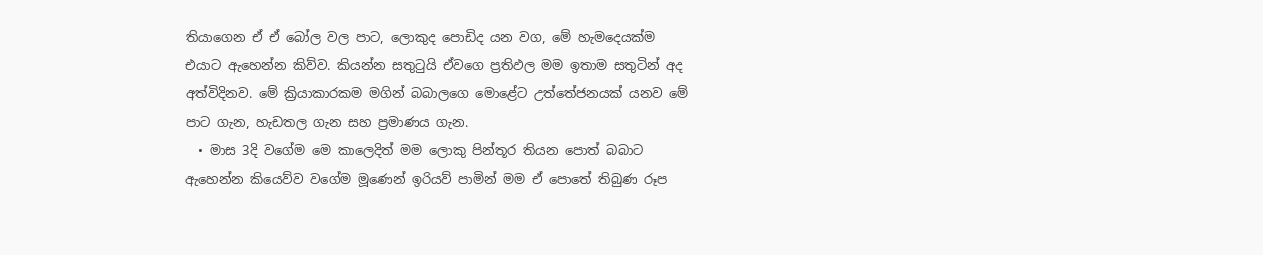තියාගෙන ඒ ඒ බෝල වල පාට, ලොකුද පොඩිද යන වග, මේ හැමදෙයක්ම එයාට ඇහෙන්න කිව්ව. කියන්න සතුටුයි ඒවගෙ ප්‍රතිඵල මම ඉතාම සතුටින් අද අත්විදිනව. මේ ක්‍රියාකාරකම මගින් බබාලගෙ මොළේට උත්තේජනයක් යනව මේ පාට ගැන, හැඩතල ගැන සහ ප්‍රමාණය ගැන.
  • මාස 3දි වගේම මෙ කාලෙදිත් මම ලොකු පින්තූර තියන පොත් බබාට ඇහෙන්න කියෙව්ව වගේම මූණෙන් ඉරියව් පාමින් මම ඒ පොතේ තිබුණ රූප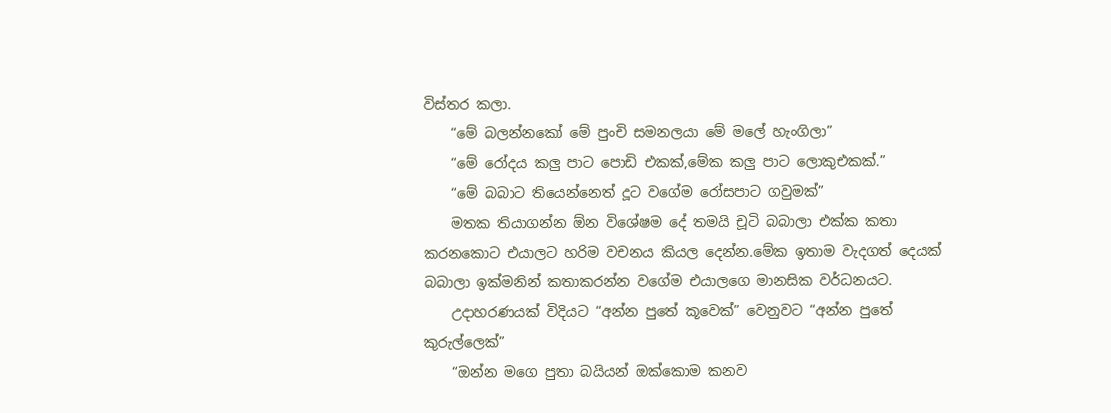විස්තර කලා.
    “මේ බලන්නකෝ මේ පුංචි සමනලයා මේ මලේ හැංගිලා”
    “මේ රෝදය කලු පාට පොඩි එකක්,මේක කලු පාට ලොකුඑකක්.”
    “මේ බබාට තියෙන්නෙත් දූට වගේම රෝසපාට ගවුමක්”
    මතක තියාගන්න ඕන විශේෂම දේ තමයි චූටි බබාලා එක්ක කතා කරනකොට එයාලට හරිම වචනය කියල දෙන්න.මේක ඉතාම වැදගත් දෙයක් බබාලා ඉක්මනින් කතාකරන්න වගේම එයාලගෙ මානසික වර්ධනයට.
    උදාහරණයක් විදියට “අන්න පුතේ කූවෙක්” වෙනුවට “අන්න පුතේ කුරුල්ලෙක්”
    “ඔන්න මගෙ පුතා බයියන් ඔක්කොම කනව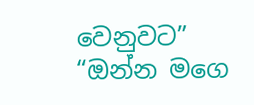වෙනුවට” “ඔන්න මගෙ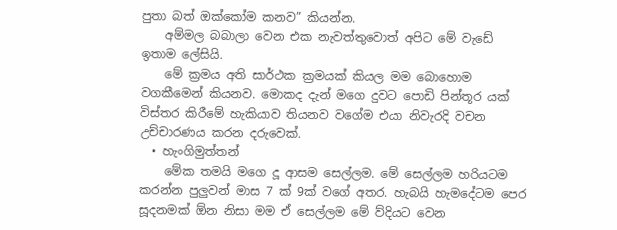පුතා බත් ඔක්කෝම කනව” කියන්න.
    අම්මල බබාලා වෙන එක නැවත්තුවොත් අපිට මේ වැඩේ ඉතාම ලේසියි.
    මේ ක්‍රමය අති සාර්ථක ක්‍රමයක් කියල මම බොහොම වගකීමෙන් කියනව. මොකද දැන් මගෙ දුවට පොඩි පින්තූර යක් විස්තර කිරීමේ හැකියාව තියනව වගේම එයා නිවැරදි වචන උච්චාරණය කරන දරුවෙක්.
  • හැංගිමුත්තන්
    මේක තමයි මගෙ දූ ආසම සෙල්ලම. මේ සෙල්ලම හරියටම කරන්න පුලුවන් මාස 7 ක් 9ක් වගේ අතර. හැබයි හැමදේටම පෙර සූදනමක් ඕන නිසා මම ඒ සෙල්ලම මේ ව්දියට වෙන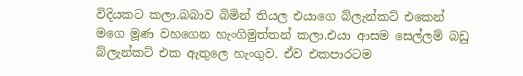විදියකට කලා.බබාව බිමින් තියල එයාගෙ බ්ලැන්කට් එකෙන් මගෙ මූණ වහගෙන හැංගිමුත්තන් කලා.එයා ආසම සෙල්ලම් බඩු බ්ලැන්කට් එක ඇතුලෙ හැංගුව. ඒව එකපාරටම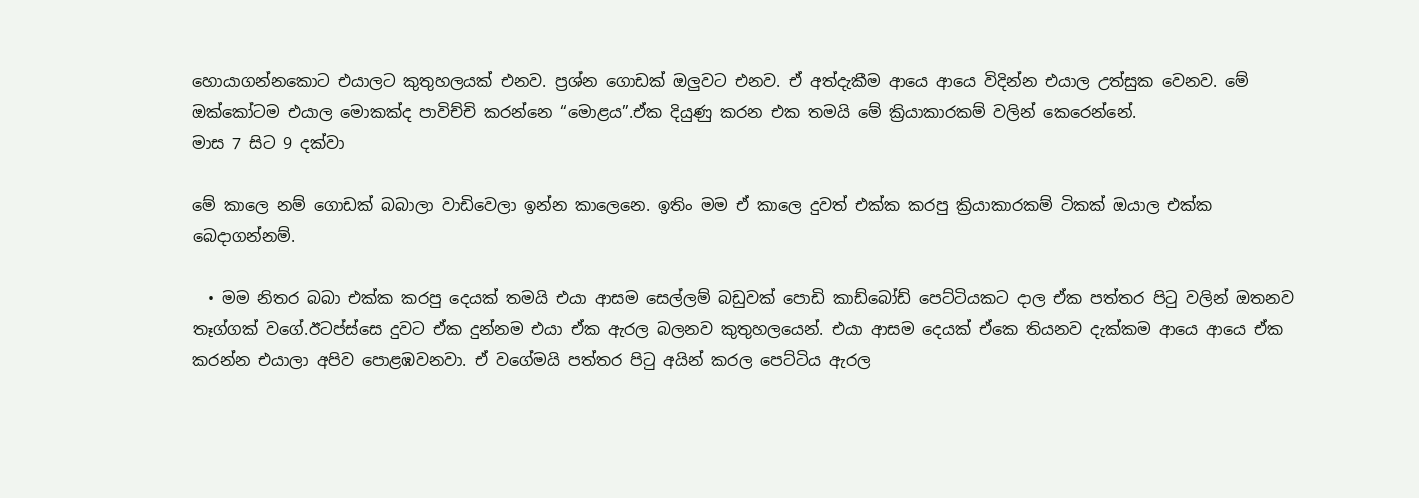හොයාගන්නකොට එයාලට කුතුහලයක් එනව. ප්‍රශ්න ගොඩක් ඔලුවට එනව. ඒ අත්දැකීම ආයෙ ආයෙ විදින්න එයාල උත්සුක වෙනව. මේ ඔක්කෝටම එයාල මොකක්ද පාවිච්චි කරන්නෙ “මොළය”.ඒක දියුණු කරන එක තමයි මේ ක්‍රියාකාරකම් වලින් කෙරෙන්නේ.
මාස 7 සිට 9 දක්වා

මේ කාලෙ නම් ගොඩක් බබාලා වාඩිවෙලා ඉන්න කාලෙනෙ. ඉතිං මම ඒ කාලෙ දුවත් එක්ක කරපු ක්‍රියාකාරකම් ටිකක් ඔයාල එක්ක බෙදාගන්නම්.

  • මම නිතර බබා එක්ක කරපු දෙයක් තමයි එයා ආසම සෙල්ලම් බඩුවක් පොඩි කාඩ්බෝඩ් පෙට්ටියකට දාල ඒක පත්තර පිටු වලින් ඔතනව තෑග්ගක් වගේ.ඊටප්ස්සෙ දුවට ඒක දුන්නම එයා ඒක ඇරල බලනව කුතුහලයෙන්. එයා ආසම දෙයක් ඒකෙ තියනව දැක්කම ආයෙ ආයෙ ඒක කරන්න එයාලා අපිව පොළඹවනවා. ඒ වගේමයි පත්තර පිටු අයින් කරල පෙට්ටිය ඇරල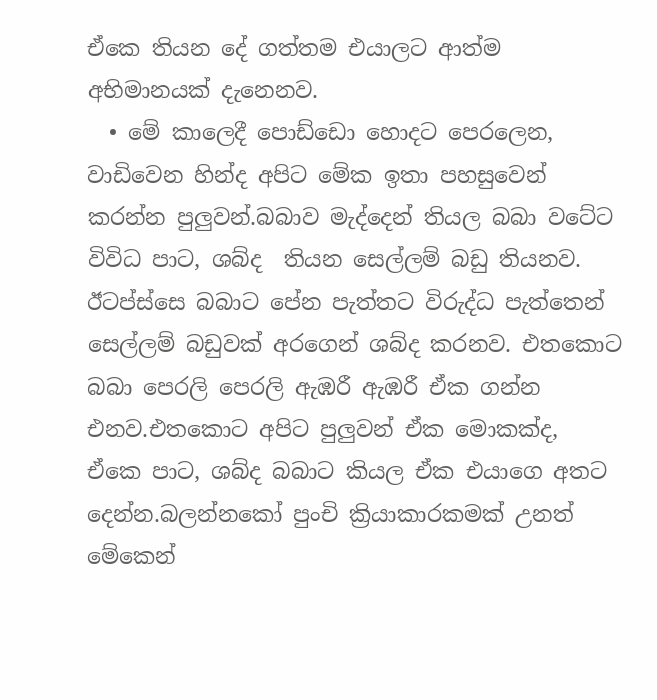ඒකෙ තියන දේ ගත්තම එයාලට ආත්ම අභිමානයක් දැනෙනව.
  • මේ කාලෙදී පොඩ්ඩො හොදට පෙරලෙන, වාඩිවෙන හින්ද අපිට මේක ඉතා පහසුවෙන් කරන්න පුලුවන්.බබාව මැද්දෙන් තියල බබා වටේට විවිධ පාට, ශබ්ද  තියන සෙල්ලම් බඩු තියනව. ඊටප්ස්සෙ බබාට පේන පැත්තට විරුද්ධ පැත්තෙන් සෙල්ලම් බඩුවක් අරගෙන් ශබ්ද කරනව. එතකොට බබා පෙරලි පෙරලි ඇඹරී ඇඹරී ඒක ගන්න එනව.එතකොට අපිට පුලුවන් ඒක මොකක්ද, ඒකෙ පාට, ශබ්ද බබාට කියල ඒක එයාගෙ අතට දෙන්න.බලන්නකෝ පුංචි ක්‍රියාකාරකමක් උනත් මේකෙන්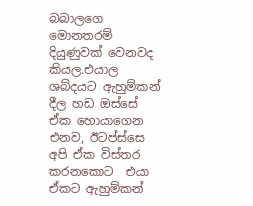බබාලගෙ මොනතරම් දියුණුවක් වෙනවද කියල.එයාල ශබ්දයට ඇහුම්කන් දීල හඩ ඔස්සේ ඒක හොයාගෙන එනව, ඊටප්ස්සෙ අපි ඒක විස්තර කරනකොට  එයා ඒකට ඇහුම්කන්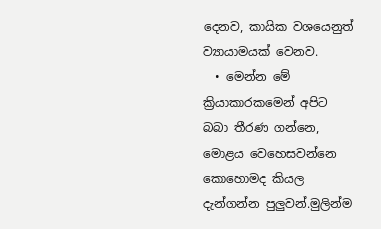දෙනව, කායික වශයෙනුත් ව්‍යායාමයක් වෙනව.
  • මෙන්න මේ ක්‍රියාකාරකමෙන් අපිට බබා තීරණ ගන්නෙ, මොළය වෙහෙසවන්නෙ කොහොමද කියල දැන්ගන්න පුලුවන්.මුලින්ම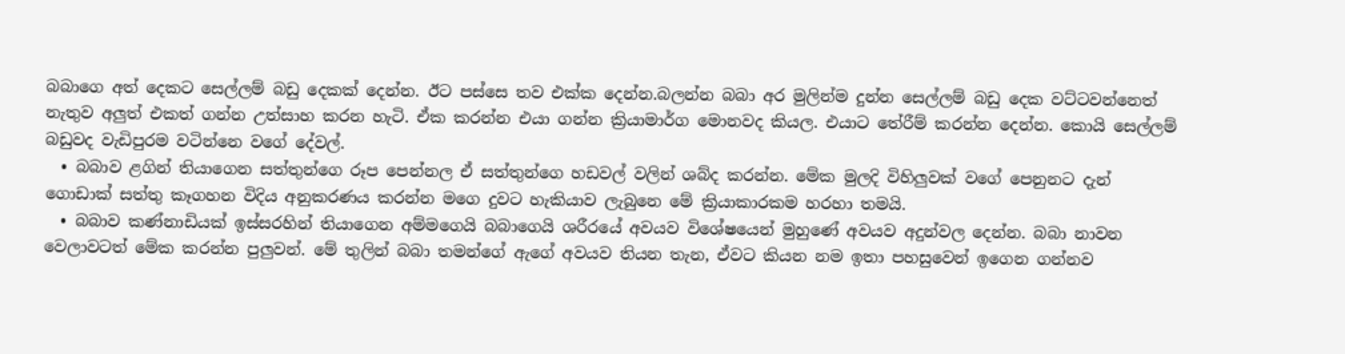බබාගෙ අත් දෙකට සෙල්ලම් බඩු දෙකක් දෙන්න. ඊට පස්සෙ තව එක්ක දෙන්න.බලන්න බබා අර මුලින්ම දුන්න සෙල්ලම් බඩු දෙක වට්ටවන්නෙත් නැතුව අලුත් එකත් ගන්න උත්සාහ කරන හැටි. ඒක කරන්න එයා ගන්න ක්‍රියාමාර්ග මොනවද කියල. එයාට තේරීම් කරන්න දෙන්න. කොයි සෙල්ලම් බඩුවද වැඩිපුරම වටින්නෙ වගේ දේවල්.
  • බබාව ළගින් තියාගෙන සත්තුන්ගෙ රූප පෙන්නල ඒ සත්තුන්ගෙ හඩවල් වලින් ශබ්ද කරන්න. මේක මුලදි විහිලුවක් වගේ පෙනුනට දැන් ගොඩාක් සත්තු කෑගහන විදිය අනුකරණය කරන්න මගෙ දුවට හැකියාව ලැබුනෙ මේ ක්‍රියාකාරකම හරහා තමයි.
  • බබාව කණ්නාඩියක් ඉස්සරහින් තියාගෙන අම්මගෙයි බබාගෙයි ශරීරයේ අවයව විශේෂයෙන් මුහුණේ අවයව අදුන්වල දෙන්න. බබා නාවන වෙලාවටත් මේක කරන්න පුලුවන්. මේ තුලින් බබා තමන්ගේ ඇගේ අවයව තියන තැන, ඒවට කියන නම ඉතා පහසුවෙන් ඉගෙන ගන්නව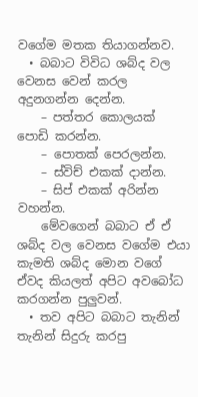වගේම මතක තියාගන්නව.
  • බබාට විවිධ ශබ්ද වල වෙනස වෙන් කරල අදුනගන්න දෙන්න.
    – පත්තර කොලයක් පොඩි කරන්න.
    – පොතක් පෙරලන්න.
    – ස්විච් එකක් දාන්න.
    – සිප් එකක් අරින්න වහන්න.
    මේවගෙන් බබාට ඒ ඒ ශබ්ද වල වෙනස වගේම එයා කැමති ශබ්ද මොන වගේ ඒවද කියලත් අපිට අවබෝධ කරගන්න පුලුවන්.
  • තව අපිට බබාට තැනින් තැනින් සිදුරු කරපු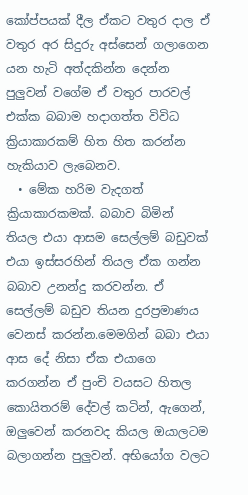කෝප්පයක් දීල ඒකට වතුර දාල ඒ වතුර අර සිදුරු අස්සෙන් ගලාගෙන යන හැටි අත්දකින්න දෙන්න පුලුවන් වගේම ඒ වතුර පාරවල් එක්ක බබාම හදාගත්ත විවිධ ක්‍රියාකාරකම් හිත හිත කරන්න හැකියාව ලැබෙනව.
  • මේක හරිම වැදගත් ක්‍රියාකාරකමක්. බබාව බිමින් තියල එයා ආසම සෙල්ලම් බඩුවක් එයා ඉස්සරහින් තියල ඒක ගන්න බබාව උනන්දු කරවන්න. ඒ සෙල්ලම් බඩුව තියන දුරප්‍රමාණය වෙනස් කරන්න.මෙමගින් බබා එයා ආස දේ නිසා ඒක එයාගෙ කරගන්න ඒ පුංචි වයසට හිතල කොයිතරම් දේවල් කටින්, ඇගෙන්, ඔලුවෙන් කරනවද කියල ඔයාලටම බලාගන්න පුලුවන්. අභියෝග වලට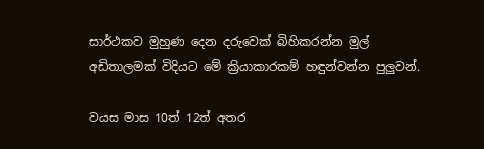සාර්ථකව මුහුණ දෙන දරුවෙක් බිහිකරන්න මුල් අඩිතාලමක් විදියට මේ ක්‍රියාකාරකම් හඳුන්වන්න පුලුවන්.

වයස මාස 10ත් 12ත් අතර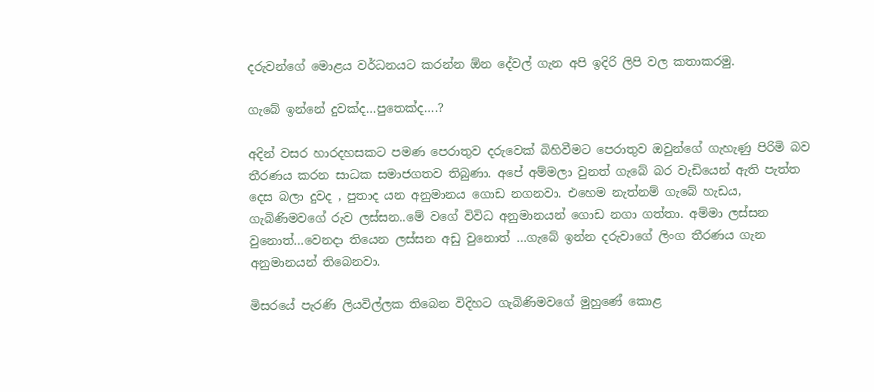දරුවන්ගේ මොළය වර්ධනයට කරන්න ඕන දේවල් ගැන අපි ඉදිරි ලිපි වල කතාකරමු.

ගැබේ ඉන්නේ දුවක්ද…පුතෙක්ද….?

අදින් වසර හාරදහසකට පමණ පෙරාතුව දරුවෙක් බිහිවීමට පෙරාතුව ඔවුන්ගේ ගැහැණු පිරිමි බව තීරණය කරන සාධක සමාජගතව තිබුණා. අපේ අම්මලා වුනත් ගැබේ බර වැඩියෙන් ඇති පැත්ත දෙස බලා දුවද , පුතාද යන අනුමානය ගොඩ නගනවා. එහෙම නැත්නම් ගැබේ හැඩය, ගැබිණිමවගේ රුව ලස්සන..මේ වගේ විවිධ අනුමානයන් ගොඩ නගා ගත්තා. අම්මා ලස්සන වුනොත්…වෙනදා තියෙන ලස්සන අඩු වුනොත් …ගැබේ ඉන්න දරුවාගේ ලිංග තීරණය ගැන අනුමානයන් තිබෙනවා.

මිසරයේ පැරණි ලියවිල්ලක තිබෙන විදිහට ගැබිණිමවගේ මුහුණේ කොළ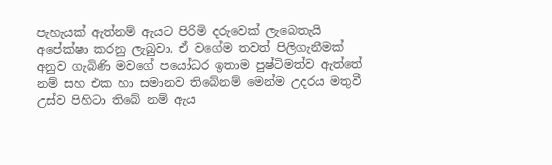පැහැයක් ඇත්නම් ඇයට පිරිමි දරුවෙක් ලැබෙතැයි අපේක්ෂා කරනු ලැබුවා. ඒ වගේම තවත් පිලිගැනීමක් අනුව ගැබිණි මවගේ පයෝධර ඉතාම පුෂ්ටිමත්ව ඇත්තේ නම් සහ එක හා සමානව තිබේනම් මෙන්ම උදරය මතුවී උස්ව පිහිටා තිබේ නම් ඇය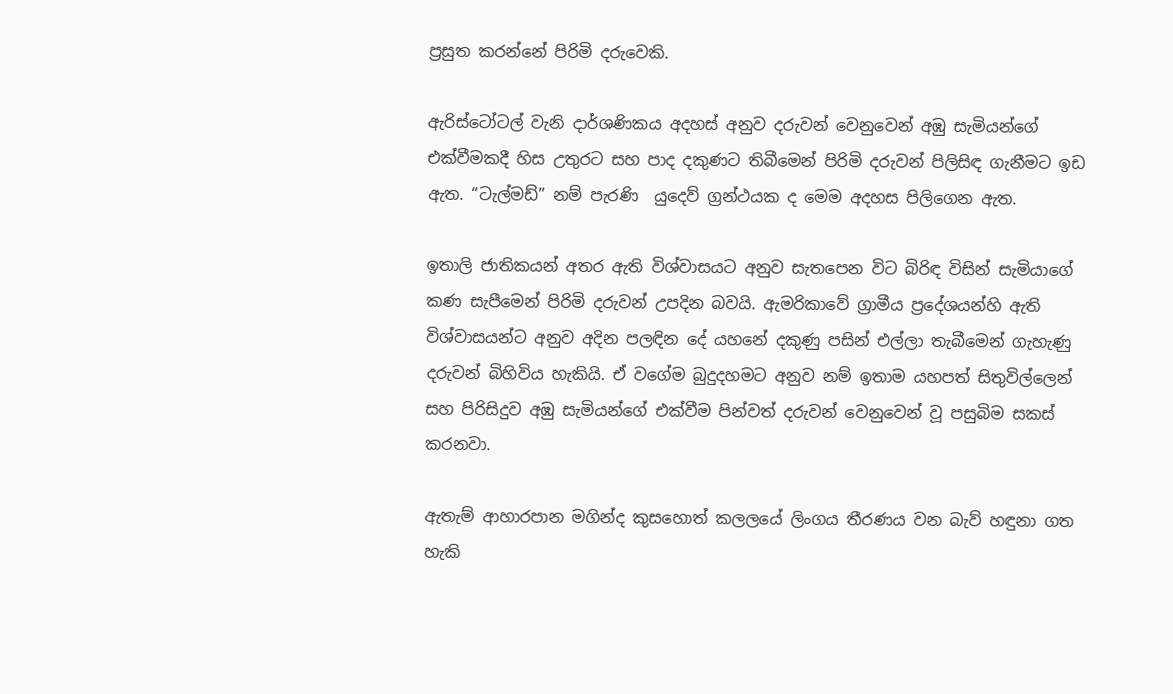ප්‍රසුත කරන්නේ පිරිමි දරුවෙකි.

ඇරිස්ටෝටල් වැනි දාර්ශණිකය අදහස් අනුව දරුවන් වෙනුවෙන් අඹු සැමියන්ගේ එක්වීමකදී හිස උතුරට සහ පාද දකුණට තිබීමෙන් පිරිමි දරුවන් පිලිසිඳ ගැනීමට ඉඩ ඇත. “ටැල්මඩ්” නම් පැරණි  යුදෙව් ග්‍රන්ථයක ද මෙම අදහස පිලිගෙන ඇත.

ඉතාලි ජාතිකයන් අතර ඇති විශ්වාසයට අනුව සැතපෙන විට බිරිඳ විසින් සැමියාගේ කණ සැපීමෙන් පිරිමි දරුවන් උපදින බවයි. ඇමරිකාවේ ග්‍රාමීය ප්‍රදේශයන්හි ඇති විශ්වාසයන්ට අනුව අදින පලඳින දේ යහනේ දකුණු පසින් එල්ලා තැබීමෙන් ගැහැණු දරුවන් බිහිවිය හැකියි. ඒ වගේම බුදුදහමට අනුව නම් ඉතාම යහපත් සිතුවිල්ලෙන් සහ පිරිසිදුව අඹු සැමියන්ගේ එක්වීම පින්වත් දරුවන් වෙනුවෙන් වූ පසුබිම සකස් කරනවා.

ඇතැම් ආහාරපාන මගින්ද කුසහොත් කලලයේ ලිංගය තීරණය වන බැව් හඳුනා ගත හැකි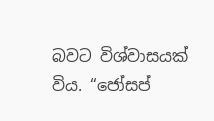බවට විශ්වාසයක් විය. “ජෝසප්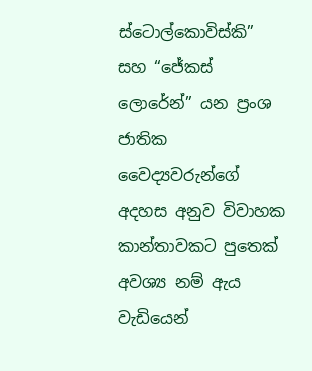ස්ටොල්කොවිස්කි” සහ “ජේකස් ලොරේන්” යන ප්‍රංශ ජාතික වෛද්‍යවරුන්ගේ අදහස අනුව විවාහක කාන්තාවකට පුතෙක් අවශ්‍ය නම් ඇය වැඩියෙන්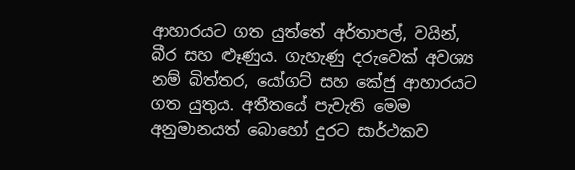ආහාරයට ගත යුත්තේ අර්තාපල්, වයින්, බීර සහ ළුෑණුය. ගැහැණු දරුවෙක් අවශ්‍ය නම් බිත්තර, යෝගට් සහ කේජු ආහාරයට ගත යුතුය. අතීතයේ පැවැති මෙම අනුමානයත් බොහෝ දුරට සාර්ථකව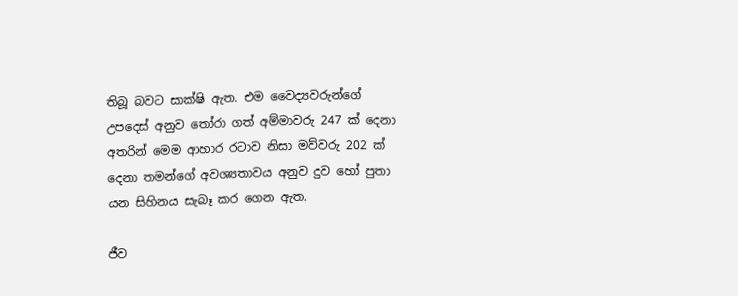තිබූ බවට සාක්ෂි ඇත. එම වෛද්‍යවරුන්ගේ උපදෙස් අනුව තෝරා ගත් අම්මාවරු 247 ක් දෙනා අතරින් මෙම ආහාර රටාව නිසා මව්වරු 202 ක් දෙනා තමන්ගේ අවශ්‍යතාවය අනුව දුව හෝ පුතා යන සිහිනය සැබෑ කර ගෙන ඇත.

ජීව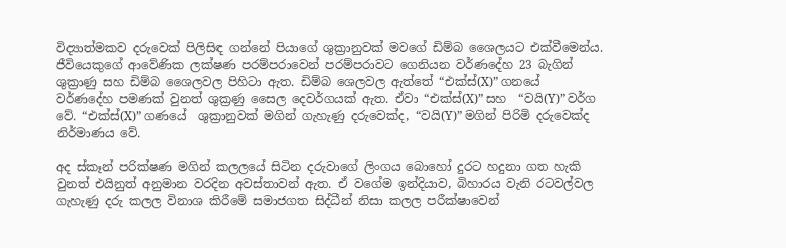විද්‍යාත්මකව දරුවෙක් පිලිසිඳ ගන්නේ පියාගේ ශුක්‍රානුවක් මවගේ ඩිම්බ ශෛලයට එක්වීමෙන්ය. ජීවියෙකුගේ ආවේණික ලක්ෂණ පරම්පරාවෙන් පරම්පරාවට ගෙනියන වර්ණදේහ 23 බැගින් ශුක්‍රාණු සහ ඩිම්බ ශෛලවල පිහිටා ඇත. ඩිම්බ ශෙලවල ඇත්තේ “එක්ස්(X)” ගනයේ වර්ණදේහ පමණක් වුනත් ශුක්‍රණු සෛල දෙවර්ගයක් ඇත. ඒවා “එක්ස්(X)” සහ  “වයි(Y)” වර්ග වේ. “එක්ස්(X)” ගණයේ  ශුක්‍රානුවක් මගින් ගැහැණු දරුවෙක්ද, “වයි(Y)” මගින් පිරිමි දරුවෙක්ද නිර්මාණය වේ.

අද ස්කෑන් පරික්ෂණ මගින් කලලයේ සිටින දරුවාගේ ලිංගය බොහෝ දුරට හදුනා ගත හැකි වුනත් එයිනුත් අනුමාන වරදින අවස්තාවන් ඇත. ඒ වගේම ඉන්දියාව, බිහාරය වැනි රටවල්වල ගැහැණු දරු කලල විනාශ කිරීමේ සමාජගත සිද්ධීන් නිසා කලල පරීක්ෂාවෙන්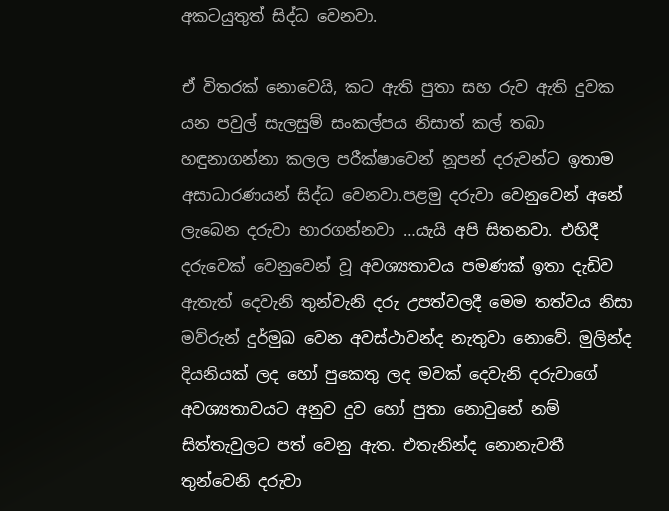අකටයුතුත් සිද්ධ වෙනවා.

ඒ විතරක් ‍නොවෙයි, කට ඇති පුතා සහ රුව ඇති දුවක යන පවුල් සැලසුම් සංකල්පය නිසාත් කල් තබා හඳුනාගන්නා කලල පරීක්ෂාවෙන් නූපන් දරුවන්ට ඉතාම අසාධාරණයන් සිද්ධ වෙනවා.පළමු දරුවා වෙනුවෙන් අනේ ලැබෙන දරුවා භාරගන්නවා …යැයි අපි සිතනවා. එහිදී දරුවෙක් වෙනුවෙන් වූ අවශ්‍යතාවය පමණක් ඉතා දැඩිව ඇතැත් දෙවැනි තුන්වැනි දරු උපත්වලදී මෙම තත්වය නිසා මව්රුන් දුර්මුඛ වෙන අවස්ථාවන්ද නැතුවා නොවේ. මුලින්ද දියනියක් ලද හෝ පුකෙතු ලද මවක් දෙවැනි දරුවාගේ අවශ්‍යතාවයට අනුව දුව හෝ පුතා නොවුනේ නම් සිත්තැවුලට පත් වෙනු ඇත. එතැනින්ද නොනැවතී තුන්වෙනි දරුවා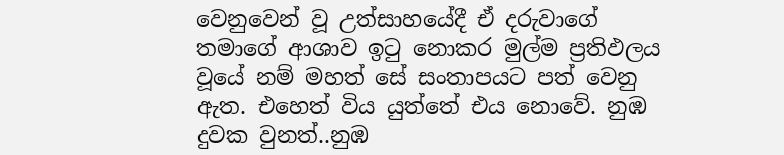වෙනුවෙන් වූ උත්සාහයේදී ඒ දරුවාගේ තමාගේ ආශාව ඉටු නොකර මුල්ම ප්‍රතිඵලය වූයේ නම් මහත් සේ සංතාපයට පත් වෙනු ඇත. එහෙත් විය යුත්තේ එය නොවේ. නුඹ දුවක වුනත්..නුඹ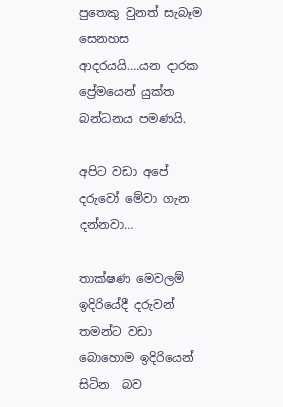පුතෙකු වුනත් සැබෑම සෙනහස ආදරයයි….යන දාරක ප්‍රේමයෙන් යුක්ත බන්ධනය පමණයි.

අපිට වඩා අපේ දරුවෝ මේවා ගැන දන්නවා…

තාක්ෂණ මෙවලම් ඉදිරියේදී දරුවන් තමන්ට වඩා බොහොම ඉදිරියෙන් සිටින  බව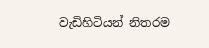වැඩිහිටියන් නිතරම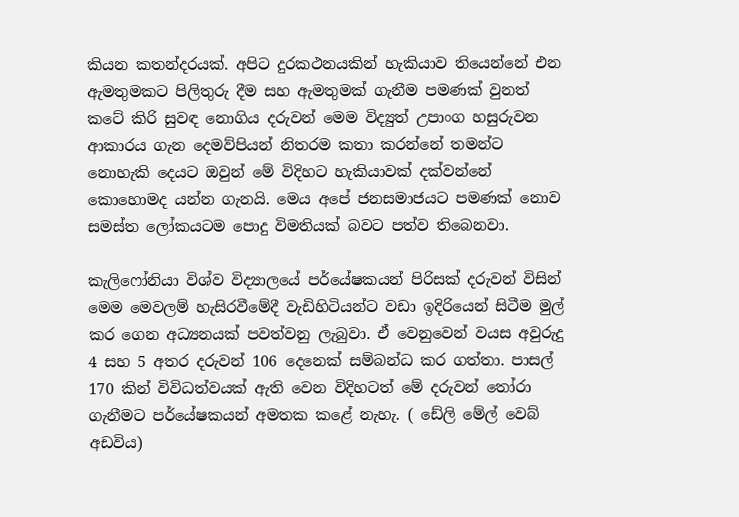කියන කතන්දරයක්. අපිට දුරකථනයකින් හැකියාව තියෙන්නේ එන ඇමතුමකට පිලිතුරු දීම සහ ඇමතුමක් ගැනීම පමණක් වුනත් කටේ කිරි සුවඳ නොගිය දරුවන් මෙම විද්‍යුත් උපාංග හසුරුවන ආකාරය ගැන දෙමව්පියන් නිතරම කතා කරන්නේ තමන්ට නොහැකි දෙයට ඔවුන් මේ විදිහට හැකියාවක් දක්වන්නේ කොහොමද යන්න ගැනයි. මෙය අපේ ජනසමාජයට පමණක් නොව සමස්ත ලෝකයටම පොදු විමතියක් බවට පත්ව තිබෙනවා.

කැලි‍ෆෝනියා විශ්ව විද්‍යාලයේ පර්යේෂකයන් පිරිසක් දරුවන් විසින් මෙම මෙවලම් හැසිරවීමේදී වැඩිහිටියන්ට වඩා ඉදිරියෙන් සිටීම මුල් කර ගෙන අධ්‍යනයක් පවත්වනු ලැබුවා. ඒ වෙනුවෙන් වයස අවුරුදු 4 සහ 5 අතර දරුවන් 106 දෙනෙක් සම්බන්ධ කර ගත්තා. පාසල් 170 කින් විවිධත්වයක් ඇති වෙන විදිහටත් මේ දරුවන් තෝරා ගැනීමට පර්යේෂකයන් අමතක කළේ නැහැ. ( ඩේලි මේල් වෙබ් අඩවිය)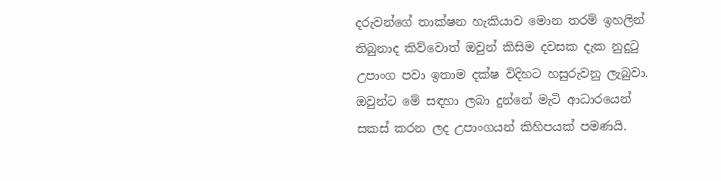දරුවන්ගේ තාක්ෂන හැකියාව මොන තරම් ඉහලින් තිබුනාද කිව්වොත් ඔවුන් කිසිම දවසක දැක නුදුටු උපාංග පවා ඉතාම දක්ෂ විදිහට හසුරුවනු ලැබුවා. ඔවුන්ට මේ සඳහා ලබා දුන්නේ මැටි ආධාරයෙන් සකස් කරන ලද උපාංගයන් කිහිපයක් පමණයි.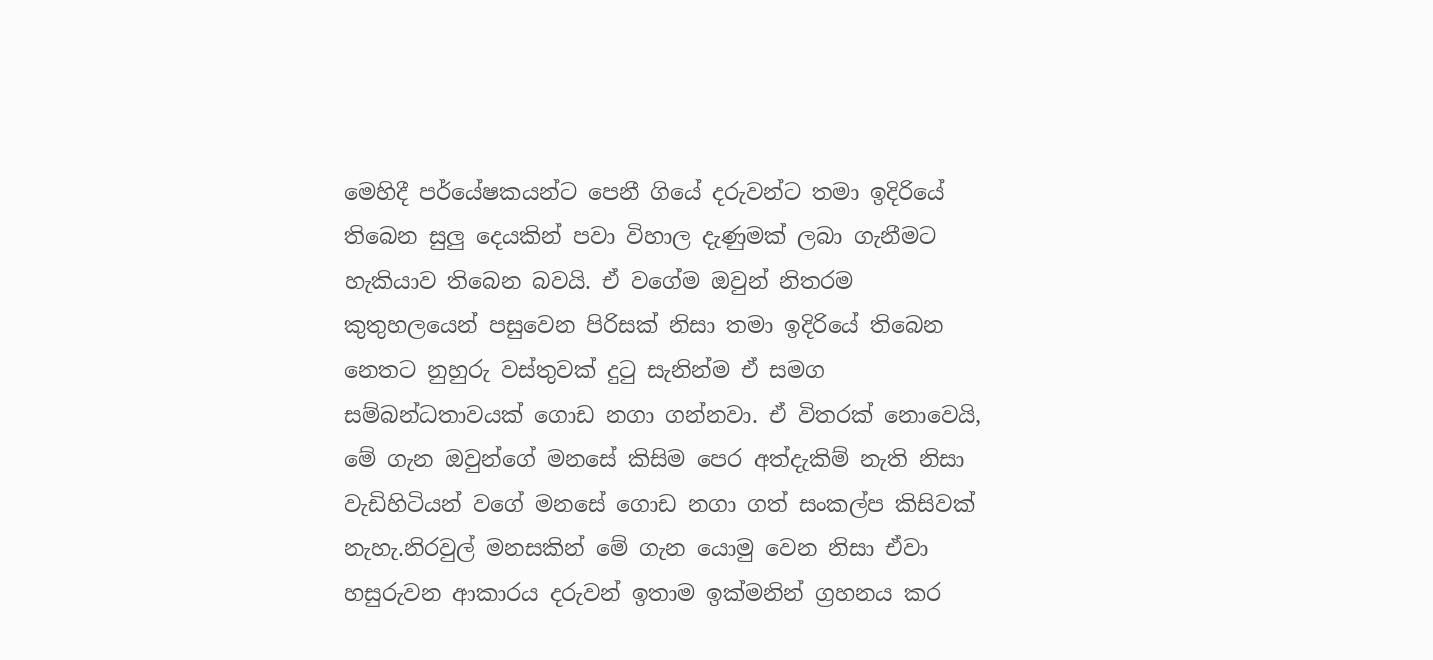මෙහිදී පර්යේෂකයන්ට පෙනී ගියේ දරුවන්ට තමා ඉදිරියේ තිබෙන සුලු දෙයකින් පවා විහාල දැණුමක් ලබා ගැනීමට හැකියාව තිබෙන බවයි. ඒ වගේම ඔවුන් නිතරම කුතුහලයෙන් පසුවෙන පිරිසක් නිසා තමා ඉදිරියේ තිබෙන නෙතට නුහුරු වස්තුවක් දුටු සැනින්ම ඒ සමග සම්බන්ධතාවයක් ‍ගොඩ නගා ගන්නවා. ඒ විතරක් නොවෙයි, මේ ගැන ඔවුන්ගේ මනසේ කිසිම පෙර අත්දැකිම් නැති නිසා වැඩිහිටියන් වගේ මනසේ ගොඩ නගා ගත් සංකල්ප කිසිවක් නැහැ.නිරවුල් මනසකින් මේ ගැන යොමු වෙන නිසා ඒවා හසුරුවන ආකාරය දරුවන් ඉතාම ඉක්මනින් ග්‍රහනය කර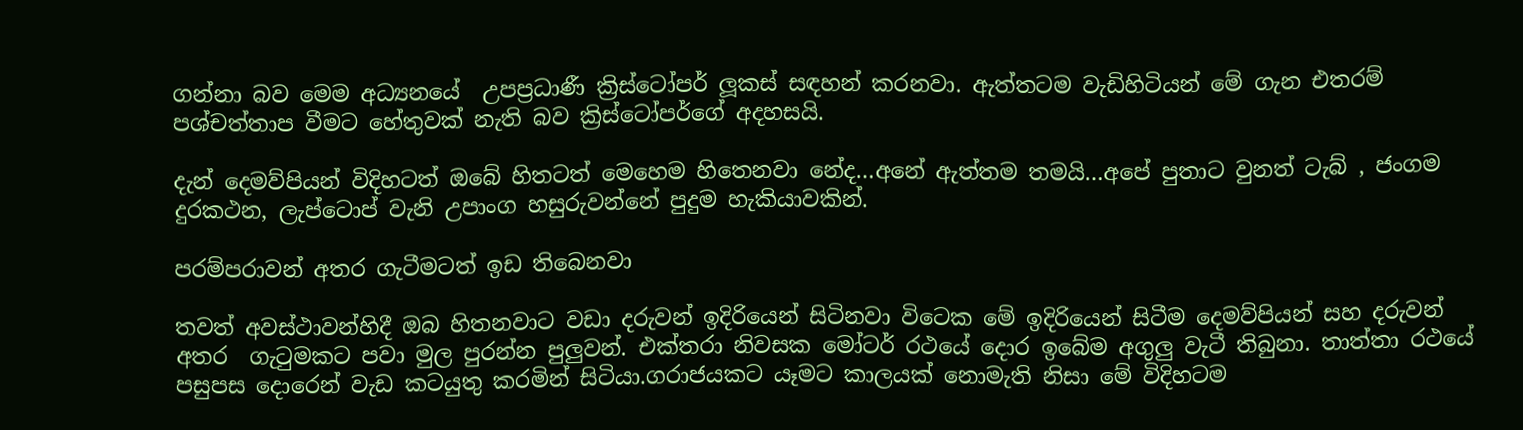ගන්නා බව මෙම අධ්‍යනයේ  උපප්‍රධාණී ක්‍රිස්ටෝපර් ලූකස් සඳහන් කරනවා. ඇත්තටම වැඩිහිටියන් මේ ගැන එතරම් පශ්චත්තාප වීමට හේතුවක් නැති බව ක්‍රිස්ටෝපර්ගේ අදහසයි.

දැන් දෙමව්පියන් විදිහටත් ඔබේ හිතටත් මෙහෙම හිතෙනවා නේද…අනේ ඇත්තම තමයි…අපේ පුතාට වුනත් ටැබ් , ජංගම දුරකථන, ලැප්ටොප් වැනි උපාංග හසුරුවන්නේ පුදුම හැකියාවකින්.

පරම්පරාවන් අතර ගැටීමටත් ඉඩ තිබෙනවා

තවත් අවස්ථාවන්හිදී ඔබ හිතනවාට වඩා දරුවන් ඉදිරියෙන් සිටිනවා විටෙක මේ ඉදිරියෙන් සිටීම දෙමව්පියන් සහ දරුවන් අතර  ගැටුමකට පවා මුල පුරන්න පුලුවන්. එක්තරා නිවසක මෝටර් රථයේ දොර ඉබේම අගුලු වැටී තිබුනා. තාත්තා රථයේ පසුපස දොරෙන් වැඩ කටයුතු කරමින් සිටියා.ගරාජයකට යෑමට කාලයක් නොමැති නිසා මේ විදිහටම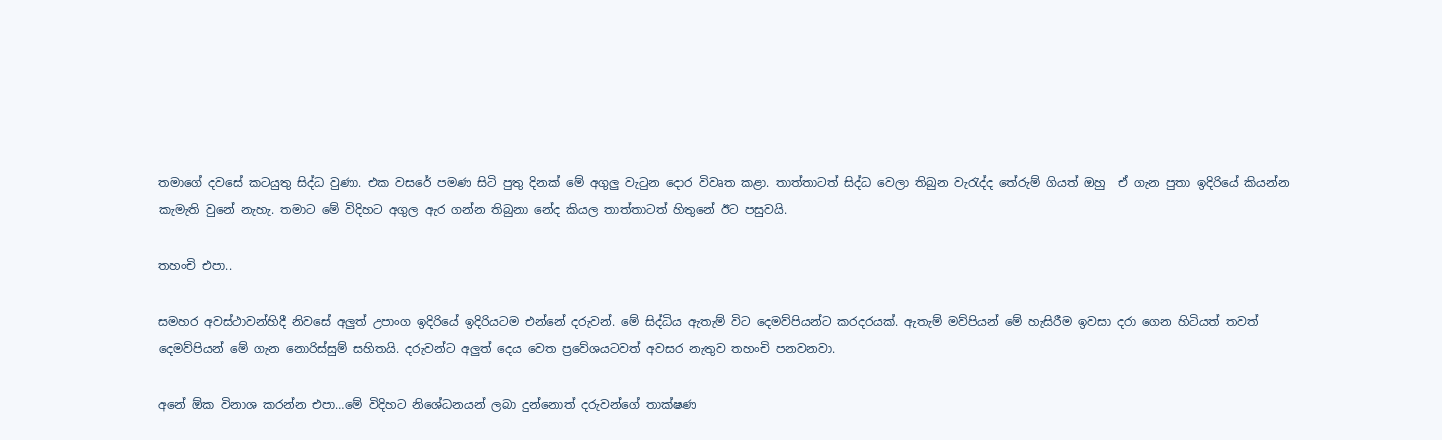තමාගේ දවසේ කටයුතු සිද්ධ වුණා. එක වසරේ පමණ සිටි පුතු දිනක් මේ අගුලු වැටුන දොර විවෘත කළා. තාත්තාටත් සිද්ධ වෙලා තිබුන වැරැද්ද තේරුම් ගියත් ඔහු  ඒ ගැන පුතා ඉදිරියේ කියන්න කැමැති වුනේ නැහැ. තමාට මේ විදිහට අගුල ඇර ගන්න තිබුනා නේද කියල තාත්තාටත් හිතුනේ ඊට පසුවයි.

තහංචි එපා..

සමහර අවස්ථාවන්හිදී නිවසේ අලුත් උපාංග ඉදිරියේ ඉදිරියටම එන්නේ දරුවන්. මේ සිද්ධිය ඇතැම් විට දෙමව්පියන්ට කරදරයක්. ඇතැම් මව්පියන් මේ හැසිරීම ඉවසා දරා ගෙන හිටියත් තවත් දෙමව්පියන් මේ ගැන නොරිස්සුම් සහිතයි. දරුවන්ට අලුත් දෙය වෙත ප්‍රවේශයටවත් අවසර නැතුව තහංචි පනවනවා.

අනේ ඕක විනාශ කරන්න එපා…මේ විදිහට නිශේධනයන් ලබා දුන්නොත් දරුවන්ගේ තාක්ෂණ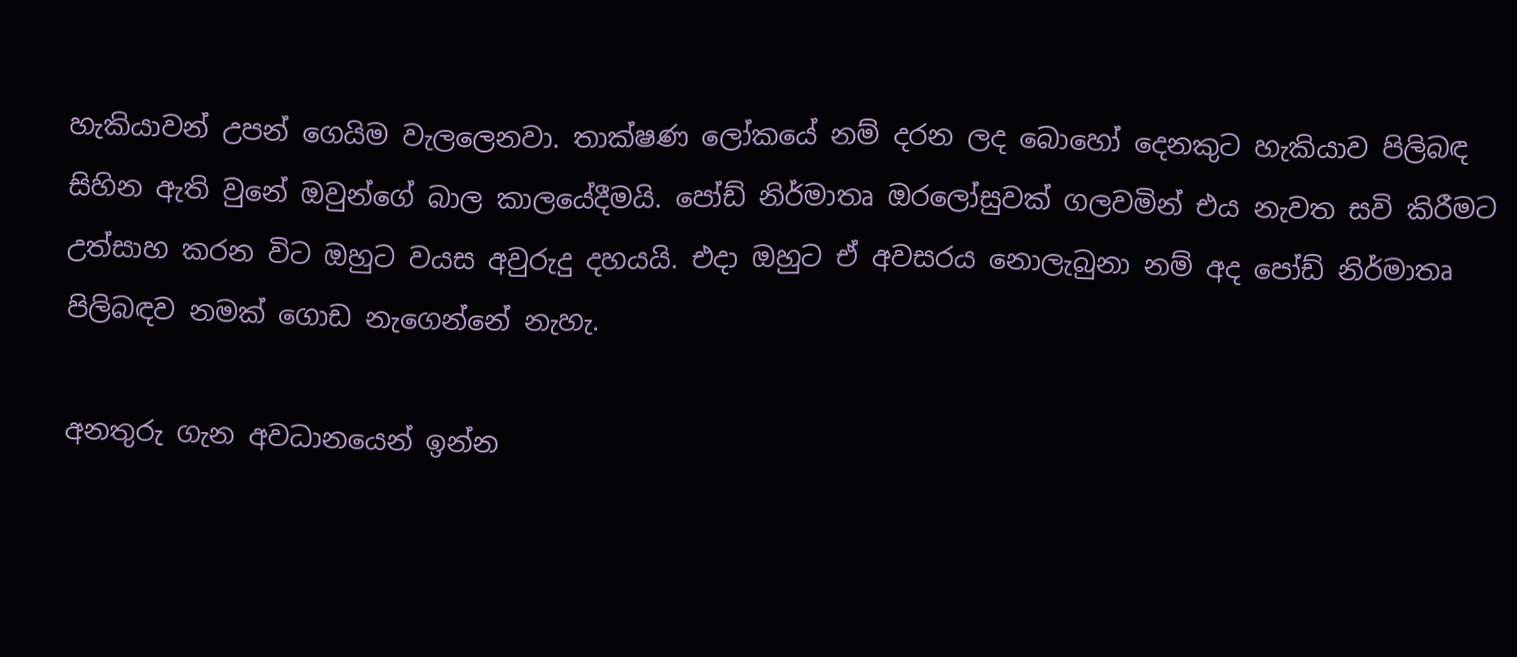හැකියාවන් උපන් ගෙයිම වැලලෙනවා. තාක්ෂණ ලෝකයේ නම් දරන ලද බොහෝ දෙනකුට හැකියාව පිලිබඳ සිහින ඇති වුනේ ඔවුන්ගේ බාල කාලයේදීමයි. පෝඩ් නිර්මාතෘ ඔරලෝසුවක් ගලවමින් එය නැවත සවි කිරීමට උත්සාහ කරන විට ඔහුට වයස අවුරුදු දහයයි. එදා ඔහුට ඒ අවසරය නොලැබුනා නම් අද පෝඩ් නිර්මාතෘ පිලිබඳව නමක් ගොඩ නැගෙන්නේ නැහැ.

අනතුරු ගැන අවධානයෙන් ඉන්න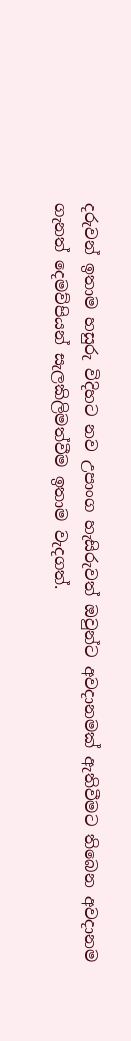දරුවන් ඉතාම හසුරු විදිහට නව උපාංග හැසිරුවත් ඔවුන්ට අවදානමක් ඇතිවීමට තිබෙන අවදානම ගැනත් දෙමව්පියන් සැලකිලිමත්වීම ඉතාම වැදගත්.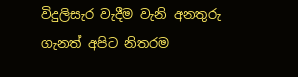විදුලිසැර වැදීම වැනි අනතුරු ගැනත් අපිට නිතරම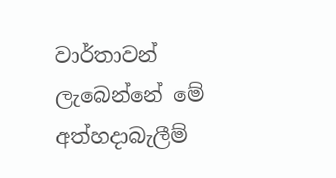වාර්තාවන් ලැබෙන්නේ මේ අත්හදාබැලීම්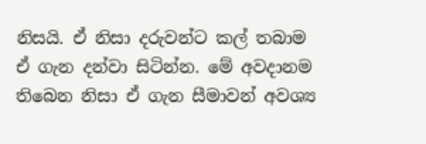නිසයි. ඒ නිසා දරුවන්ට කල් තබාම ඒ ගැන දන්වා සිටින්න. මේ අවදානම තිබෙන නිසා ඒ ගැන සීමාවන් අවශ්‍ය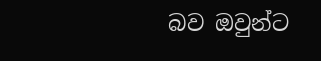බව ඔවුන්ට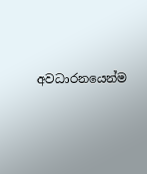අවධාරනයෙන්ම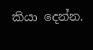කියා දෙන්න.